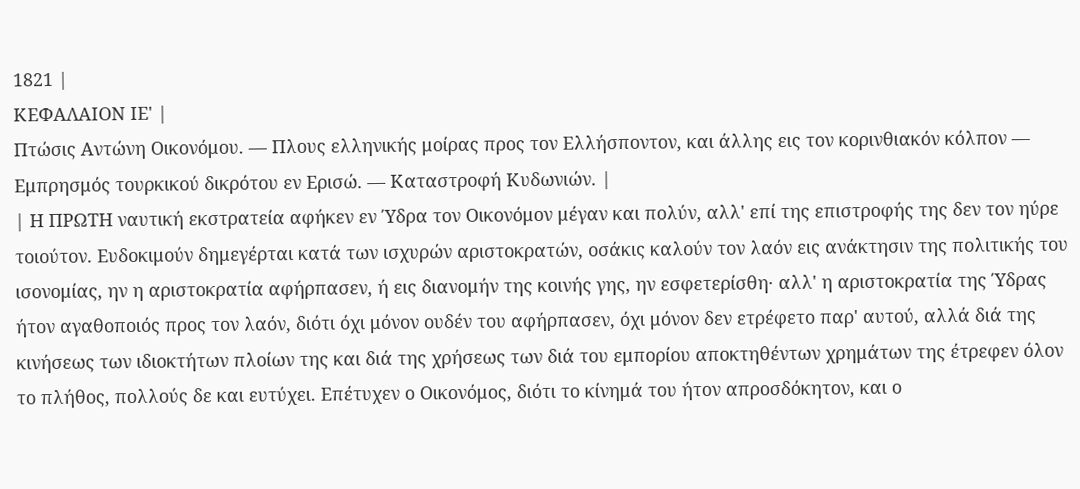1821 |
ΚΕΦΑΛΑΙΟΝ ΙΕ' |
Πτώσις Αντώνη Οικονόμου. — Πλους ελληνικής μοίρας προς τον Ελλήσποντον, και άλλης εις τον κορινθιακόν κόλπον — Εμπρησμός τουρκικού δικρότου εν Ερισώ. — Καταστροφή Κυδωνιών. |
| Η ΠΡΩΤΗ ναυτική εκστρατεία αφήκεν εν Ύδρα τον Οικονόμον μέγαν και πολύν, αλλ' επί της επιστροφής της δεν τον ηύρε τοιούτον. Ευδοκιμούν δημεγέρται κατά των ισχυρών αριστοκρατών, οσάκις καλούν τον λαόν εις ανάκτησιν της πολιτικής του ισονομίας, ην η αριστοκρατία αφήρπασεν, ή εις διανομήν της κοινής γης, ην εσφετερίσθη· αλλ' η αριστοκρατία της Ύδρας ήτον αγαθοποιός προς τον λαόν, διότι όχι μόνον ουδέν του αφήρπασεν, όχι μόνον δεν ετρέφετο παρ' αυτού, αλλά διά της κινήσεως των ιδιοκτήτων πλοίων της και διά της χρήσεως των διά του εμπορίου αποκτηθέντων χρημάτων της έτρεφεν όλον το πλήθος, πολλούς δε και ευτύχει. Επέτυχεν ο Οικονόμος, διότι το κίνημά του ήτον απροσδόκητον, και ο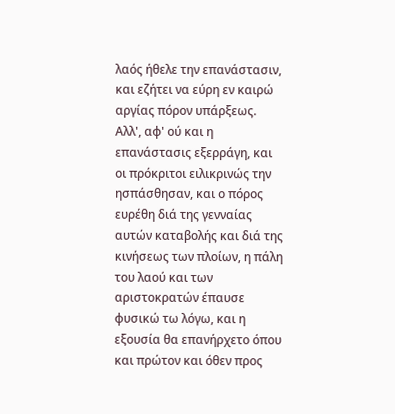λαός ήθελε την επανάστασιν, και εζήτει να εύρη εν καιρώ αργίας πόρον υπάρξεως. Αλλ', αφ' ού και η επανάστασις εξερράγη, και οι πρόκριτοι ειλικρινώς την ησπάσθησαν, και ο πόρος ευρέθη διά της γενναίας αυτών καταβολής και διά της κινήσεως των πλοίων, η πάλη του λαού και των αριστοκρατών έπαυσε φυσικώ τω λόγω, και η εξουσία θα επανήρχετο όπου και πρώτον και όθεν προς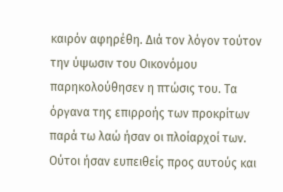καιρόν αφηρέθη. Διά τον λόγον τούτον την ύψωσιν του Οικονόμου παρηκολούθησεν η πτώσις του. Τα όργανα της επιρροής των προκρίτων παρά τω λαώ ήσαν οι πλοίαρχοί των. Ούτοι ήσαν ευπειθείς προς αυτούς και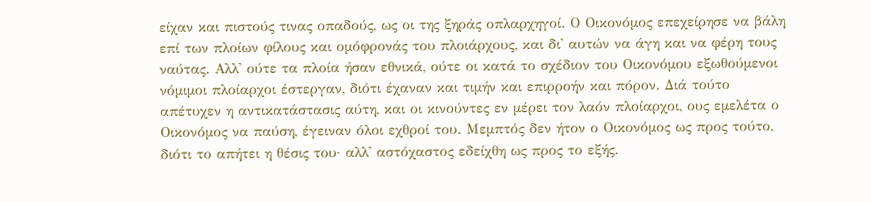είχαν και πιστούς τινας οπαδούς, ως οι της ξηράς οπλαρχηγοί. Ο Οικονόμος επεχείρησε να βάλη επί των πλοίων φίλους και ομόφρονάς του πλοιάρχους, και δι' αυτών να άγη και να φέρη τους ναύτας. Αλλ' ούτε τα πλοία ήσαν εθνικά, ούτε οι κατά το σχέδιον του Οικονόμου εξωθούμενοι νόμιμοι πλοίαρχοι έστεργαν, διότι έχαναν και τιμήν και επιρροήν και πόρον. Διά τούτο απέτυχεν η αντικατάστασις αύτη, και οι κινούντες εν μέρει τον λαόν πλοίαρχοι, ους εμελέτα ο Οικονόμος να παύση, έγειναν όλοι εχθροί του. Μεμπτός δεν ήτον ο Οικονόμος ως προς τούτο, διότι το απήτει η θέσις του· αλλ' αστόχαστος εδείχθη ως προς το εξής.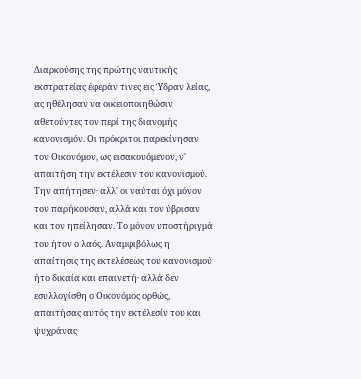Διαρκούσης της πρώτης ναυτικής εκστρατείας έφεράν τινες εις Ύδραν λείας, ας ηθέλησαν να οικειοποιηθώσιν αθετούντες τον περί της διανομής κανονισμόν. Οι πρόκριτοι παρεκίνησαν τον Οικονόμον, ως εισακουόμενον, ν' απαιτήση την εκτέλεσιν του κανονισμού. Την απήτησεν· αλλ' οι ναύται όχι μόνον τον παρήκουσαν, αλλά και τον ύβρισαν και τον ηπείλησαν. Το μόνον υποστήριγμά του ήτον ο λαός. Αναμφιβόλως η απαίτησις της εκτελέσεως του κανονισμού ήτο δικαία και επαινετή· αλλά δεν εσυλλογίσθη ο Οικονόμος ορθώς, απαιτήσας αυτός την εκτέλεσίν του και ψυχράνας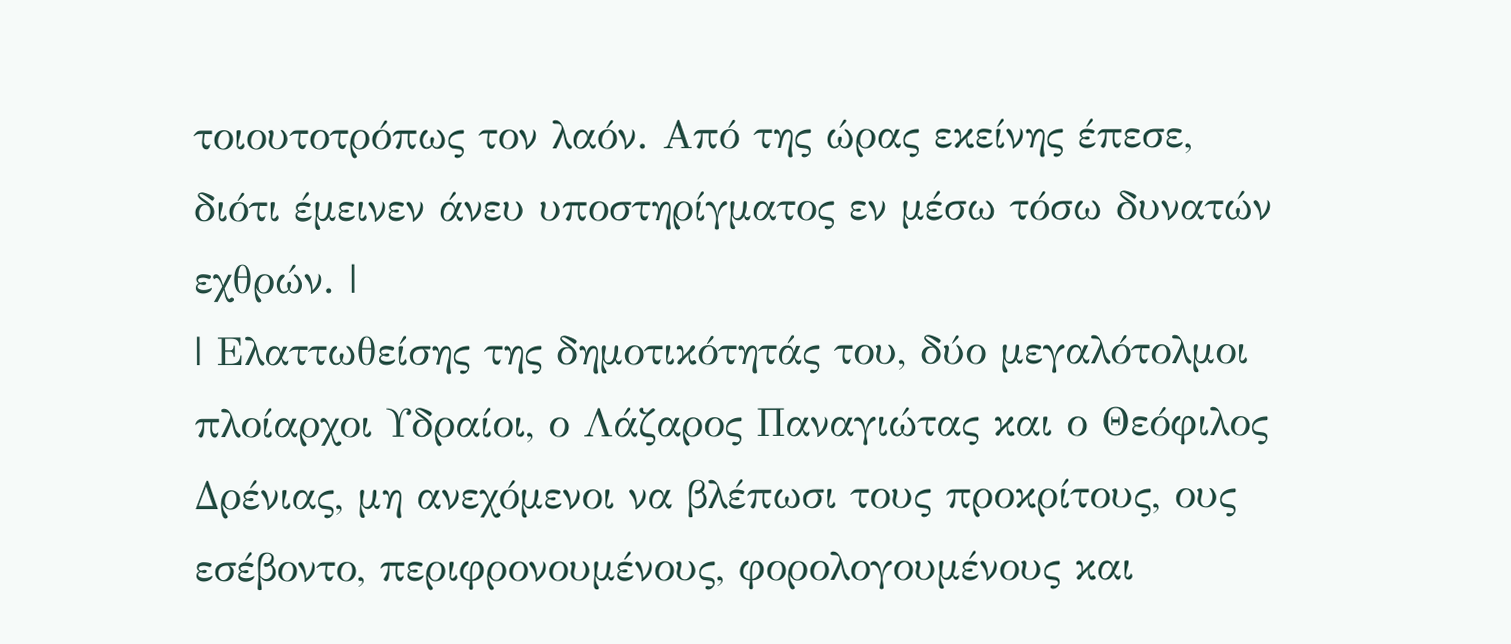τοιουτοτρόπως τον λαόν. Από της ώρας εκείνης έπεσε, διότι έμεινεν άνευ υποστηρίγματος εν μέσω τόσω δυνατών εχθρών. |
| Ελαττωθείσης της δημοτικότητάς του, δύο μεγαλότολμοι πλοίαρχοι Υδραίοι, ο Λάζαρος Παναγιώτας και ο Θεόφιλος Δρένιας, μη ανεχόμενοι να βλέπωσι τους προκρίτους, ους εσέβοντο, περιφρονουμένους, φορολογουμένους και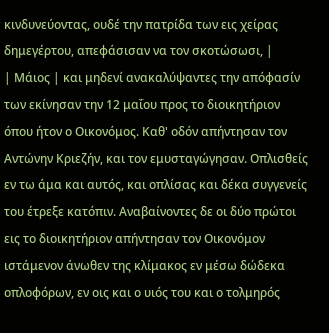κινδυνεύοντας, ουδέ την πατρίδα των εις χείρας δημεγέρτου, απεφάσισαν να τον σκοτώσωσι, |
| Μάιος | και μηδενί ανακαλύψαντες την απόφασίν των εκίνησαν την 12 μαΐου προς το διοικητήριον όπου ήτον ο Οικονόμος. Καθ' οδόν απήντησαν τον Αντώνην Κριεζήν, και τον εμυσταγώγησαν. Οπλισθείς εν τω άμα και αυτός, και οπλίσας και δέκα συγγενείς του έτρεξε κατόπιν. Αναβαίνοντες δε οι δύο πρώτοι εις το διοικητήριον απήντησαν τον Οικονόμον ιστάμενον άνωθεν της κλίμακος εν μέσω δώδεκα οπλοφόρων, εν οις και ο υιός του και ο τολμηρός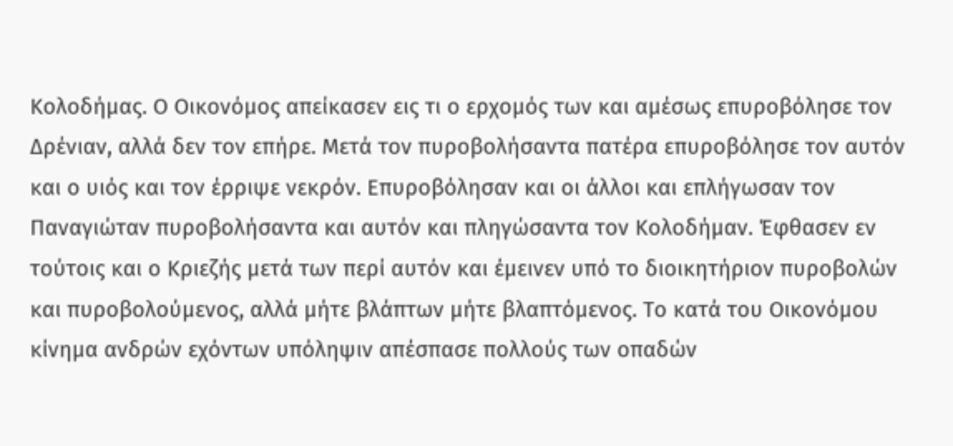Κολοδήμας. Ο Οικονόμος απείκασεν εις τι ο ερχομός των και αμέσως επυροβόλησε τον Δρένιαν, αλλά δεν τον επήρε. Μετά τον πυροβολήσαντα πατέρα επυροβόλησε τον αυτόν και ο υιός και τον έρριψε νεκρόν. Επυροβόλησαν και οι άλλοι και επλήγωσαν τον Παναγιώταν πυροβολήσαντα και αυτόν και πληγώσαντα τον Κολοδήμαν. Έφθασεν εν τούτοις και ο Κριεζής μετά των περί αυτόν και έμεινεν υπό το διοικητήριον πυροβολών και πυροβολούμενος, αλλά μήτε βλάπτων μήτε βλαπτόμενος. Το κατά του Οικονόμου κίνημα ανδρών εχόντων υπόληψιν απέσπασε πολλούς των οπαδών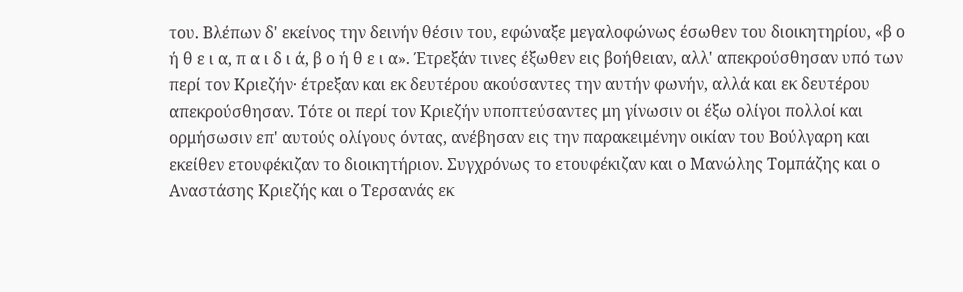του. Βλέπων δ' εκείνος την δεινήν θέσιν του, εφώναξε μεγαλοφώνως έσωθεν του διοικητηρίου, «β ο ή θ ε ι α, π α ι δ ι ά, β ο ή θ ε ι α». Έτρεξάν τινες έξωθεν εις βοήθειαν, αλλ' απεκρούσθησαν υπό των περί τον Κριεζήν· έτρεξαν και εκ δευτέρου ακούσαντες την αυτήν φωνήν, αλλά και εκ δευτέρου απεκρούσθησαν. Τότε οι περί τον Κριεζήν υποπτεύσαντες μη γίνωσιν οι έξω ολίγοι πολλοί και ορμήσωσιν επ' αυτούς ολίγους όντας, ανέβησαν εις την παρακειμένην οικίαν του Βούλγαρη και εκείθεν ετουφέκιζαν το διοικητήριον. Συγχρόνως το ετουφέκιζαν και ο Μανώλης Τομπάζης και ο Αναστάσης Κριεζής και ο Τερσανάς εκ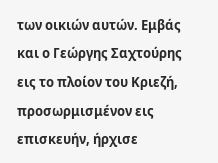των οικιών αυτών. Εμβάς και ο Γεώργης Σαχτούρης εις το πλοίον του Κριεζή, προσωρμισμένον εις επισκευήν, ήρχισε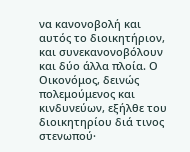να κανονοβολή και αυτός το διοικητήριον, και συνεκανονοβόλουν και δύο άλλα πλοία. Ο Οικονόμος, δεινώς πολεμούμενος και κινδυνεύων, εξήλθε του διοικητηρίου διά τινος στενωπού·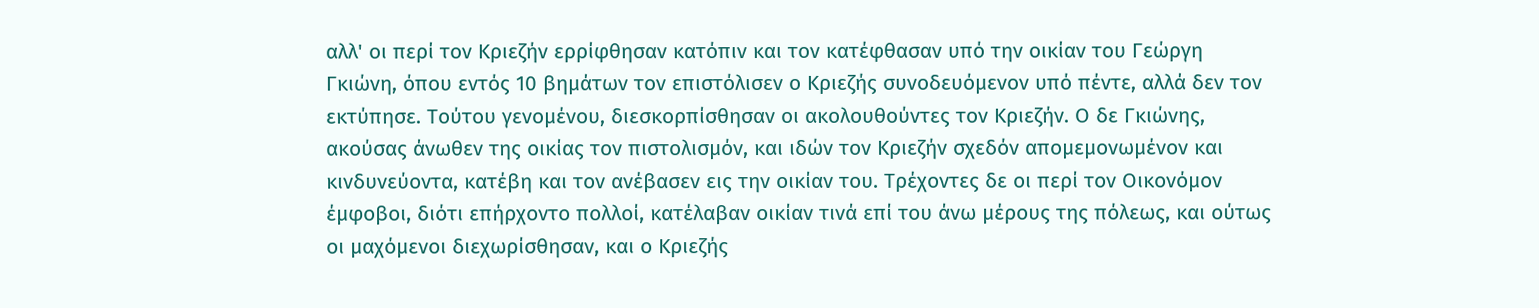αλλ' οι περί τον Κριεζήν ερρίφθησαν κατόπιν και τον κατέφθασαν υπό την οικίαν του Γεώργη Γκιώνη, όπου εντός 10 βημάτων τον επιστόλισεν ο Κριεζής συνοδευόμενον υπό πέντε, αλλά δεν τον εκτύπησε. Τούτου γενομένου, διεσκορπίσθησαν οι ακολουθούντες τον Κριεζήν. Ο δε Γκιώνης, ακούσας άνωθεν της οικίας τον πιστολισμόν, και ιδών τον Κριεζήν σχεδόν απομεμονωμένον και κινδυνεύοντα, κατέβη και τον ανέβασεν εις την οικίαν του. Τρέχοντες δε οι περί τον Οικονόμον έμφοβοι, διότι επήρχοντο πολλοί, κατέλαβαν οικίαν τινά επί του άνω μέρους της πόλεως, και ούτως οι μαχόμενοι διεχωρίσθησαν, και ο Κριεζής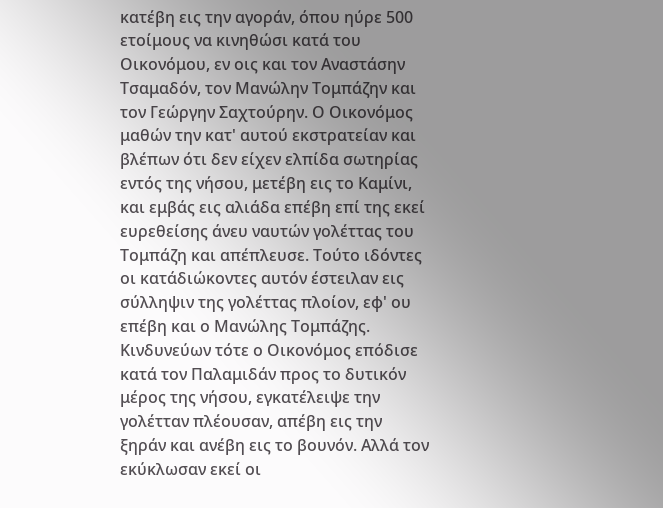κατέβη εις την αγοράν, όπου ηύρε 500 ετοίμους να κινηθώσι κατά του Οικονόμου, εν οις και τον Αναστάσην Τσαμαδόν, τον Μανώλην Τομπάζην και τον Γεώργην Σαχτούρην. Ο Οικονόμος μαθών την κατ' αυτού εκστρατείαν και βλέπων ότι δεν είχεν ελπίδα σωτηρίας εντός της νήσου, μετέβη εις το Καμίνι, και εμβάς εις αλιάδα επέβη επί της εκεί ευρεθείσης άνευ ναυτών γολέττας του Τομπάζη και απέπλευσε. Τούτο ιδόντες οι κατάδιώκοντες αυτόν έστειλαν εις σύλληψιν της γολέττας πλοίον, εφ' ου επέβη και ο Μανώλης Τομπάζης. Κινδυνεύων τότε ο Οικονόμος επόδισε κατά τον Παλαμιδάν προς το δυτικόν μέρος της νήσου, εγκατέλειψε την γολέτταν πλέουσαν, απέβη εις την ξηράν και ανέβη εις το βουνόν. Αλλά τον εκύκλωσαν εκεί οι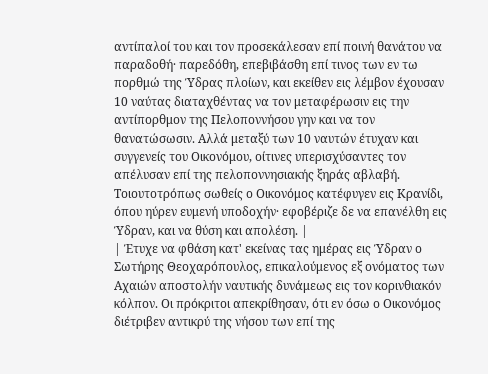αντίπαλοί του και τον προσεκάλεσαν επί ποινή θανάτου να παραδοθή· παρεδόθη, επεβιβάσθη επί τινος των εν τω πορθμώ της Ύδρας πλοίων, και εκείθεν εις λέμβον έχουσαν 10 ναύτας διαταχθέντας να τον μεταφέρωσιν εις την αντίπορθμον της Πελοποννήσου γην και να τον θανατώσωσιν. Αλλά μεταξύ των 10 ναυτών έτυχαν και συγγενείς του Οικονόμου, οίτινες υπερισχύσαντες τον απέλυσαν επί της πελοποννησιακής ξηράς αβλαβή. Τοιουτοτρόπως σωθείς ο Οικονόμος κατέφυγεν εις Κρανίδι, όπου ηύρεν ευμενή υποδοχήν· εφοβέριζε δε να επανέλθη εις Ύδραν, και να θύση και απολέση. |
| Έτυχε να φθάση κατ' εκείνας τας ημέρας εις Ύδραν ο Σωτήρης Θεοχαρόπουλος, επικαλούμενος εξ ονόματος των Αχαιών αποστολήν ναυτικής δυνάμεως εις τον κορινθιακόν κόλπον. Οι πρόκριτοι απεκρίθησαν, ότι εν όσω ο Οικονόμος διέτριβεν αντικρύ της νήσου των επί της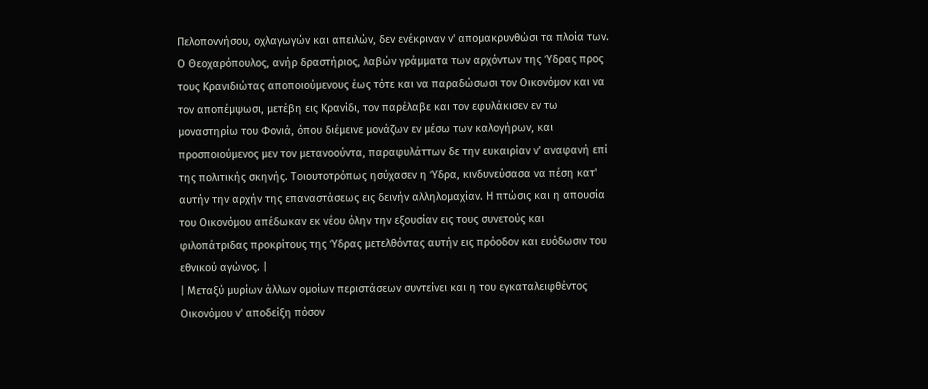Πελοποννήσου, οχλαγωγών και απειλών, δεν ενέκριναν ν' απομακρυνθώσι τα πλοία των. Ο Θεοχαρόπουλος, ανήρ δραστήριος, λαβών γράμματα των αρχόντων της Ύδρας προς τους Κρανιδιώτας αποποιούμενους έως τότε και να παραδώσωσι τον Οικονόμον και να τον αποπέμψωσι, μετέβη εις Κρανίδι, τον παρέλαβε και τον εφυλάκισεν εν τω μοναστηρίω του Φονιά, όπου διέμεινε μονάζων εν μέσω των καλογήρων, και προσποιούμενος μεν τον μετανοούντα, παραφυλάττων δε την ευκαιρίαν ν' αναφανή επί της πολιτικής σκηνής. Τοιουτοτρόπως ησύχασεν η Ύδρα, κινδυνεύσασα να πέση κατ' αυτήν την αρχήν της επαναστάσεως εις δεινήν αλληλομαχίαν. Η πτώσις και η απουσία του Οικονόμου απέδωκαν εκ νέου όλην την εξουσίαν εις τους συνετούς και φιλοπάτριδας προκρίτους της Ύδρας μετελθόντας αυτήν εις πρόοδον και ευόδωσιν του εθνικού αγώνος. |
| Μεταξύ μυρίων άλλων ομοίων περιστάσεων συντείνει και η του εγκαταλειφθέντος Οικονόμου ν' αποδείξη πόσον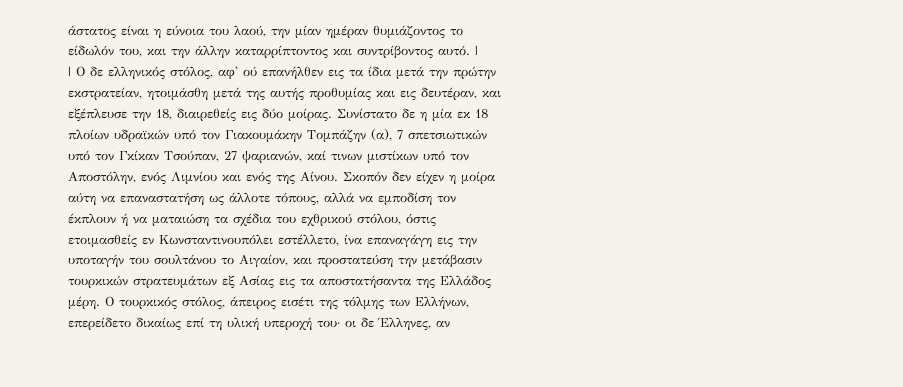άστατος είναι η εύνοια του λαού, την μίαν ημέραν θυμιάζοντος το είδωλόν του, και την άλλην καταρρίπτοντος και συντρίβοντος αυτό. |
| Ο δε ελληνικός στόλος, αφ' ού επανήλθεν εις τα ίδια μετά την πρώτην εκστρατείαν, ητοιμάσθη μετά της αυτής προθυμίας και εις δευτέραν, και εξέπλευσε την 18, διαιρεθείς εις δύο μοίρας. Συνίστατο δε η μία εκ 18 πλοίων υδραϊκών υπό τον Γιακουμάκην Τομπάζην (α), 7 σπετσιωτικών υπό τον Γκίκαν Τσούπαν, 27 ψαριανών, καί τινων μιστίκων υπό τον Αποστόλην, ενός Λιμνίου και ενός της Αίνου. Σκοπόν δεν είχεν η μοίρα αύτη να επαναστατήση ως άλλοτε τόπους, αλλά να εμποδίση τον έκπλουν ή να ματαιώση τα σχέδια του εχθρικού στόλου, όστις ετοιμασθείς εν Κωνσταντινουπόλει εστέλλετο, ίνα επαναγάγη εις την υποταγήν του σουλτάνου το Αιγαίον, και προστατεύση την μετάβασιν τουρκικών στρατευμάτων εξ Ασίας εις τα αποστατήσαντα της Ελλάδος μέρη. Ο τουρκικός στόλος, άπειρος εισέτι της τόλμης των Ελλήνων, επερείδετο δικαίως επί τη υλική υπεροχή του· οι δε Έλληνες, αν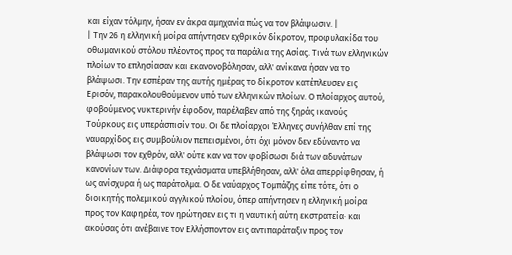και είχαν τόλμην, ήσαν εν άκρα αμηχανία πώς να τον βλάψωσιν. |
| Την 26 η ελληνική μοίρα απήντησεν εχθρικόν δίκροτον, προφυλακίδα του οθωμανικού στόλου πλέοντος προς τα παράλια της Ασίας. Τινά των ελληνικών πλοίων το επλησίασαν και εκανονοβόλησαν, αλλ' ανίκανα ήσαν να το βλάψωσι. Την εσπέραν της αυτής ημέρας το δίκροτον κατέπλευσεν εις Ερισόν, παρακολουθούμενον υπό των ελληνικών πλοίων. Ο πλοίαρχος αυτού, φοβούμενος νυκτερινήν έφοδον, παρέλαβεν από της ξηράς ικανούς Τούρκους εις υπεράσπισίν του. Οι δε πλοίαρχοι Έλληνες συνήλθαν επί της ναυαρχίδος εις συμβούλιον πεπεισμένοι, ότι όχι μόνον δεν εδύναντο να βλάψωσι τον εχθρόν, αλλ' ούτε καν να τον φοβίσωσι διά των αδυνάτων κανονίων των. Διάφορα τεχνάσματα υπεβλήθησαν, αλλ' όλα απερρίφθησαν, ή ως ανίσχυρα ή ως παράτολμα. Ο δε ναύαρχος Τομπάζης είπε τότε, ότι ο διοικητής πολεμικού αγγλικού πλοίου, όπερ απήντησεν η ελληνική μοίρα προς τον Καφηρέα, τον ηρώτησεν εις τι η ναυτική αύτη εκστρατεία· και ακούσας ότι ανέβαινε τον Ελλήσποντον εις αντιπαράταξιν προς τον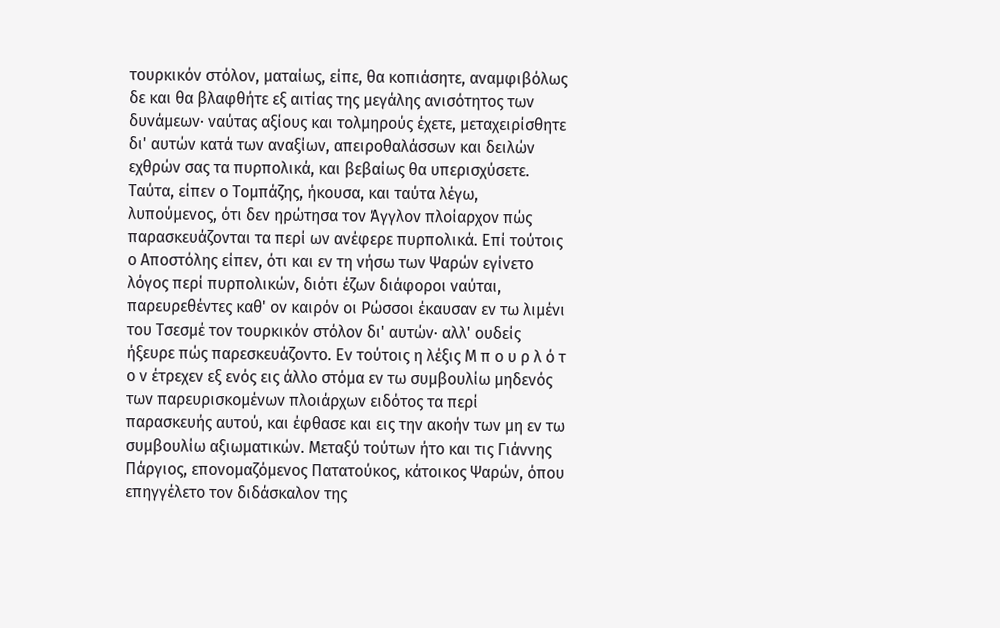τουρκικόν στόλον, ματαίως, είπε, θα κοπιάσητε, αναμφιβόλως δε και θα βλαφθήτε εξ αιτίας της μεγάλης ανισότητος των δυνάμεων· ναύτας αξίους και τολμηρούς έχετε, μεταχειρίσθητε δι' αυτών κατά των αναξίων, απειροθαλάσσων και δειλών εχθρών σας τα πυρπολικά, και βεβαίως θα υπερισχύσετε. Ταύτα, είπεν ο Τομπάζης, ήκουσα, και ταύτα λέγω, λυπούμενος, ότι δεν ηρώτησα τον Άγγλον πλοίαρχον πώς παρασκευάζονται τα περί ων ανέφερε πυρπολικά. Επί τούτοις ο Αποστόλης είπεν, ότι και εν τη νήσω των Ψαρών εγίνετο λόγος περί πυρπολικών, διότι έζων διάφοροι ναύται, παρευρεθέντες καθ' ον καιρόν οι Ρώσσοι έκαυσαν εν τω λιμένι του Τσεσμέ τον τουρκικόν στόλον δι' αυτών· αλλ' ουδείς ήξευρε πώς παρεσκευάζοντο. Εν τούτοις η λέξις Μ π ο υ ρ λ ό τ ο ν έτρεχεν εξ ενός εις άλλο στόμα εν τω συμβουλίω μηδενός των παρευρισκομένων πλοιάρχων ειδότος τα περί παρασκευής αυτού, και έφθασε και εις την ακοήν των μη εν τω συμβουλίω αξιωματικών. Μεταξύ τούτων ήτο και τις Γιάννης Πάργιος, επονομαζόμενος Πατατούκος, κάτοικος Ψαρών, όπου επηγγέλετο τον διδάσκαλον της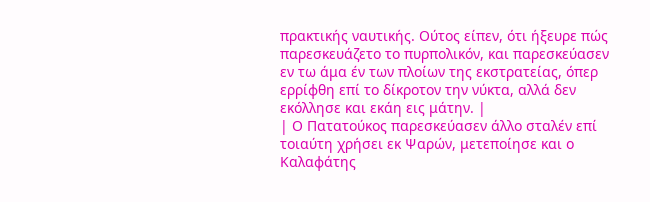πρακτικής ναυτικής. Ούτος είπεν, ότι ήξευρε πώς παρεσκευάζετο το πυρπολικόν, και παρεσκεύασεν εν τω άμα έν των πλοίων της εκστρατείας, όπερ ερρίφθη επί το δίκροτον την νύκτα, αλλά δεν εκόλλησε και εκάη εις μάτην. |
| Ο Πατατούκος παρεσκεύασεν άλλο σταλέν επί τοιαύτη χρήσει εκ Ψαρών, μετεποίησε και ο Καλαφάτης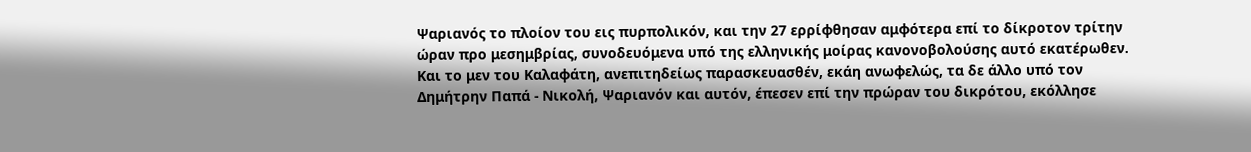Ψαριανός το πλοίον του εις πυρπολικόν, και την 27 ερρίφθησαν αμφότερα επί το δίκροτον τρίτην ώραν προ μεσημβρίας, συνοδευόμενα υπό της ελληνικής μοίρας κανονοβολούσης αυτό εκατέρωθεν. Και το μεν του Καλαφάτη, ανεπιτηδείως παρασκευασθέν, εκάη ανωφελώς, τα δε άλλο υπό τον Δημήτρην Παπά - Νικολή, Ψαριανόν και αυτόν, έπεσεν επί την πρώραν του δικρότου, εκόλλησε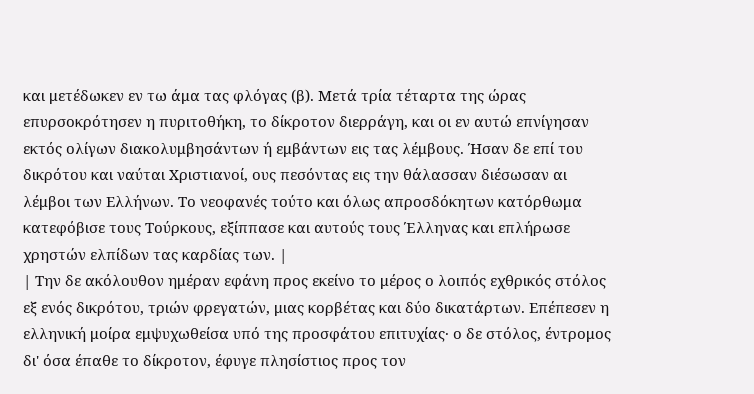και μετέδωκεν εν τω άμα τας φλόγας (β). Μετά τρία τέταρτα της ώρας επυρσοκρότησεν η πυριτοθήκη, το δίκροτον διερράγη, και οι εν αυτώ επνίγησαν εκτός ολίγων διακολυμβησάντων ή εμβάντων εις τας λέμβους. Ήσαν δε επί του δικρότου και ναύται Χριστιανοί, ους πεσόντας εις την θάλασσαν διέσωσαν αι λέμβοι των Ελλήνων. Το νεοφανές τούτο και όλως απροσδόκητων κατόρθωμα κατεφόβισε τους Τούρκους, εξίππασε και αυτούς τους Έλληνας και επλήρωσε χρηστών ελπίδων τας καρδίας των. |
| Την δε ακόλουθον ημέραν εφάνη προς εκείνο το μέρος ο λοιπός εχθρικός στόλος εξ ενός δικρότου, τριών φρεγατών, μιας κορβέτας και δύο δικατάρτων. Επέπεσεν η ελληνική μοίρα εμψυχωθείσα υπό της προσφάτου επιτυχίας· ο δε στόλος, έντρομος δι' όσα έπαθε το δίκροτον, έφυγε πλησίστιος προς τον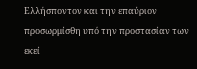Ελλήσποντον και την επαύριον προσωρμίσθη υπό την προστασίαν των εκεί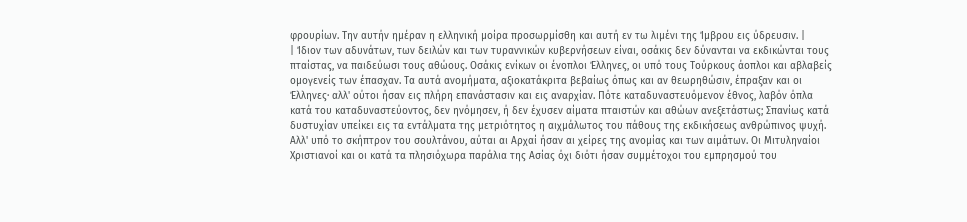φρουρίων. Την αυτήν ημέραν η ελληνική μοίρα προσωρμίσθη και αυτή εν τω λιμένι της Ίμβρου εις ύδρευσιν. |
| Ίδιον των αδυνάτων, των δειλών και των τυραννικών κυβερνήσεων είναι, οσάκις δεν δύνανται να εκδικώνται τους πταίστας, να παιδεύωσι τους αθώους. Οσάκις ενίκων οι ένοπλοι Έλληνες, οι υπό τους Τούρκους άοπλοι και αβλαβείς ομογενείς των έπασχαν. Τα αυτά ανομήματα, αξιοκατάκριτα βεβαίως όπως και αν θεωρηθώσιν, έπραξαν και οι Έλληνες· αλλ' ούτοι ήσαν εις πλήρη επανάστασιν και εις αναρχίαν. Πότε καταδυναστευόμενον έθνος, λαβόν όπλα κατά του καταδυναστεύοντος, δεν ηνόμησεν, ή δεν έχυσεν αίματα πταιστών και αθώων ανεξετάστως; Σπανίως κατά δυστυχίαν υπείκει εις τα εντάλματα της μετριότητος η αιχμάλωτος του πάθους της εκδικήσεως ανθρώπινος ψυχή. Αλλ' υπό το σκήπτρον του σουλτάνου, αύται αι Αρχαί ήσαν αι χείρες της ανομίας και των αιμάτων. Οι Μιτυληναίοι Χριστιανοί και οι κατά τα πλησιόχωρα παράλια της Ασίας όχι διότι ήσαν συμμέτοχοι του εμπρησμού του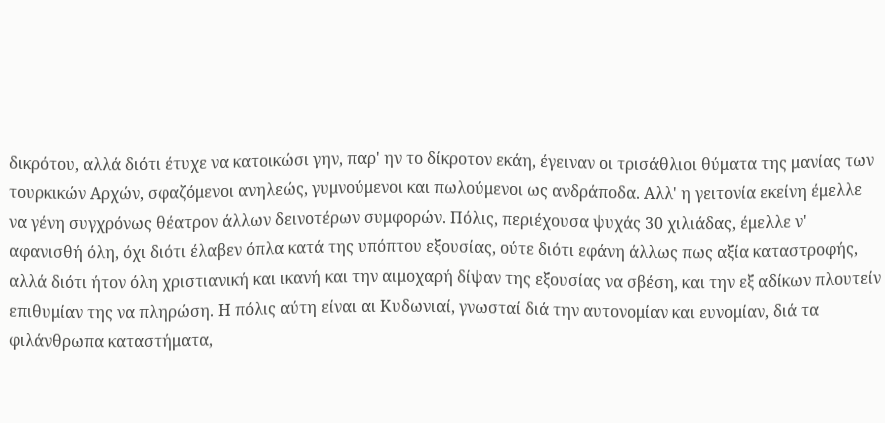δικρότου, αλλά διότι έτυχε να κατοικώσι γην, παρ' ην το δίκροτον εκάη, έγειναν οι τρισάθλιοι θύματα της μανίας των τουρκικών Αρχών, σφαζόμενοι ανηλεώς, γυμνούμενοι και πωλούμενοι ως ανδράποδα. Αλλ' η γειτονία εκείνη έμελλε να γένη συγχρόνως θέατρον άλλων δεινοτέρων συμφορών. Πόλις, περιέχουσα ψυχάς 30 χιλιάδας, έμελλε ν' αφανισθή όλη, όχι διότι έλαβεν όπλα κατά της υπόπτου εξουσίας, ούτε διότι εφάνη άλλως πως αξία καταστροφής, αλλά διότι ήτον όλη χριστιανική και ικανή και την αιμοχαρή δίψαν της εξουσίας να σβέση, και την εξ αδίκων πλουτείν επιθυμίαν της να πληρώση. Η πόλις αύτη είναι αι Κυδωνιαί, γνωσταί διά την αυτονομίαν και ευνομίαν, διά τα φιλάνθρωπα καταστήματα,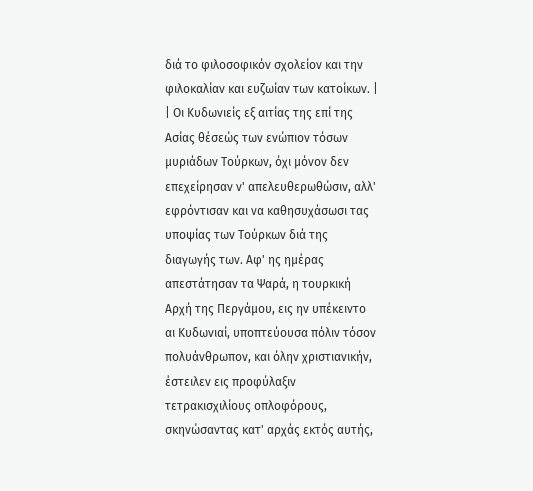διά το φιλοσοφικόν σχολείον και την φιλοκαλίαν και ευζωίαν των κατοίκων. |
| Οι Κυδωνιείς εξ αιτίας της επί της Ασίας θέσεώς των ενώπιον τόσων μυριάδων Τούρκων, όχι μόνον δεν επεχείρησαν ν' απελευθερωθώσιν, αλλ' εφρόντισαν και να καθησυχάσωσι τας υποψίας των Τούρκων διά της διαγωγής των. Αφ' ης ημέρας απεστάτησαν τα Ψαρά, η τουρκική Αρχή της Περγάμου, εις ην υπέκειντο αι Κυδωνιαί, υποπτεύουσα πόλιν τόσον πολυάνθρωπον, και όλην χριστιανικήν, έστειλεν εις προφύλαξιν τετρακισχιλίους οπλοφόρους, σκηνώσαντας κατ' αρχάς εκτός αυτής,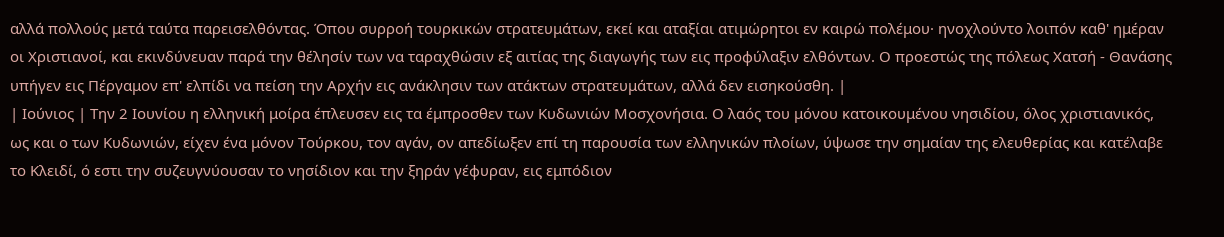αλλά πολλούς μετά ταύτα παρεισελθόντας. Όπου συρροή τουρκικών στρατευμάτων, εκεί και αταξίαι ατιμώρητοι εν καιρώ πολέμου· ηνοχλούντο λοιπόν καθ' ημέραν οι Χριστιανοί, και εκινδύνευαν παρά την θέλησίν των να ταραχθώσιν εξ αιτίας της διαγωγής των εις προφύλαξιν ελθόντων. Ο προεστώς της πόλεως Χατσή - Θανάσης υπήγεν εις Πέργαμον επ' ελπίδι να πείση την Αρχήν εις ανάκλησιν των ατάκτων στρατευμάτων, αλλά δεν εισηκούσθη. |
| Ιούνιος | Την 2 Ιουνίου η ελληνική μοίρα έπλευσεν εις τα έμπροσθεν των Κυδωνιών Μοσχονήσια. Ο λαός του μόνου κατοικουμένου νησιδίου, όλος χριστιανικός, ως και ο των Κυδωνιών, είχεν ένα μόνον Τούρκου, τον αγάν, ον απεδίωξεν επί τη παρουσία των ελληνικών πλοίων, ύψωσε την σημαίαν της ελευθερίας και κατέλαβε το Κλειδί, ό εστι την συζευγνύουσαν το νησίδιον και την ξηράν γέφυραν, εις εμπόδιον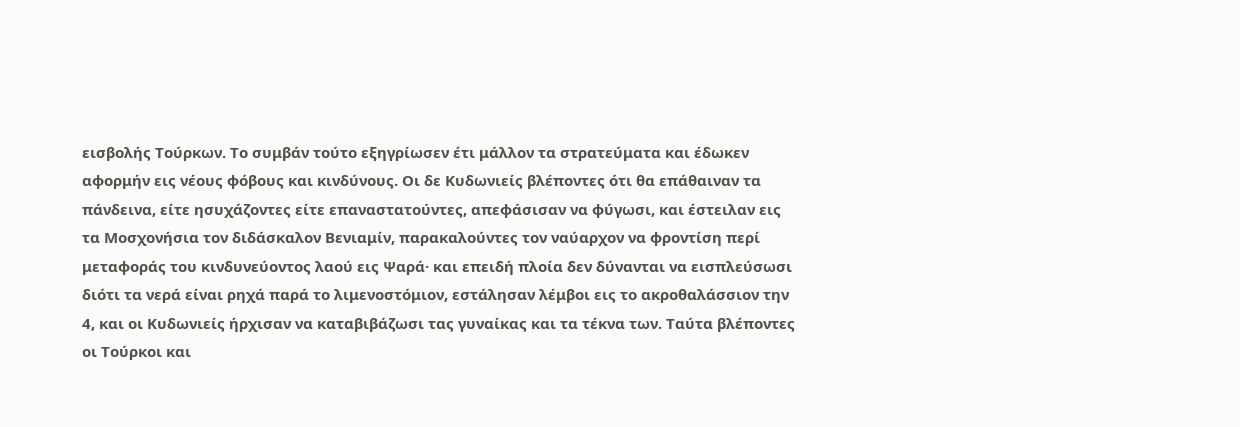εισβολής Τούρκων. Το συμβάν τούτο εξηγρίωσεν έτι μάλλον τα στρατεύματα και έδωκεν αφορμήν εις νέους φόβους και κινδύνους. Οι δε Κυδωνιείς βλέποντες ότι θα επάθαιναν τα πάνδεινα, είτε ησυχάζοντες είτε επαναστατούντες, απεφάσισαν να φύγωσι, και έστειλαν εις τα Μοσχονήσια τον διδάσκαλον Βενιαμίν, παρακαλούντες τον ναύαρχον να φροντίση περί μεταφοράς του κινδυνεύοντος λαού εις Ψαρά· και επειδή πλοία δεν δύνανται να εισπλεύσωσι διότι τα νερά είναι ρηχά παρά το λιμενοστόμιον, εστάλησαν λέμβοι εις το ακροθαλάσσιον την 4, και οι Κυδωνιείς ήρχισαν να καταβιβάζωσι τας γυναίκας και τα τέκνα των. Ταύτα βλέποντες οι Τούρκοι και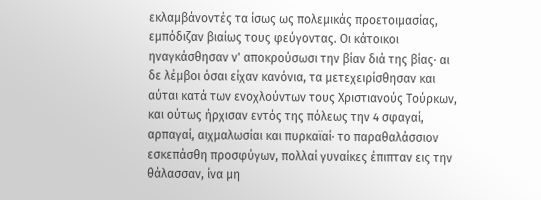εκλαμβάνοντές τα ίσως ως πολεμικάς προετοιμασίας, εμπόδιζαν βιαίως τους φεύγοντας. Οι κάτοικοι ηναγκάσθησαν ν' αποκρούσωσι την βίαν διά της βίας· αι δε λέμβοι όσαι είχαν κανόνια, τα μετεχειρίσθησαν και αύται κατά των ενοχλούντων τους Χριστιανούς Τούρκων, και ούτως ήρχισαν εντός της πόλεως την 4 σφαγαί, αρπαγαί, αιχμαλωσίαι και πυρκαϊαί· το παραθαλάσσιον εσκεπάσθη προσφύγων, πολλαί γυναίκες έπιπταν εις την θάλασσαν, ίνα μη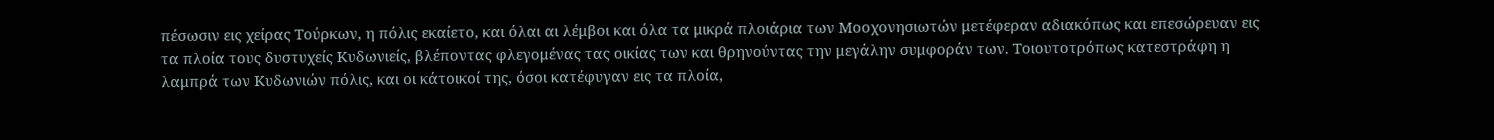πέσωσιν εις χείρας Τούρκων, η πόλις εκαίετο, και όλαι αι λέμβοι και όλα τα μικρά πλοιάρια των Μοοχονησιωτών μετέφεραν αδιακόπως και επεσώρευαν εις τα πλοία τους δυστυχείς Κυδωνιείς, βλέποντας φλεγομένας τας οικίας των και θρηνούντας την μεγάλην συμφοράν των. Τοιουτοτρόπως κατεστράφη η λαμπρά των Κυδωνιών πόλις, και οι κάτοικοί της, όσοι κατέφυγαν εις τα πλοία,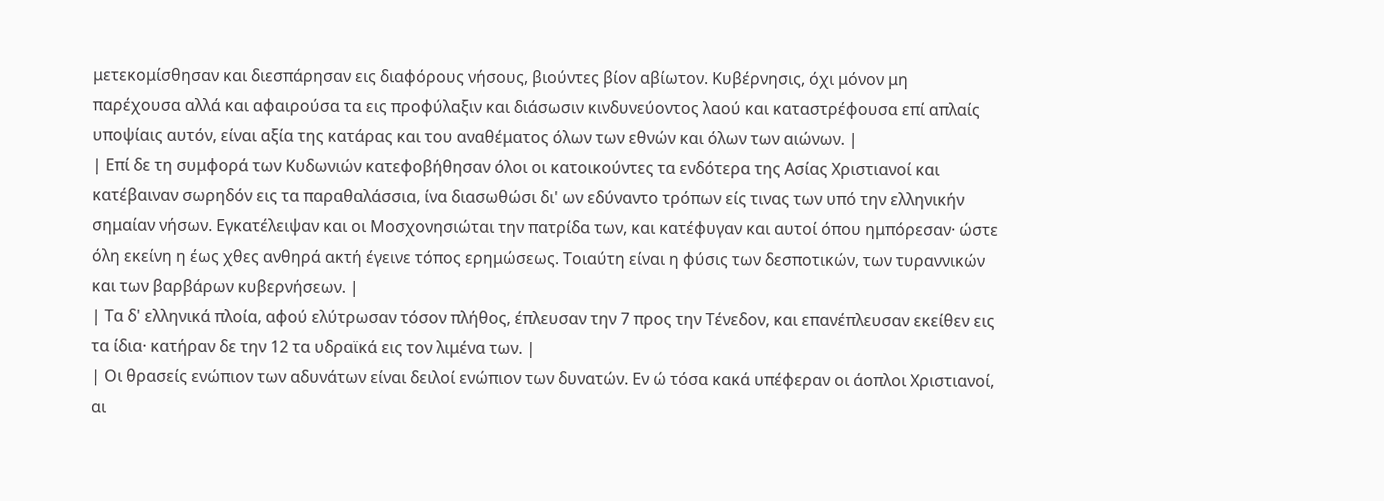μετεκομίσθησαν και διεσπάρησαν εις διαφόρους νήσους, βιούντες βίον αβίωτον. Κυβέρνησις, όχι μόνον μη παρέχουσα αλλά και αφαιρούσα τα εις προφύλαξιν και διάσωσιν κινδυνεύοντος λαού και καταστρέφουσα επί απλαίς υποψίαις αυτόν, είναι αξία της κατάρας και του αναθέματος όλων των εθνών και όλων των αιώνων. |
| Επί δε τη συμφορά των Κυδωνιών κατεφοβήθησαν όλοι οι κατοικούντες τα ενδότερα της Ασίας Χριστιανοί και κατέβαιναν σωρηδόν εις τα παραθαλάσσια, ίνα διασωθώσι δι' ων εδύναντο τρόπων είς τινας των υπό την ελληνικήν σημαίαν νήσων. Εγκατέλειψαν και οι Μοσχονησιώται την πατρίδα των, και κατέφυγαν και αυτοί όπου ημπόρεσαν· ώστε όλη εκείνη η έως χθες ανθηρά ακτή έγεινε τόπος ερημώσεως. Τοιαύτη είναι η φύσις των δεσποτικών, των τυραννικών και των βαρβάρων κυβερνήσεων. |
| Τα δ' ελληνικά πλοία, αφού ελύτρωσαν τόσον πλήθος, έπλευσαν την 7 προς την Τένεδον, και επανέπλευσαν εκείθεν εις τα ίδια· κατήραν δε την 12 τα υδραϊκά εις τον λιμένα των. |
| Οι θρασείς ενώπιον των αδυνάτων είναι δειλοί ενώπιον των δυνατών. Εν ώ τόσα κακά υπέφεραν οι άοπλοι Χριστιανοί, αι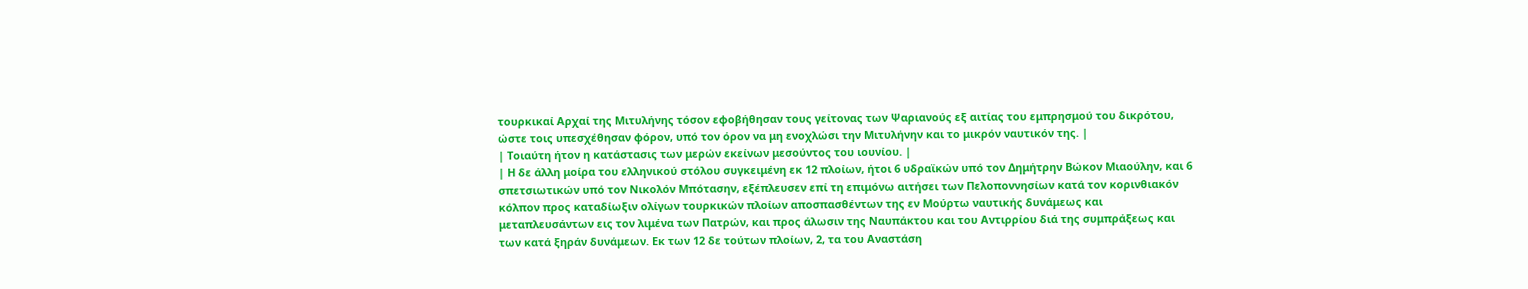τουρκικαί Αρχαί της Μιτυλήνης τόσον εφοβήθησαν τους γείτονας των Ψαριανούς εξ αιτίας του εμπρησμού του δικρότου, ώστε τοις υπεσχέθησαν φόρον, υπό τον όρον να μη ενοχλώσι την Μιτυλήνην και το μικρόν ναυτικόν της. |
| Τοιαύτη ήτον η κατάστασις των μερών εκείνων μεσούντος του ιουνίου. |
| Η δε άλλη μοίρα του ελληνικού στόλου συγκειμένη εκ 12 πλοίων, ήτοι 6 υδραϊκών υπό τον Δημήτρην Βώκον Μιαούλην, και 6 σπετσιωτικών υπό τον Νικολόν Μπότασην, εξέπλευσεν επί τη επιμόνω αιτήσει των Πελοποννησίων κατά τον κορινθιακόν κόλπον προς καταδίωξιν ολίγων τουρκικών πλοίων αποσπασθέντων της εν Μούρτω ναυτικής δυνάμεως και μεταπλευσάντων εις τον λιμένα των Πατρών, και προς άλωσιν της Ναυπάκτου και του Αντιρρίου διά της συμπράξεως και των κατά ξηράν δυνάμεων. Εκ των 12 δε τούτων πλοίων, 2, τα του Αναστάση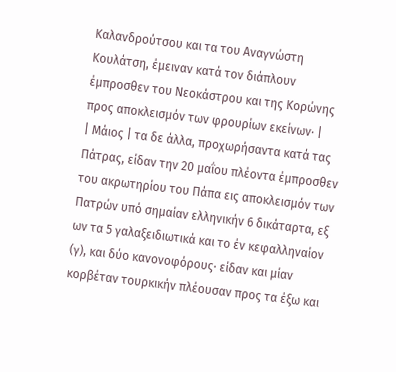Καλανδρούτσου και τα του Αναγνώστη Κουλάτση, έμειναν κατά τον διάπλουν έμπροσθεν του Νεοκάστρου και της Κορώνης προς αποκλεισμόν των φρουρίων εκείνων· |
| Μάιος | τα δε άλλα, προχωρήσαντα κατά τας Πάτρας, είδαν την 20 μαΐου πλέοντα έμπροσθεν του ακρωτηρίου του Πάπα εις αποκλεισμόν των Πατρών υπό σημαίαν ελληνικήν 6 δικάταρτα, εξ ων τα 5 γαλαξειδιωτικά και το έν κεφαλληναίον (γ), και δύο κανονοφόρους· είδαν και μίαν κορβέταν τουρκικήν πλέουσαν προς τα έξω και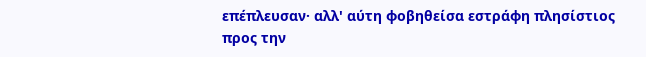επέπλευσαν· αλλ' αύτη φοβηθείσα εστράφη πλησίστιος προς την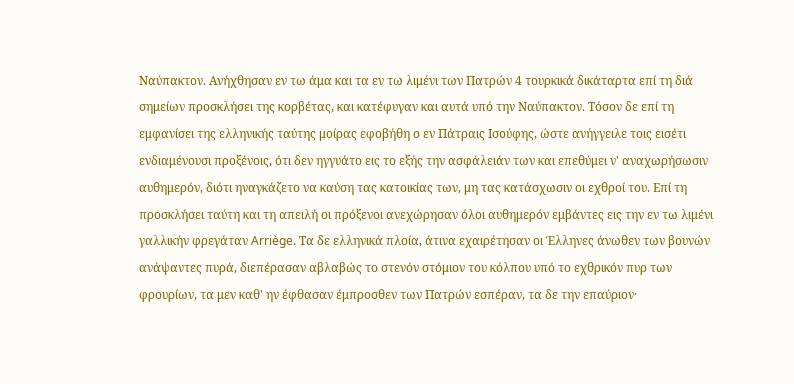Ναύπακτον. Ανήχθησαν εν τω άμα και τα εν τω λιμένι των Πατρών 4 τουρκικά δικάταρτα επί τη διά σημείων προσκλήσει της κορβέτας, και κατέφυγαν και αυτά υπό την Ναύπακτον. Τόσον δε επί τη εμφανίσει της ελληνικής ταύτης μοίρας εφοβήθη ο εν Πάτραις Ισούφης, ώστε ανήγγειλε τοις εισέτι ενδιαμένουσι προξένοις, ότι δεν ηγγυάτο εις το εξής την ασφάλειάν των και επεθύμει ν' αναχωρήσωσιν αυθημερόν, διότι ηναγκάζετο να καύση τας κατοικίας των, μη τας κατάσχωσιν οι εχθροί του. Επί τη προσκλήσει ταύτη και τη απειλή οι πρόξενοι ανεχώρησαν όλοι αυθημερόν εμβάντες εις την εν τω λιμένι γαλλικήν φρεγάταν Arriège. Τα δε ελληνικά πλοία, άτινα εχαιρέτησαν οι Έλληνες άνωθεν των βουνών ανάψαντες πυρά, διεπέρασαν αβλαβώς το στενόν στόμιον του κόλπου υπό το εχθρικόν πυρ των φρουρίων, τα μεν καθ' ην έφθασαν έμπροσθεν των Πατρών εσπέραν, τα δε την επαύριον·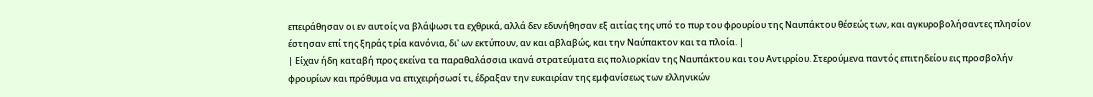επειράθησαν οι εν αυτοίς να βλάψωσι τα εχθρικά, αλλά δεν εδυνήθησαν εξ αιτίας της υπό το πυρ του φρουρίου της Ναυπάκτου θέσεώς των, και αγκυροβολήσαντες πλησίον έστησαν επί της ξηράς τρία κανόνια, δι' ων εκτύπουν, αν και αβλαβώς, και την Ναύπακτον και τα πλοία. |
| Είχαν ήδη καταβή προς εκείνα τα παραθαλάσσια ικανά στρατεύματα εις πολιορκίαν της Ναυπάκτου και του Αντιρρίου. Στερούμενα παντός επιτηδείου εις προσβολήν φρουρίων και πρόθυμα να επιχειρήσωσί τι, έδραξαν την ευκαιρίαν της εμφανίσεως των ελληνικών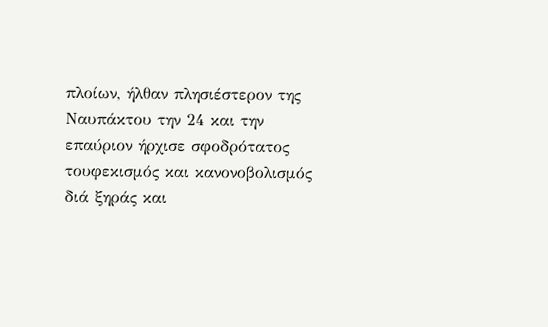πλοίων, ήλθαν πλησιέστερον της Ναυπάκτου την 24 και την επαύριον ήρχισε σφοδρότατος τουφεκισμός και κανονοβολισμός διά ξηράς και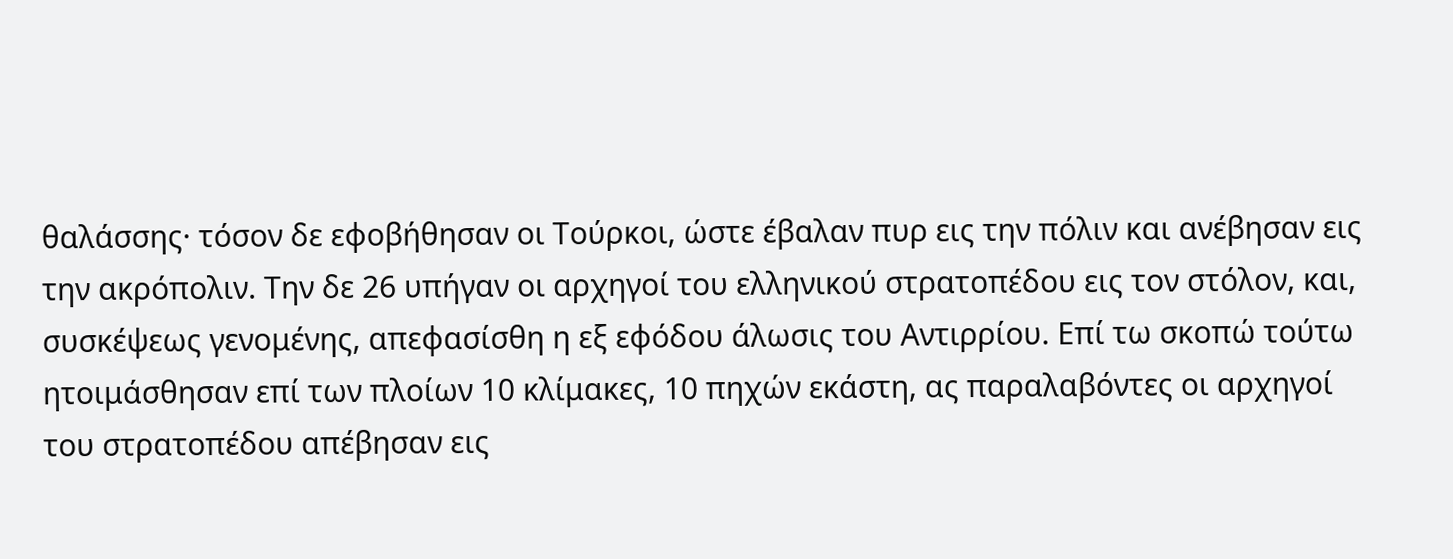θαλάσσης· τόσον δε εφοβήθησαν οι Τούρκοι, ώστε έβαλαν πυρ εις την πόλιν και ανέβησαν εις την ακρόπολιν. Την δε 26 υπήγαν οι αρχηγοί του ελληνικού στρατοπέδου εις τον στόλον, και, συσκέψεως γενομένης, απεφασίσθη η εξ εφόδου άλωσις του Αντιρρίου. Επί τω σκοπώ τούτω ητοιμάσθησαν επί των πλοίων 10 κλίμακες, 10 πηχών εκάστη, ας παραλαβόντες οι αρχηγοί του στρατοπέδου απέβησαν εις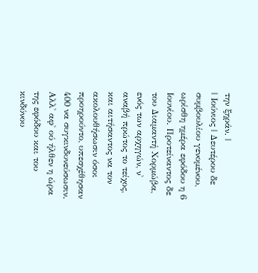την ξηράν. |
| Ιούνιος | Δευτέρου δε συμβουλίου γενομένου, ωρίσθη ημέρα εφόδου η 6 Ιουνίου. Προτείναντος δε του Διαμαντή Χορμώβα, ενός των αρχηγών, ν' αναβή πρώτος το τείχος, και αιτήσαντος να τον ακολουθήσωσιν όσοι προηρούντο, υπεσχέθησαν 400 να συγκινδυνεύσωσιν. Αλλ' αφ' ού ήλθεν η ώρα της εφόδου και του κινδύνου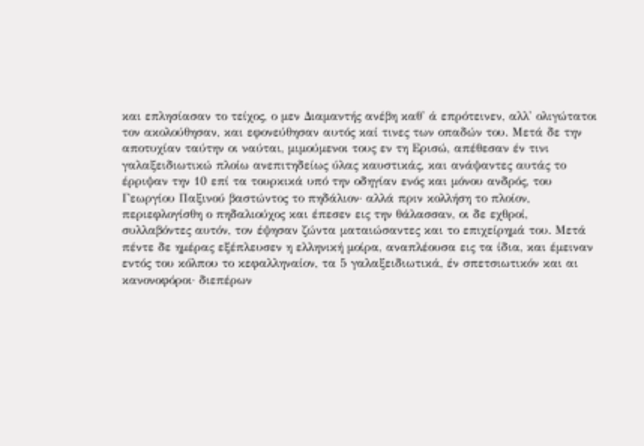και επλησίασαν το τείχος, ο μεν Διαμαντής ανέβη καθ' ά επρότεινεν, αλλ' ολιγώτατοι τον ακολούθησαν, και εφονεύθησαν αυτός καί τινες των οπαδών του. Μετά δε την αποτυχίαν ταύτην οι ναύται, μιμούμενοι τους εν τη Ερισώ, απέθεσαν έν τινι γαλαξειδιωτικώ πλοίω ανεπιτηδείως ύλας καυστικάς, και ανάψαντες αυτάς το έρριψαν την 10 επί τα τουρκικά υπό την οδηγίαν ενός και μόνου ανδρός, του Γεωργίου Παξινού βαστώντος το πηδάλιον· αλλά πριν κολλήση το πλοίον, περιεφλογίσθη ο πηδαλιούχος και έπεσεν εις την θάλασσαν, οι δε εχθροί, συλλαβόντες αυτόν, τον έψησαν ζώντα ματαιώσαντες και το επιχείρημά του. Μετά πέντε δε ημέρας εξέπλευσεν η ελληνική μοίρα, αναπλέουσα εις τα ίδια, και έμειναν εντός του κόλπου το κεφαλληναίον, τα 5 γαλαξειδιωτικά, έν σπετσιωτικόν και αι κανονοφόροι· διεπέρων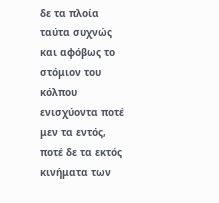δε τα πλοία ταύτα συχνώς και αφόβως το στόμιον του κόλπου ενισχύοντα ποτέ μεν τα εντός, ποτέ δε τα εκτός κινήματα των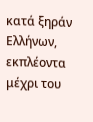κατά ξηράν Ελλήνων, εκπλέοντα μέχρι του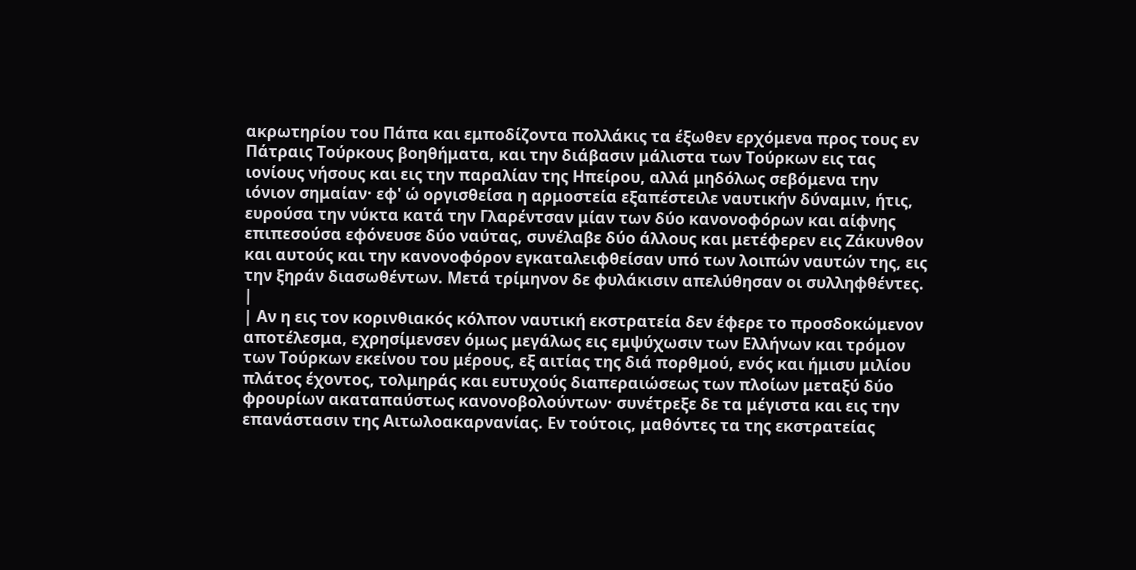ακρωτηρίου του Πάπα και εμποδίζοντα πολλάκις τα έξωθεν ερχόμενα προς τους εν Πάτραις Τούρκους βοηθήματα, και την διάβασιν μάλιστα των Τούρκων εις τας ιονίους νήσους και εις την παραλίαν της Ηπείρου, αλλά μηδόλως σεβόμενα την ιόνιον σημαίαν· εφ' ώ οργισθείσα η αρμοστεία εξαπέστειλε ναυτικήν δύναμιν, ήτις, ευρούσα την νύκτα κατά την Γλαρέντσαν μίαν των δύο κανονοφόρων και αίφνης επιπεσούσα εφόνευσε δύο ναύτας, συνέλαβε δύο άλλους και μετέφερεν εις Ζάκυνθον και αυτούς και την κανονοφόρον εγκαταλειφθείσαν υπό των λοιπών ναυτών της, εις την ξηράν διασωθέντων. Μετά τρίμηνον δε φυλάκισιν απελύθησαν οι συλληφθέντες. |
| Αν η εις τον κορινθιακός κόλπον ναυτική εκστρατεία δεν έφερε το προσδοκώμενον αποτέλεσμα, εχρησίμενσεν όμως μεγάλως εις εμψύχωσιν των Ελλήνων και τρόμον των Τούρκων εκείνου του μέρους, εξ αιτίας της διά πορθμού, ενός και ήμισυ μιλίου πλάτος έχοντος, τολμηράς και ευτυχούς διαπεραιώσεως των πλοίων μεταξύ δύο φρουρίων ακαταπαύστως κανονοβολούντων· συνέτρεξε δε τα μέγιστα και εις την επανάστασιν της Αιτωλοακαρνανίας. Εν τούτοις, μαθόντες τα της εκστρατείας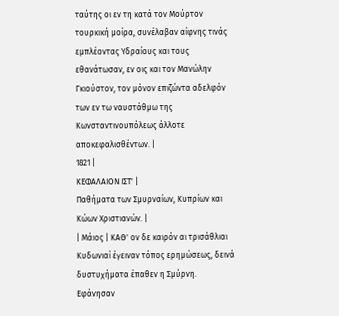ταύτης οι εν τη κατά τον Μούρτον τουρκική μοίρα, συνέλαβαν αίφνης τινάς εμπλέοντας Υδραίους και τους εθανάτωσαν, εν οις και τον Μανώλην Γκιούστον, τον μόνον επιζώντα αδελφόν των εν τω ναυστάθμω της Κωνσταντινουπόλεως άλλοτε αποκεφαλισθέντων. |
1821 |
ΚΕΦΑΛΑΙΟΝ ΙΣΤ' |
Παθήματα των Σμυρναίων, Κυπρίων και Κώων Χριστιανών. |
| Μάιος | ΚΑΘ' ον δε καιρόν αι τρισάθλιαι Κυδωνιαί έγειναν τόπος ερημώσεως, δεινά δυστυχήματα έπαθεν η Σμύρνη. Εφάνησαν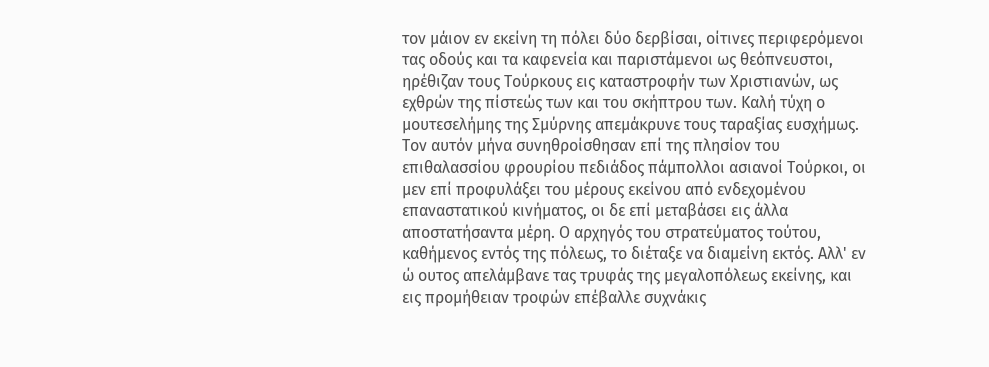τον μάιον εν εκείνη τη πόλει δύο δερβίσαι, οίτινες περιφερόμενοι τας οδούς και τα καφενεία και παριστάμενοι ως θεόπνευστοι, ηρέθιζαν τους Τούρκους εις καταστροφήν των Χριστιανών, ως εχθρών της πίστεώς των και του σκήπτρου των. Καλή τύχη ο μουτεσελήμης της Σμύρνης απεμάκρυνε τους ταραξίας ευσχήμως. Τον αυτόν μήνα συνηθροίσθησαν επί της πλησίον του επιθαλασσίου φρουρίου πεδιάδος πάμπολλοι ασιανοί Τούρκοι, οι μεν επί προφυλάξει του μέρους εκείνου από ενδεχομένου επαναστατικού κινήματος, οι δε επί μεταβάσει εις άλλα αποστατήσαντα μέρη. Ο αρχηγός του στρατεύματος τούτου, καθήμενος εντός της πόλεως, το διέταξε να διαμείνη εκτός. Αλλ' εν ώ ουτος απελάμβανε τας τρυφάς της μεγαλοπόλεως εκείνης, και εις προμήθειαν τροφών επέβαλλε συχνάκις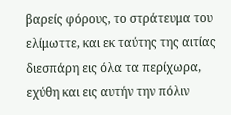βαρείς φόρους, το στράτευμα του ελίμωττε, και εκ ταύτης της αιτίας διεσπάρη εις όλα τα περίχωρα, εχύθη και εις αυτήν την πόλιν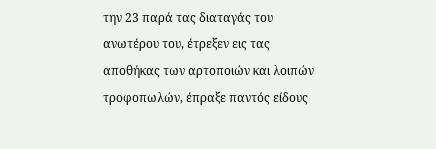την 23 παρά τας διαταγάς του ανωτέρου του, έτρεξεν εις τας αποθήκας των αρτοποιών και λοιπών τροφοπωλών, έπραξε παντός είδους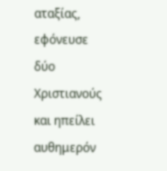αταξίας, εφόνευσε δύο Χριστιανούς και ηπείλει αυθημερόν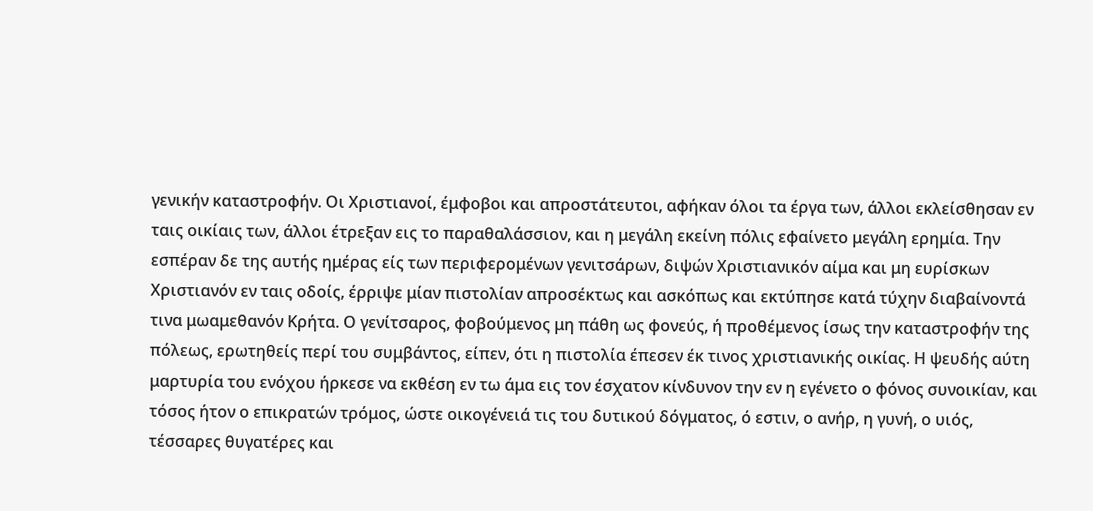γενικήν καταστροφήν. Οι Χριστιανοί, έμφοβοι και απροστάτευτοι, αφήκαν όλοι τα έργα των, άλλοι εκλείσθησαν εν ταις οικίαις των, άλλοι έτρεξαν εις το παραθαλάσσιον, και η μεγάλη εκείνη πόλις εφαίνετο μεγάλη ερημία. Την εσπέραν δε της αυτής ημέρας είς των περιφερομένων γενιτσάρων, διψών Χριστιανικόν αίμα και μη ευρίσκων Χριστιανόν εν ταις οδοίς, έρριψε μίαν πιστολίαν απροσέκτως και ασκόπως και εκτύπησε κατά τύχην διαβαίνοντά τινα μωαμεθανόν Κρήτα. Ο γενίτσαρος, φοβούμενος μη πάθη ως φονεύς, ή προθέμενος ίσως την καταστροφήν της πόλεως, ερωτηθείς περί του συμβάντος, είπεν, ότι η πιστολία έπεσεν έκ τινος χριστιανικής οικίας. Η ψευδής αύτη μαρτυρία του ενόχου ήρκεσε να εκθέση εν τω άμα εις τον έσχατον κίνδυνον την εν η εγένετο ο φόνος συνοικίαν, και τόσος ήτον ο επικρατών τρόμος, ώστε οικογένειά τις του δυτικού δόγματος, ό εστιν, ο ανήρ, η γυνή, ο υιός, τέσσαρες θυγατέρες και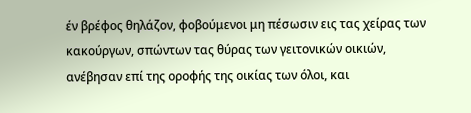έν βρέφος θηλάζον, φοβούμενοι μη πέσωσιν εις τας χείρας των κακούργων, σπώντων τας θύρας των γειτονικών οικιών, ανέβησαν επί της οροφής της οικίας των όλοι, και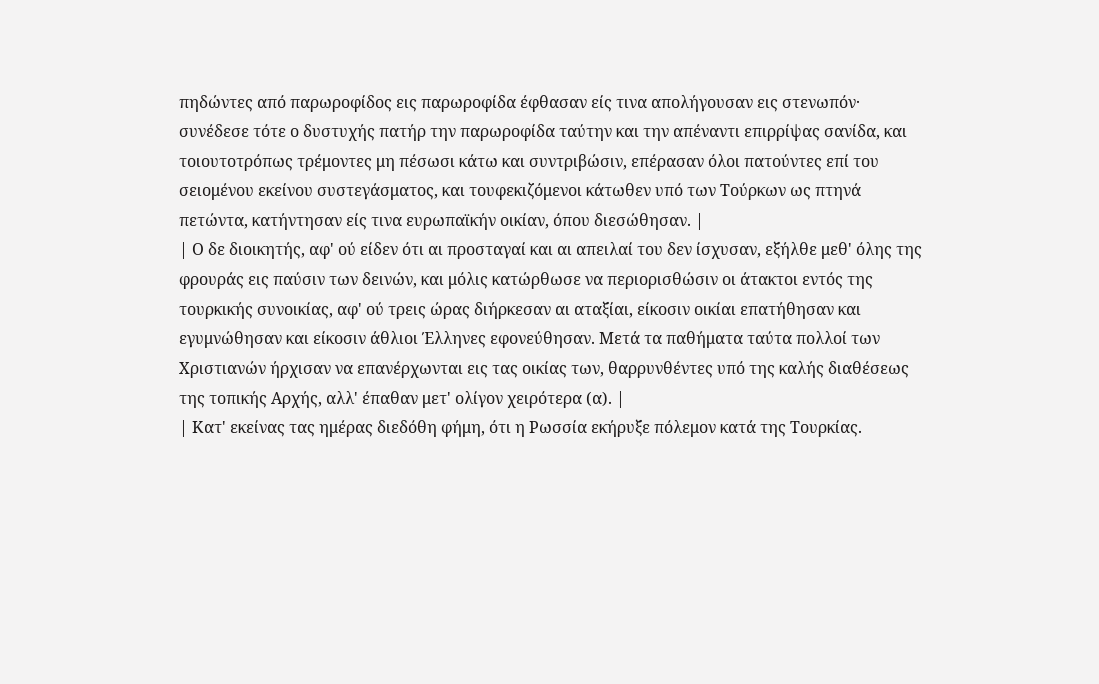πηδώντες από παρωροφίδος εις παρωροφίδα έφθασαν είς τινα απολήγουσαν εις στενωπόν· συνέδεσε τότε ο δυστυχής πατήρ την παρωροφίδα ταύτην και την απέναντι επιρρίψας σανίδα, και τοιουτοτρόπως τρέμοντες μη πέσωσι κάτω και συντριβώσιν, επέρασαν όλοι πατούντες επί του σειομένου εκείνου συστεγάσματος, και τουφεκιζόμενοι κάτωθεν υπό των Τούρκων ως πτηνά πετώντα, κατήντησαν είς τινα ευρωπαϊκήν οικίαν, όπου διεσώθησαν. |
| Ο δε διοικητής, αφ' ού είδεν ότι αι προσταγαί και αι απειλαί του δεν ίσχυσαν, εξήλθε μεθ' όλης της φρουράς εις παύσιν των δεινών, και μόλις κατώρθωσε να περιορισθώσιν οι άτακτοι εντός της τουρκικής συνοικίας, αφ' ού τρεις ώρας διήρκεσαν αι αταξίαι, είκοσιν οικίαι επατήθησαν και εγυμνώθησαν και είκοσιν άθλιοι Έλληνες εφονεύθησαν. Μετά τα παθήματα ταύτα πολλοί των Χριστιανών ήρχισαν να επανέρχωνται εις τας οικίας των, θαρρυνθέντες υπό της καλής διαθέσεως της τοπικής Αρχής, αλλ' έπαθαν μετ' ολίγον χειρότερα (α). |
| Κατ' εκείνας τας ημέρας διεδόθη φήμη, ότι η Ρωσσία εκήρυξε πόλεμον κατά της Τουρκίας.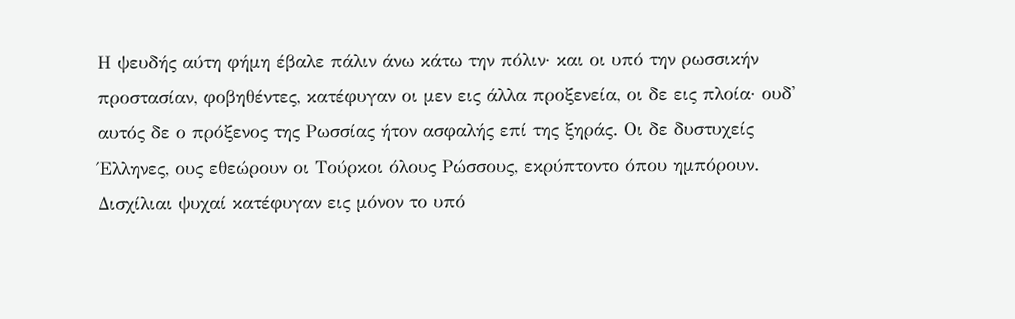Η ψευδής αύτη φήμη έβαλε πάλιν άνω κάτω την πόλιν· και οι υπό την ρωσσικήν προστασίαν, φοβηθέντες, κατέφυγαν οι μεν εις άλλα προξενεία, οι δε εις πλοία· ουδ' αυτός δε ο πρόξενος της Ρωσσίας ήτον ασφαλής επί της ξηράς. Οι δε δυστυχείς Έλληνες, ους εθεώρουν οι Τούρκοι όλους Ρώσσους, εκρύπτοντο όπου ημπόρουν. Δισχίλιαι ψυχαί κατέφυγαν εις μόνον το υπό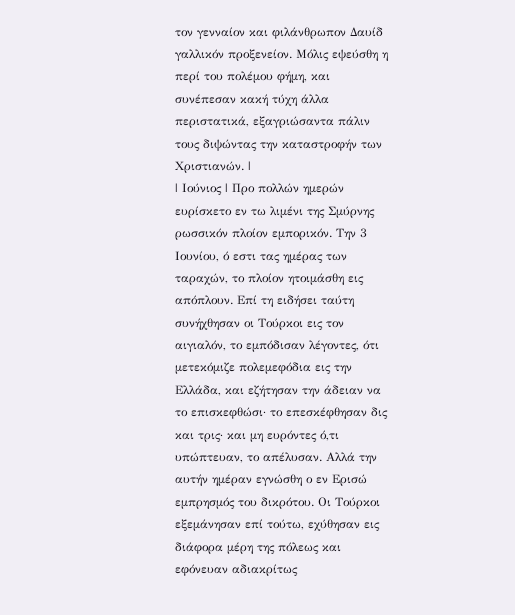τον γενναίον και φιλάνθρωπον Δαυίδ γαλλικόν προξενείον. Μόλις εψεύσθη η περί του πολέμου φήμη, και συνέπεσαν κακή τύχη άλλα περιστατικά, εξαγριώσαντα πάλιν τους διψώντας την καταστροφήν των Χριστιανών. |
| Ιούνιος | Προ πολλών ημερών ευρίσκετο εν τω λιμένι της Σμύρνης ρωσσικόν πλοίον εμπορικόν. Την 3 Ιουνίου, ό εστι τας ημέρας των ταραχών, το πλοίον ητοιμάσθη εις απόπλουν. Επί τη ειδήσει ταύτη συνήχθησαν οι Τούρκοι εις τον αιγιαλόν, το εμπόδισαν λέγοντες, ότι μετεκόμιζε πολεμεφόδια εις την Ελλάδα, και εζήτησαν την άδειαν να το επισκεφθώσι· το επεσκέφθησαν δις και τρις· και μη ευρόντες ό,τι υπώπτευαν, το απέλυσαν. Αλλά την αυτήν ημέραν εγνώσθη ο εν Ερισώ εμπρησμός του δικρότου. Οι Τούρκοι εξεμάνησαν επί τούτω, εχύθησαν εις διάφορα μέρη της πόλεως και εφόνευαν αδιακρίτως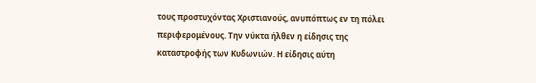τους προστυχόντας Χριστιανούς, ανυπόπτως εν τη πόλει περιφερομένους. Την νύκτα ήλθεν η είδησις της καταστροφής των Κυδωνιών. Η είδησις αύτη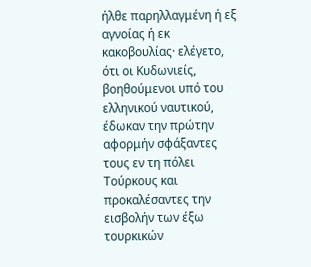ήλθε παρηλλαγμένη ή εξ αγνοίας ή εκ κακοβουλίας· ελέγετο, ότι οι Κυδωνιείς, βοηθούμενοι υπό του ελληνικού ναυτικού, έδωκαν την πρώτην αφορμήν σφάξαντες τους εν τη πόλει Τούρκους και προκαλέσαντες την εισβολήν των έξω τουρκικών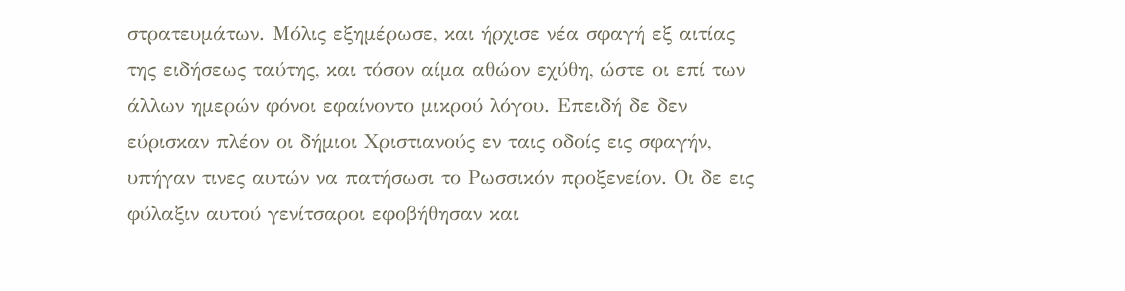στρατευμάτων. Μόλις εξημέρωσε, και ήρχισε νέα σφαγή εξ αιτίας της ειδήσεως ταύτης, και τόσον αίμα αθώον εχύθη, ώστε οι επί των άλλων ημερών φόνοι εφαίνοντο μικρού λόγου. Επειδή δε δεν εύρισκαν πλέον οι δήμιοι Χριστιανούς εν ταις οδοίς εις σφαγήν, υπήγαν τινες αυτών να πατήσωσι το Ρωσσικόν προξενείον. Οι δε εις φύλαξιν αυτού γενίτσαροι εφοβήθησαν και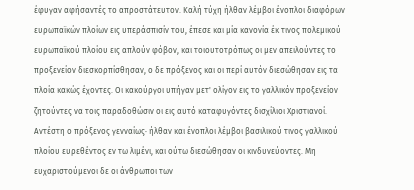έφυγαν αφήσαντές το απροστάτευτον. Καλή τύχη ήλθαν λέμβοι ένοπλοι διαφόρων ευρωπαϊκών πλοίων εις υπεράσπισίν του, έπεσε και μία κανονία έκ τινος πολεμικού ευρωπαϊκού πλοίου εις απλούν φόβον, και τοιουτοτρόπως οι μεν απειλούντες το προξενείον διεσκορπίσθησαν, ο δε πρόξενος και οι περί αυτόν διεσώθησαν εις τα πλοία κακώς έχοντες. Οι κακούργοι υπήγαν μετ' ολίγον εις το γαλλικόν προξενείον ζητούντες να τοις παραδοθώσιν οι εις αυτό καταφυγόντες δισχίλιοι Χριστιανοί. Αντέστη ο πρόξενος γενναίως· ήλθαν και ένοπλοι λέμβοι βασιλικού τινος γαλλικού πλοίου ευρεθέντος εν τω λιμένι, και ούτω διεσώθησαν οι κινδυνεύοντες. Μη ευχαριστούμενοι δε οι άνθρωποι των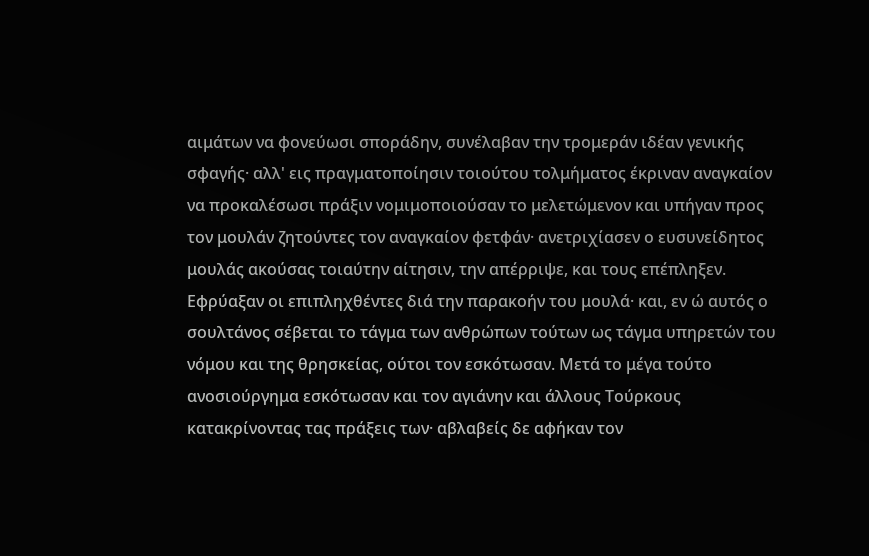αιμάτων να φονεύωσι σποράδην, συνέλαβαν την τρομεράν ιδέαν γενικής σφαγής· αλλ' εις πραγματοποίησιν τοιούτου τολμήματος έκριναν αναγκαίον να προκαλέσωσι πράξιν νομιμοποιούσαν το μελετώμενον και υπήγαν προς τον μουλάν ζητούντες τον αναγκαίον φετφάν· ανετριχίασεν ο ευσυνείδητος μουλάς ακούσας τοιαύτην αίτησιν, την απέρριψε, και τους επέπληξεν. Εφρύαξαν οι επιπληχθέντες διά την παρακοήν του μουλά· και, εν ώ αυτός ο σουλτάνος σέβεται το τάγμα των ανθρώπων τούτων ως τάγμα υπηρετών του νόμου και της θρησκείας, ούτοι τον εσκότωσαν. Μετά το μέγα τούτο ανοσιούργημα εσκότωσαν και τον αγιάνην και άλλους Τούρκους κατακρίνοντας τας πράξεις των· αβλαβείς δε αφήκαν τον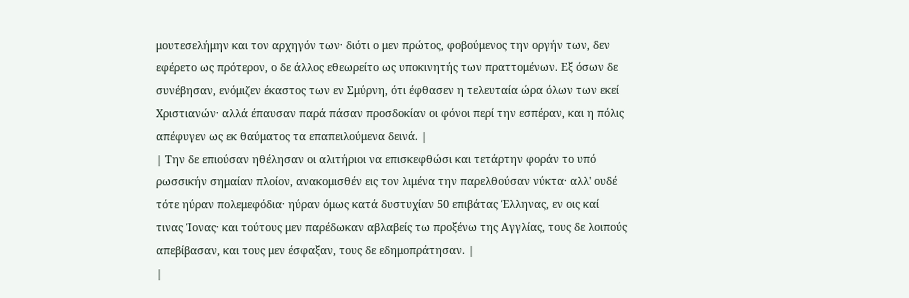μουτεσελήμην και τον αρχηγόν των· διότι ο μεν πρώτος, φοβούμενος την οργήν των, δεν εφέρετο ως πρότερον, ο δε άλλος εθεωρείτο ως υποκινητής των πραττομένων. Εξ όσων δε συνέβησαν, ενόμιζεν έκαστος των εν Σμύρνη, ότι έφθασεν η τελευταία ώρα όλων των εκεί Χριστιανών· αλλά έπαυσαν παρά πάσαν προσδοκίαν οι φόνοι περί την εσπέραν, και η πόλις απέφυγεν ως εκ θαύματος τα επαπειλούμενα δεινά. |
| Την δε επιούσαν ηθέλησαν οι αλιτήριοι να επισκεφθώσι και τετάρτην φοράν το υπό ρωσσικήν σημαίαν πλοίον, ανακομισθέν εις τον λιμένα την παρελθούσαν νύκτα· αλλ' ουδέ τότε ηύραν πολεμεφόδια· ηύραν όμως κατά δυστυχίαν 50 επιβάτας Έλληνας, εν οις καί τινας Ίονας· και τούτους μεν παρέδωκαν αβλαβείς τω προξένω της Αγγλίας, τους δε λοιπούς απεβίβασαν, και τους μεν έσφαξαν, τους δε εδημοπράτησαν. |
|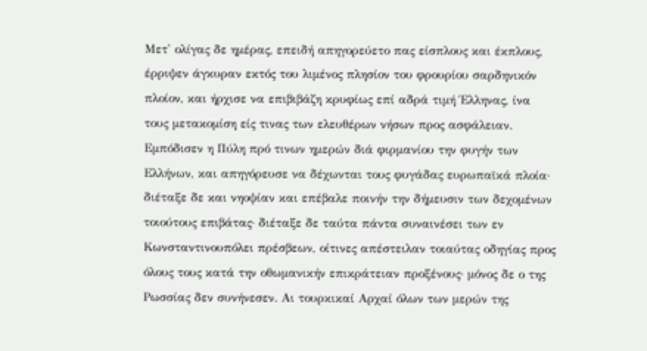Μετ' ολίγας δε ημέρας, επειδή απηγορεύετο πας είσπλους και έκπλους, έρριψεν άγκυραν εκτός του λιμένος πλησίον του φρουρίου σαρδηνικόν πλοίον, και ήρχισε να επιβιβάζη κρυφίως επί αδρά τιμή Έλληνας, ίνα τους μετακομίση είς τινας των ελευθέρων νήσων προς ασφάλειαν. Εμπόδισεν η Πύλη πρό τινων ημερών διά φιρμανίου την φυγήν των Ελλήνων, και απηγόρευσε να δέχωνται τους φυγάδας ευρωπαϊκά πλοία· διέταξε δε και νηοψίαν και επέβαλε ποινήν την δήμευσιν των δεχομένων τοιούτους επιβάτας· διέταξε δε ταύτα πάντα συναινέσει των εν Κωνσταντινουπόλει πρέσβεων, οίτινες απέστειλαν τοιαύτας οδηγίας προς όλους τους κατά την οθωμανικήν επικράτειαν προξένους· μόνος δε ο της Ρωσσίας δεν συνήνεσεν. Αι τουρκικαί Αρχαί όλων των μερών της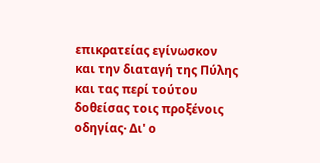επικρατείας εγίνωσκον και την διαταγή της Πύλης και τας περί τούτου δοθείσας τοις προξένοις οδηγίας· Δι' ο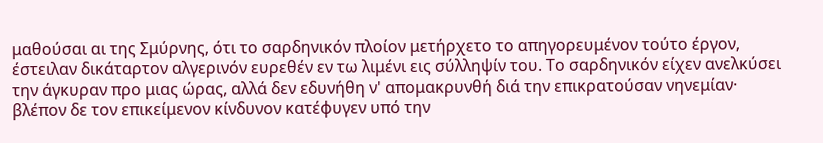μαθούσαι αι της Σμύρνης, ότι το σαρδηνικόν πλοίον μετήρχετο το απηγορευμένον τούτο έργον, έστειλαν δικάταρτον αλγερινόν ευρεθέν εν τω λιμένι εις σύλληψίν του. Το σαρδηνικόν είχεν ανελκύσει την άγκυραν προ μιας ώρας, αλλά δεν εδυνήθη ν' απομακρυνθή διά την επικρατούσαν νηνεμίαν· βλέπον δε τον επικείμενον κίνδυνον κατέφυγεν υπό την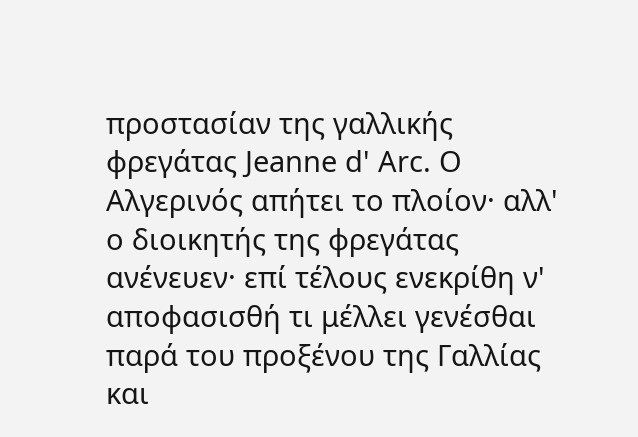προστασίαν της γαλλικής φρεγάτας Jeanne d' Arc. Ο Αλγερινός απήτει το πλοίον· αλλ' ο διοικητής της φρεγάτας ανένευεν· επί τέλους ενεκρίθη ν' αποφασισθή τι μέλλει γενέσθαι παρά του προξένου της Γαλλίας και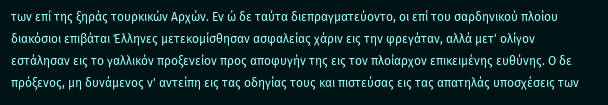των επί της ξηράς τουρκικών Αρχών. Εν ώ δε ταύτα διεπραγματεύοντο, οι επί του σαρδηνικού πλοίου διακόσιοι επιβάται Έλληνες μετεκομίσθησαν ασφαλείας χάριν εις την φρεγάταν, αλλά μετ' ολίγον εστάλησαν εις το γαλλικόν προξενείον προς αποφυγήν της εις τον πλοίαρχον επικειμένης ευθύνης. Ο δε πρόξενος, μη δυνάμενος ν' αντείπη εις τας οδηγίας τους και πιστεύσας εις τας απατηλάς υποσχέσεις των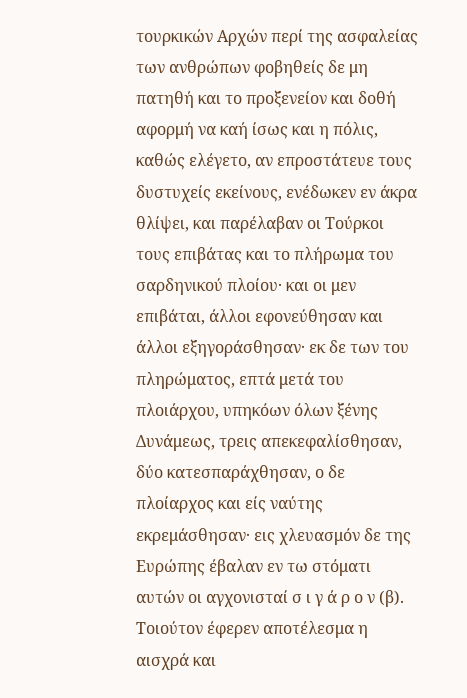τουρκικών Αρχών περί της ασφαλείας των ανθρώπων φοβηθείς δε μη πατηθή και το προξενείον και δοθή αφορμή να καή ίσως και η πόλις, καθώς ελέγετο, αν επροστάτευε τους δυστυχείς εκείνους, ενέδωκεν εν άκρα θλίψει, και παρέλαβαν οι Τούρκοι τους επιβάτας και το πλήρωμα του σαρδηνικού πλοίου· και οι μεν επιβάται, άλλοι εφονεύθησαν και άλλοι εξηγοράσθησαν· εκ δε των του πληρώματος, επτά μετά του πλοιάρχου, υπηκόων όλων ξένης Δυνάμεως, τρεις απεκεφαλίσθησαν, δύο κατεσπαράχθησαν, ο δε πλοίαρχος και είς ναύτης εκρεμάσθησαν· εις χλευασμόν δε της Ευρώπης έβαλαν εν τω στόματι αυτών οι αγχονισταί σ ι γ ά ρ ο ν (β). Τοιούτον έφερεν αποτέλεσμα η αισχρά και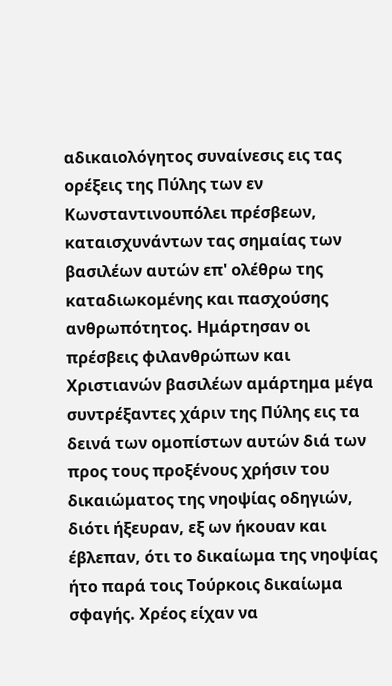αδικαιολόγητος συναίνεσις εις τας ορέξεις της Πύλης των εν Κωνσταντινουπόλει πρέσβεων, καταισχυνάντων τας σημαίας των βασιλέων αυτών επ' ολέθρω της καταδιωκομένης και πασχούσης ανθρωπότητος. Ημάρτησαν οι πρέσβεις φιλανθρώπων και Χριστιανών βασιλέων αμάρτημα μέγα συντρέξαντες χάριν της Πύλης εις τα δεινά των ομοπίστων αυτών διά των προς τους προξένους χρήσιν του δικαιώματος της νηοψίας οδηγιών, διότι ήξευραν, εξ ων ήκουαν και έβλεπαν, ότι το δικαίωμα της νηοψίας ήτο παρά τοις Τούρκοις δικαίωμα σφαγής. Χρέος είχαν να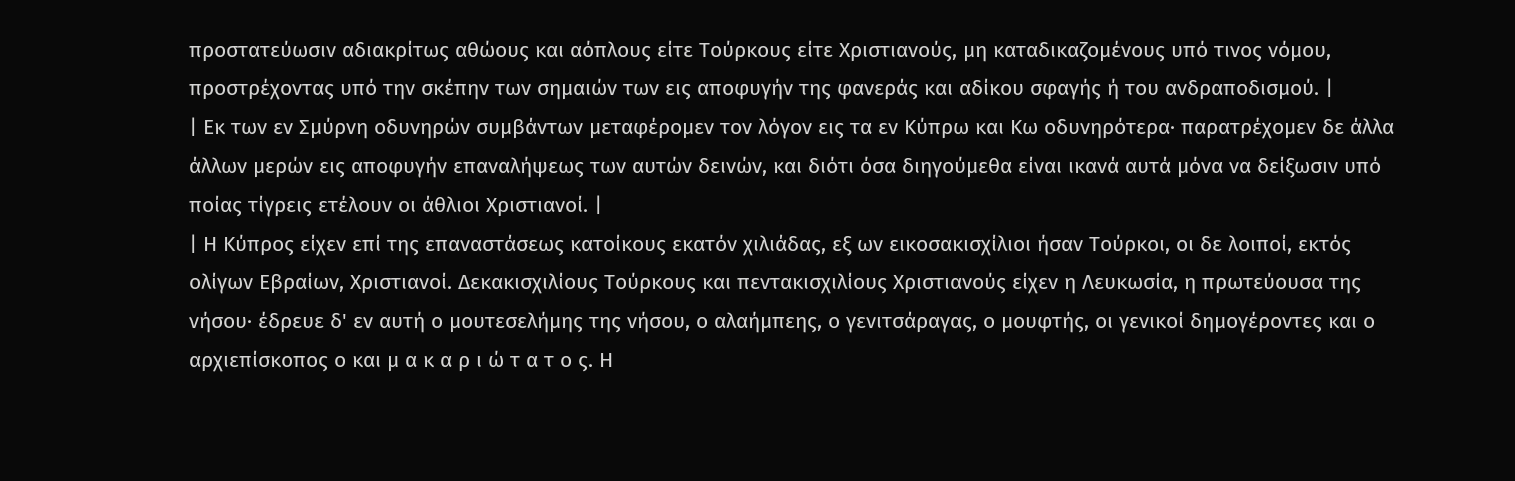προστατεύωσιν αδιακρίτως αθώους και αόπλους είτε Τούρκους είτε Χριστιανούς, μη καταδικαζομένους υπό τινος νόμου, προστρέχοντας υπό την σκέπην των σημαιών των εις αποφυγήν της φανεράς και αδίκου σφαγής ή του ανδραποδισμού. |
| Εκ των εν Σμύρνη οδυνηρών συμβάντων μεταφέρομεν τον λόγον εις τα εν Κύπρω και Κω οδυνηρότερα· παρατρέχομεν δε άλλα άλλων μερών εις αποφυγήν επαναλήψεως των αυτών δεινών, και διότι όσα διηγούμεθα είναι ικανά αυτά μόνα να δείξωσιν υπό ποίας τίγρεις ετέλουν οι άθλιοι Χριστιανοί. |
| Η Κύπρος είχεν επί της επαναστάσεως κατοίκους εκατόν χιλιάδας, εξ ων εικοσακισχίλιοι ήσαν Τούρκοι, οι δε λοιποί, εκτός ολίγων Εβραίων, Χριστιανοί. Δεκακισχιλίους Τούρκους και πεντακισχιλίους Χριστιανούς είχεν η Λευκωσία, η πρωτεύουσα της νήσου· έδρευε δ' εν αυτή ο μουτεσελήμης της νήσου, ο αλαήμπεης, ο γενιτσάραγας, ο μουφτής, οι γενικοί δημογέροντες και ο αρχιεπίσκοπος ο και μ α κ α ρ ι ώ τ α τ ο ς. Η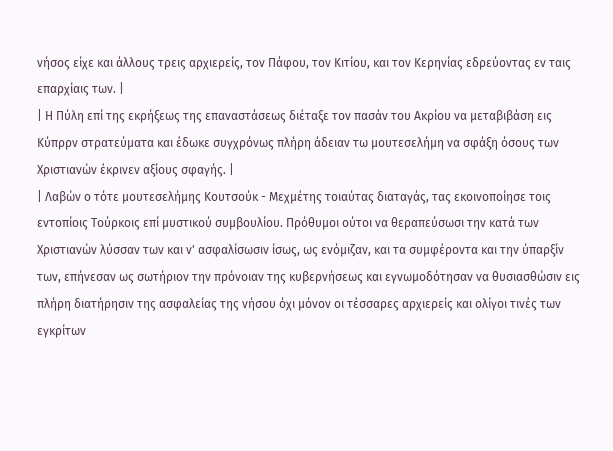νήσος είχε και άλλους τρεις αρχιερείς, τον Πάφου, τον Κιτίου, και τον Κερηνίας εδρεύοντας εν ταις επαρχίαις των. |
| Η Πύλη επί της εκρήξεως της επαναστάσεως διέταξε τον πασάν του Ακρίου να μεταβιβάση εις Κύπρρν στρατεύματα και έδωκε συγχρόνως πλήρη άδειαν τω μουτεσελήμη να σφάξη όσους των Χριστιανών έκρινεν αξίους σφαγής. |
| Λαβών ο τότε μουτεσελήμης Κουτσούκ - Μεχμέτης τοιαύτας διαταγάς, τας εκοινοποίησε τοις εντοπίοις Τούρκοις επί μυστικού συμβουλίου. Πρόθυμοι ούτοι να θεραπεύσωσι την κατά των Χριστιανών λύσσαν των και ν' ασφαλίσωσιν ίσως, ως ενόμιζαν, και τα συμφέροντα και την ύπαρξίν των, επήνεσαν ως σωτήριον την πρόνοιαν της κυβερνήσεως και εγνωμοδότησαν να θυσιασθώσιν εις πλήρη διατήρησιν της ασφαλείας της νήσου όχι μόνον οι τέσσαρες αρχιερείς και ολίγοι τινές των εγκρίτων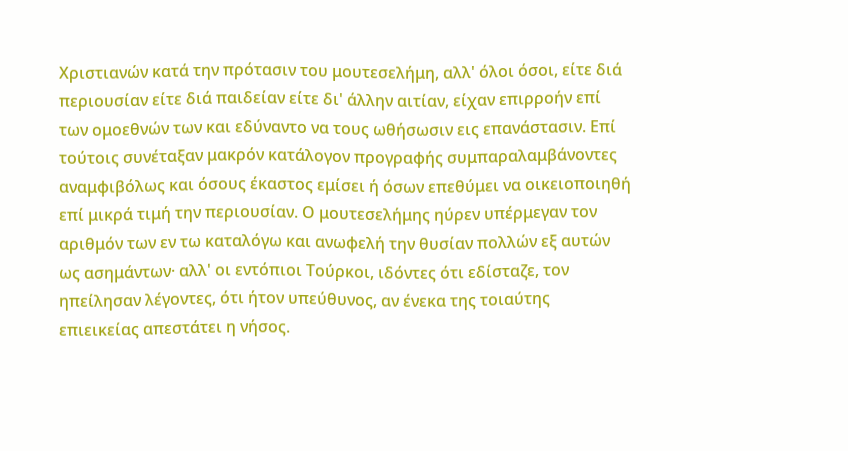Χριστιανών κατά την πρότασιν του μουτεσελήμη, αλλ' όλοι όσοι, είτε διά περιουσίαν είτε διά παιδείαν είτε δι' άλλην αιτίαν, είχαν επιρροήν επί των ομοεθνών των και εδύναντο να τους ωθήσωσιν εις επανάστασιν. Επί τούτοις συνέταξαν μακρόν κατάλογον προγραφής συμπαραλαμβάνοντες αναμφιβόλως και όσους έκαστος εμίσει ή όσων επεθύμει να οικειοποιηθή επί μικρά τιμή την περιουσίαν. Ο μουτεσελήμης ηύρεν υπέρμεγαν τον αριθμόν των εν τω καταλόγω και ανωφελή την θυσίαν πολλών εξ αυτών ως ασημάντων· αλλ' οι εντόπιοι Τούρκοι, ιδόντες ότι εδίσταζε, τον ηπείλησαν λέγοντες, ότι ήτον υπεύθυνος, αν ένεκα της τοιαύτης επιεικείας απεστάτει η νήσος.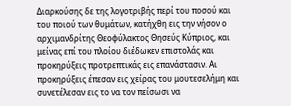Διαρκούσης δε της λογοτριβής περί του ποσού και του ποιού των θυμάτων, κατήχθη εις την νήσον ο αρχιμανδρίτης Θεοφύλακτος Θησεύς Κύπριος, και μείνας επί του πλοίου διέδωκεν επιστολάς και προκηρύξεις προτρεπτικάς εις επανάστασιν. Αι προκηρύξεις έπεσαν εις χείρας του μουτεσελήμη και συνετέλεσαν εις το να τον πείσωσι να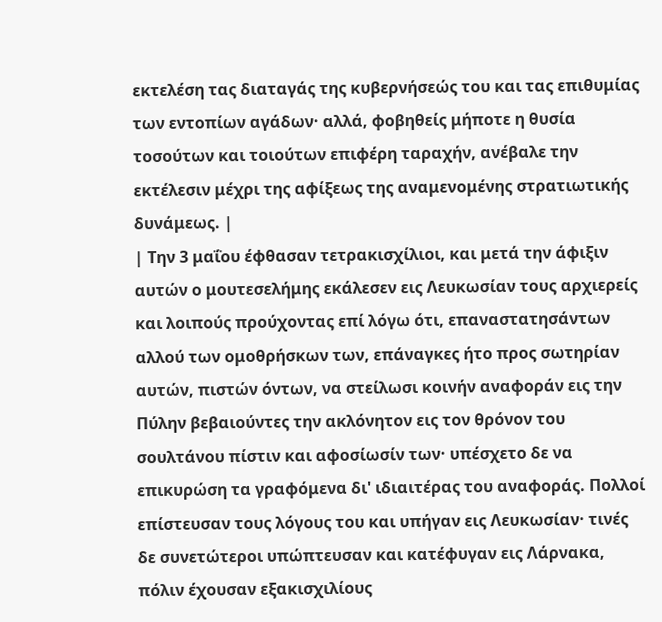εκτελέση τας διαταγάς της κυβερνήσεώς του και τας επιθυμίας των εντοπίων αγάδων· αλλά, φοβηθείς μήποτε η θυσία τοσούτων και τοιούτων επιφέρη ταραχήν, ανέβαλε την εκτέλεσιν μέχρι της αφίξεως της αναμενομένης στρατιωτικής δυνάμεως. |
| Την 3 μαΐου έφθασαν τετρακισχίλιοι, και μετά την άφιξιν αυτών ο μουτεσελήμης εκάλεσεν εις Λευκωσίαν τους αρχιερείς και λοιπούς προύχοντας επί λόγω ότι, επαναστατησάντων αλλού των ομοθρήσκων των, επάναγκες ήτο προς σωτηρίαν αυτών, πιστών όντων, να στείλωσι κοινήν αναφοράν εις την Πύλην βεβαιούντες την ακλόνητον εις τον θρόνον του σουλτάνου πίστιν και αφοσίωσίν των· υπέσχετο δε να επικυρώση τα γραφόμενα δι' ιδιαιτέρας του αναφοράς. Πολλοί επίστευσαν τους λόγους του και υπήγαν εις Λευκωσίαν· τινές δε συνετώτεροι υπώπτευσαν και κατέφυγαν εις Λάρνακα, πόλιν έχουσαν εξακισχιλίους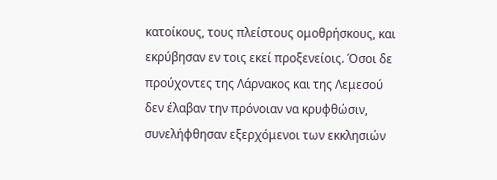κατοίκους, τους πλείστους ομοθρήσκους, και εκρύβησαν εν τοις εκεί προξενείοις. Όσοι δε προύχοντες της Λάρνακος και της Λεμεσού δεν έλαβαν την πρόνοιαν να κρυφθώσιν, συνελήφθησαν εξερχόμενοι των εκκλησιών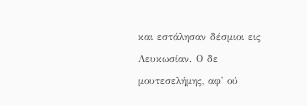και εστάλησαν δέσμιοι εις Λευκωσίαν. Ο δε μουτεσελήμης, αφ' ού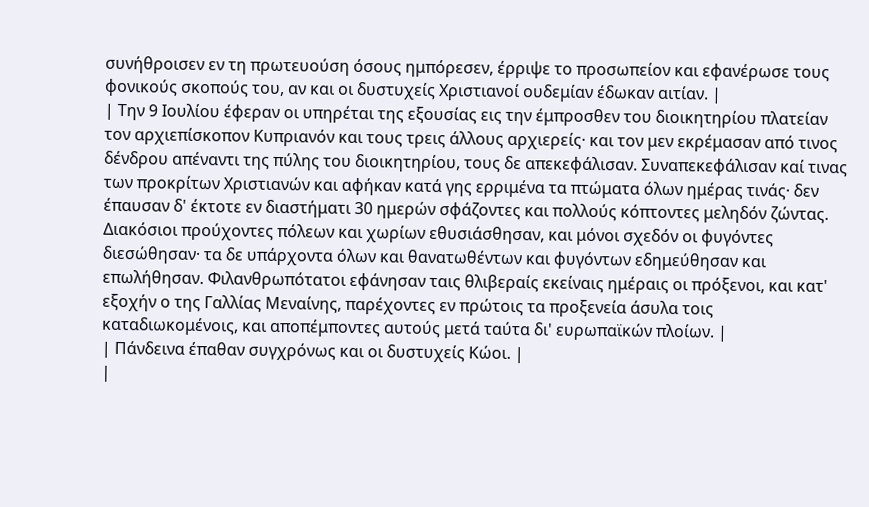συνήθροισεν εν τη πρωτευούση όσους ημπόρεσεν, έρριψε το προσωπείον και εφανέρωσε τους φονικούς σκοπούς του, αν και οι δυστυχείς Χριστιανοί ουδεμίαν έδωκαν αιτίαν. |
| Την 9 Ιουλίου έφεραν οι υπηρέται της εξουσίας εις την έμπροσθεν του διοικητηρίου πλατείαν τον αρχιεπίσκοπον Κυπριανόν και τους τρεις άλλους αρχιερείς· και τον μεν εκρέμασαν από τινος δένδρου απέναντι της πύλης του διοικητηρίου, τους δε απεκεφάλισαν. Συναπεκεφάλισαν καί τινας των προκρίτων Χριστιανών και αφήκαν κατά γης ερριμένα τα πτώματα όλων ημέρας τινάς· δεν έπαυσαν δ' έκτοτε εν διαστήματι 30 ημερών σφάζοντες και πολλούς κόπτοντες μεληδόν ζώντας. Διακόσιοι προύχοντες πόλεων και χωρίων εθυσιάσθησαν, και μόνοι σχεδόν οι φυγόντες διεσώθησαν· τα δε υπάρχοντα όλων και θανατωθέντων και φυγόντων εδημεύθησαν και επωλήθησαν. Φιλανθρωπότατοι εφάνησαν ταις θλιβεραίς εκείναις ημέραις οι πρόξενοι, και κατ' εξοχήν ο της Γαλλίας Μεναίνης, παρέχοντες εν πρώτοις τα προξενεία άσυλα τοις καταδιωκομένοις, και αποπέμποντες αυτούς μετά ταύτα δι' ευρωπαϊκών πλοίων. |
| Πάνδεινα έπαθαν συγχρόνως και οι δυστυχείς Κώοι. |
|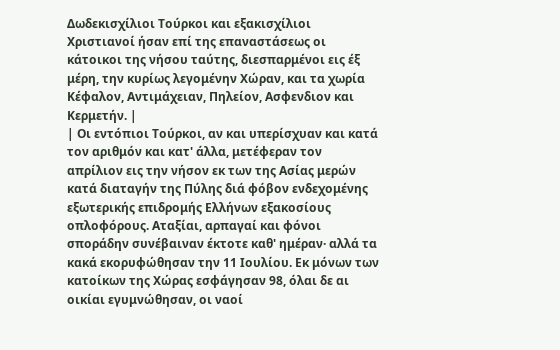Δωδεκισχίλιοι Τούρκοι και εξακισχίλιοι Χριστιανοί ήσαν επί της επαναστάσεως οι κάτοικοι της νήσου ταύτης, διεσπαρμένοι εις έξ μέρη, την κυρίως λεγομένην Χώραν, και τα χωρία Κέφαλον, Αντιμάχειαν, Πηλείον, Ασφενδιον και Κερμετήν. |
| Οι εντόπιοι Τούρκοι, αν και υπερίσχυαν και κατά τον αριθμόν και κατ' άλλα, μετέφεραν τον απρίλιον εις την νήσον εκ των της Ασίας μερών κατά διαταγήν της Πύλης διά φόβον ενδεχομένης εξωτερικής επιδρομής Ελλήνων εξακοσίους οπλοφόρους. Αταξίαι, αρπαγαί και φόνοι σποράδην συνέβαιναν έκτοτε καθ' ημέραν· αλλά τα κακά εκορυφώθησαν την 11 Ιουλίου. Εκ μόνων των κατοίκων της Χώρας εσφάγησαν 98, όλαι δε αι οικίαι εγυμνώθησαν, οι ναοί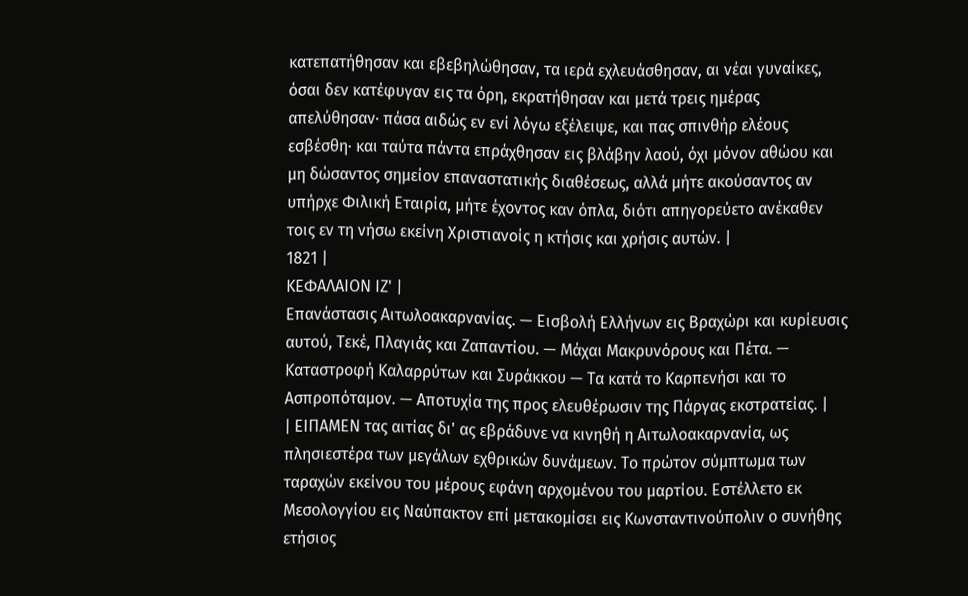κατεπατήθησαν και εβεβηλώθησαν, τα ιερά εχλευάσθησαν, αι νέαι γυναίκες, όσαι δεν κατέφυγαν εις τα όρη, εκρατήθησαν και μετά τρεις ημέρας απελύθησαν· πάσα αιδώς εν ενί λόγω εξέλειψε, και πας σπινθήρ ελέους εσβέσθη· και ταύτα πάντα επράχθησαν εις βλάβην λαού, όχι μόνον αθώου και μη δώσαντος σημείον επαναστατικής διαθέσεως, αλλά μήτε ακούσαντος αν υπήρχε Φιλική Εταιρία, μήτε έχοντος καν όπλα, διότι απηγορεύετο ανέκαθεν τοις εν τη νήσω εκείνη Χριστιανοίς η κτήσις και χρήσις αυτών. |
1821 |
ΚΕΦΑΛΑΙΟΝ ΙΖ' |
Επανάστασις Αιτωλοακαρνανίας. — Εισβολή Ελλήνων εις Βραχώρι και κυρίευσις αυτού, Τεκέ, Πλαγιάς και Ζαπαντίου. — Μάχαι Μακρυνόρους και Πέτα. — Καταστροφή Καλαρρύτων και Συράκκου — Τα κατά το Καρπενήσι και το Ασπροπόταμον. — Αποτυχία της προς ελευθέρωσιν της Πάργας εκστρατείας. |
| ΕΙΠΑΜΕΝ τας αιτίας δι' ας εβράδυνε να κινηθή η Αιτωλοακαρνανία, ως πλησιεστέρα των μεγάλων εχθρικών δυνάμεων. Το πρώτον σύμπτωμα των ταραχών εκείνου του μέρους εφάνη αρχομένου του μαρτίου. Εστέλλετο εκ Μεσολογγίου εις Ναύπακτον επί μετακομίσει εις Κωνσταντινούπολιν ο συνήθης ετήσιος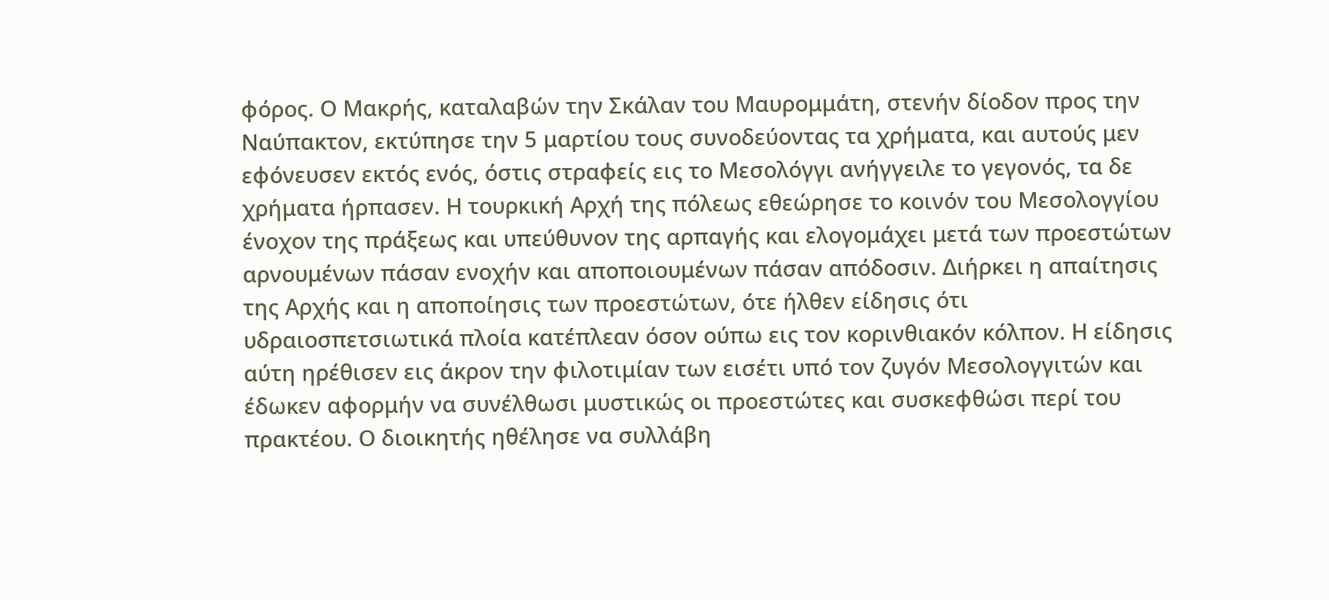φόρος. Ο Μακρής, καταλαβών την Σκάλαν του Μαυρομμάτη, στενήν δίοδον προς την Ναύπακτον, εκτύπησε την 5 μαρτίου τους συνοδεύοντας τα χρήματα, και αυτούς μεν εφόνευσεν εκτός ενός, όστις στραφείς εις το Μεσολόγγι ανήγγειλε το γεγονός, τα δε χρήματα ήρπασεν. Η τουρκική Αρχή της πόλεως εθεώρησε το κοινόν του Μεσολογγίου ένοχον της πράξεως και υπεύθυνον της αρπαγής και ελογομάχει μετά των προεστώτων αρνουμένων πάσαν ενοχήν και αποποιουμένων πάσαν απόδοσιν. Διήρκει η απαίτησις της Αρχής και η αποποίησις των προεστώτων, ότε ήλθεν είδησις ότι υδραιοσπετσιωτικά πλοία κατέπλεαν όσον ούπω εις τον κορινθιακόν κόλπον. Η είδησις αύτη ηρέθισεν εις άκρον την φιλοτιμίαν των εισέτι υπό τον ζυγόν Μεσολογγιτών και έδωκεν αφορμήν να συνέλθωσι μυστικώς οι προεστώτες και συσκεφθώσι περί του πρακτέου. Ο διοικητής ηθέλησε να συλλάβη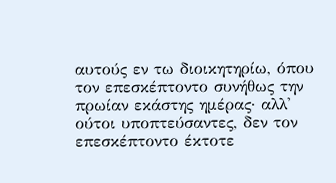αυτούς εν τω διοικητηρίω, όπου τον επεσκέπτοντο συνήθως την πρωίαν εκάστης ημέρας· αλλ' ούτοι υποπτεύσαντες, δεν τον επεσκέπτοντο έκτοτε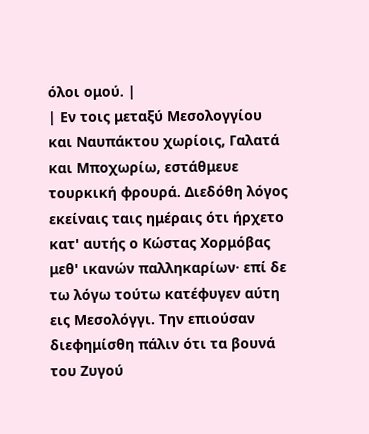όλοι ομού. |
| Εν τοις μεταξύ Μεσολογγίου και Ναυπάκτου χωρίοις, Γαλατά και Μποχωρίω, εστάθμευε τουρκική φρουρά. Διεδόθη λόγος εκείναις ταις ημέραις ότι ήρχετο κατ' αυτής ο Κώστας Χορμόβας μεθ' ικανών παλληκαρίων· επί δε τω λόγω τούτω κατέφυγεν αύτη εις Μεσολόγγι. Την επιούσαν διεφημίσθη πάλιν ότι τα βουνά του Ζυγού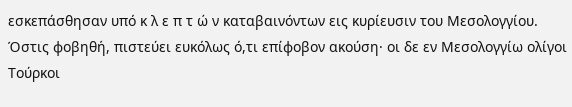εσκεπάσθησαν υπό κ λ ε π τ ώ ν καταβαινόντων εις κυρίευσιν του Μεσολογγίου. Όστις φοβηθή, πιστεύει ευκόλως ό,τι επίφοβον ακούση· οι δε εν Μεσολογγίω ολίγοι Τούρκοι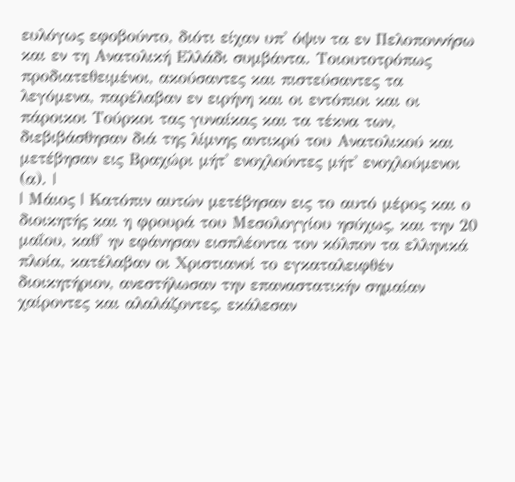ευλόγως εφοβούντο, διότι είχαν υπ' όψιν τα εν Πελοποννήσω και εν τη Ανατολική Ελλάδι συμβάντα. Τοιουτοτρόπως προδιατεθειμένοι, ακούσαντες και πιστεύσαντες τα λεγόμενα, παρέλαβαν εν ειρήνη και οι εντόπιοι και οι πάροικοι Τούρκοι τας γυναίκας και τα τέκνα των, διεβιβάσθησαν διά της λίμνης αντικρύ του Ανατολικού και μετέβησαν εις Βραχώρι μήτ' ενοχλούντες μήτ' ενοχλούμενοι (α). |
| Μάιος | Κατόπιν αυτών μετέβησαν εις το αυτό μέρος και ο διοικητής και η φρουρά του Μεσολογγίου ησύχως, και την 20 μαΐου, καθ' ην εφάνησαν εισπλέοντα τον κόλπον τα ελληνικά πλοία, κατέλαβαν οι Χριστιανοί το εγκαταλειφθέν διοικητήριον, ανεστήλωσαν την επαναστατικήν σημαίαν χαίροντες και αλαλάζοντες, εκάλεσαν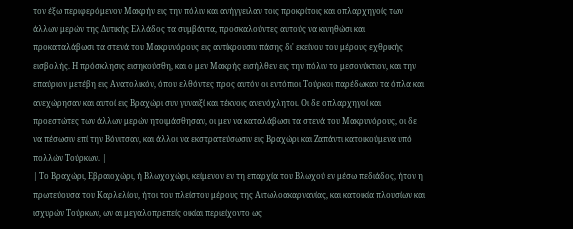τον έξω περιφερόμενον Μακρήν εις την πόλιν και ανήγγειλαν τοις προκρίτοις και οπλαρχηγοίς των άλλων μερών της Δυτικής Ελλάδος τα συμβάντα, προσκαλούντες αυτούς να κινηθώσι και προκαταλάβωσι τα στενά του Μακρυνόρους εις αντίκρουσιν πάσης δι' εκείνου του μέρους εχθρικής εισβολής. Η πρόσκλησις εισηκούσθη, και ο μεν Μακρής εισήλθεν εις την πόλιν το μεσονύκτιον, και την επαύριον μετέβη εις Ανατολικόν, όπου ελθόντες προς αυτόν οι εντόπιοι Τούρκοι παρέδωκαν τα όπλα και ανεχώρησαν και αυτοί εις Βραχώρι συν γυναιξί και τέκνοις ανενόχλητοι. Οι δε οπλαρχηγοί και προεστώτες των άλλων μερών ητοιμάσθησαν, οι μεν να καταλάβωσι τα στενά του Μακρυνόρους, οι δε να πέσωσιν επί την Βόνιτσαν, και άλλοι να εκστρατεύσωσιν εις Βραχώρι και Ζαπάντι κατοικούμενα υπό πολλών Τούρκων. |
| Το Βραχώρι, Εβραιοχώρι, ή Βλωχοχώρι, κείμενον εν τη επαρχία του Βλωχού εν μέσω πεδιάδος, ήτον η πρωτεύουσα του Καρλελίου, ήτοι του πλείστου μέρους της Αιτωλοακαρνανίας, και κατοικία πλουσίων και ισχυρών Τούρκων, ων αι μεγαλοπρεπείς οικίαι περιείχοντο ως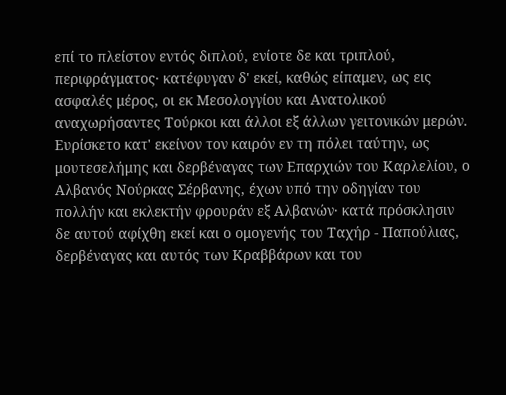επί το πλείστον εντός διπλού, ενίοτε δε και τριπλού, περιφράγματος· κατέφυγαν δ' εκεί, καθώς είπαμεν, ως εις ασφαλές μέρος, οι εκ Μεσολογγίου και Ανατολικού αναχωρήσαντες Τούρκοι και άλλοι εξ άλλων γειτονικών μερών. Ευρίσκετο κατ' εκείνον τον καιρόν εν τη πόλει ταύτην, ως μουτεσελήμης και δερβέναγας των Επαρχιών του Καρλελίου, ο Αλβανός Νούρκας Σέρβανης, έχων υπό την οδηγίαν του πολλήν και εκλεκτήν φρουράν εξ Αλβανών· κατά πρόσκλησιν δε αυτού αφίχθη εκεί και ο ομογενής του Ταχήρ - Παπούλιας, δερβέναγας και αυτός των Κραββάρων και του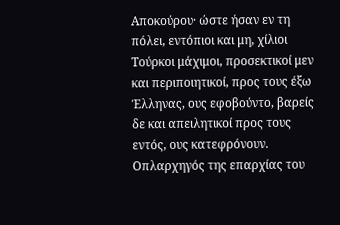Αποκούρου· ώστε ήσαν εν τη πόλει, εντόπιοι και μη, χίλιοι Τούρκοι μάχιμοι, προσεκτικοί μεν και περιποιητικοί, προς τους έξω Έλληνας, ους εφοβούντο, βαρείς δε και απειλητικοί προς τους εντός, ους κατεφρόνουν. Οπλαρχηγός της επαρχίας του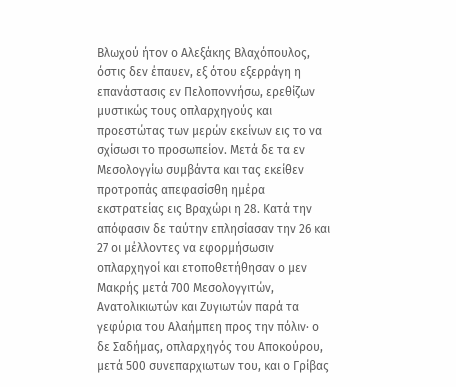Βλωχού ήτον ο Αλεξάκης Βλαχόπουλος, όστις δεν έπαυεν, εξ ότου εξερράγη η επανάστασις εν Πελοποννήσω, ερεθίζων μυστικώς τους οπλαρχηγούς και προεστώτας των μερών εκείνων εις το να σχίσωσι το προσωπείον. Μετά δε τα εν Μεσολογγίω συμβάντα και τας εκείθεν προτροπάς απεφασίσθη ημέρα εκστρατείας εις Βραχώρι η 28. Κατά την απόφασιν δε ταύτην επλησίασαν την 26 και 27 οι μέλλοντες να εφορμήσωσιν οπλαρχηγοί και ετοποθετήθησαν ο μεν Μακρής μετά 700 Μεσολογγιτών, Ανατολικιωτών και Ζυγιωτών παρά τα γεφύρια του Αλαήμπεη προς την πόλιν· ο δε Σαδήμας, οπλαρχηγός του Αποκούρου, μετά 500 συνεπαρχιωτων του, και ο Γρίβας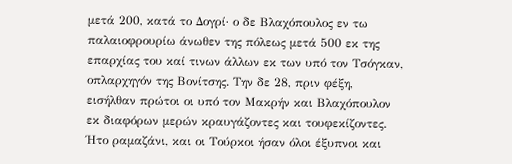μετά 200, κατά το Δογρί· ο δε Βλαχόπουλος εν τω παλαιοφρουρίω άνωθεν της πόλεως μετά 500 εκ της επαρχίας του καί τινων άλλων εκ των υπό τον Τσόγκαν, οπλαρχηγόν της Βονίτσης. Την δε 28, πριν φέξη, εισήλθαν πρώτοι οι υπό τον Μακρήν και Βλαχόπουλον εκ διαφόρων μερών κραυγάζοντες και τουφεκίζοντες. Ήτο ραμαζάνι, και οι Τούρκοι ήσαν όλοι έξυπνοι και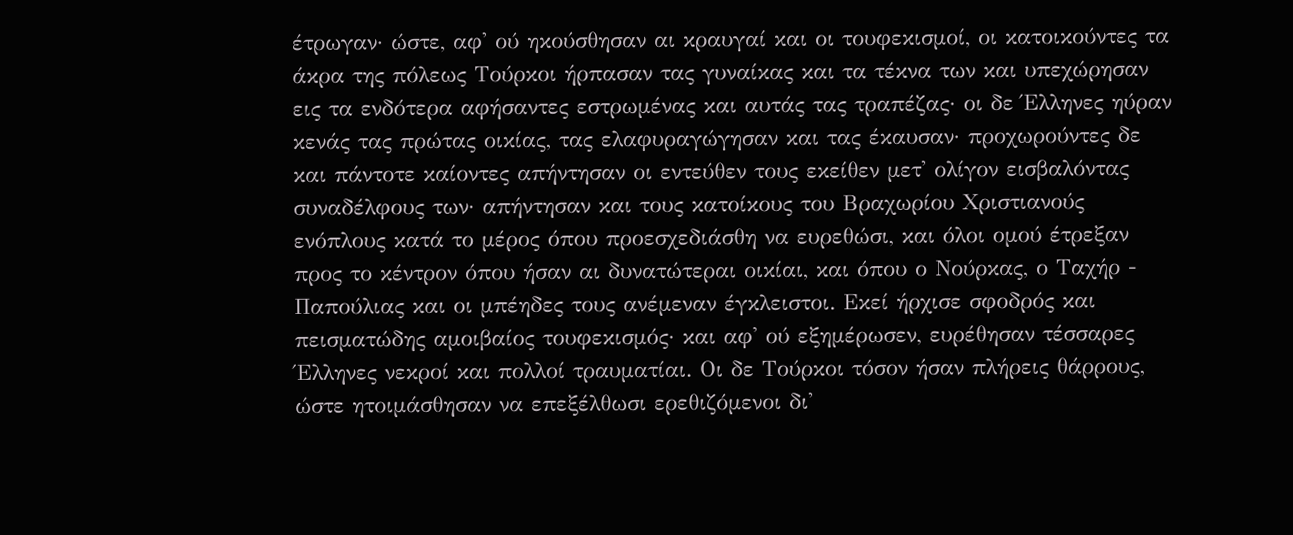έτρωγαν· ώστε, αφ' ού ηκούσθησαν αι κραυγαί και οι τουφεκισμοί, οι κατοικούντες τα άκρα της πόλεως Τούρκοι ήρπασαν τας γυναίκας και τα τέκνα των και υπεχώρησαν εις τα ενδότερα αφήσαντες εστρωμένας και αυτάς τας τραπέζας· οι δε Έλληνες ηύραν κενάς τας πρώτας οικίας, τας ελαφυραγώγησαν και τας έκαυσαν· προχωρούντες δε και πάντοτε καίοντες απήντησαν οι εντεύθεν τους εκείθεν μετ' ολίγον εισβαλόντας συναδέλφους των· απήντησαν και τους κατοίκους του Βραχωρίου Χριστιανούς ενόπλους κατά το μέρος όπου προεσχεδιάσθη να ευρεθώσι, και όλοι ομού έτρεξαν προς το κέντρον όπου ήσαν αι δυνατώτεραι οικίαι, και όπου ο Νούρκας, ο Ταχήρ - Παπούλιας και οι μπέηδες τους ανέμεναν έγκλειστοι. Εκεί ήρχισε σφοδρός και πεισματώδης αμοιβαίος τουφεκισμός· και αφ' ού εξημέρωσεν, ευρέθησαν τέσσαρες Έλληνες νεκροί και πολλοί τραυματίαι. Οι δε Τούρκοι τόσον ήσαν πλήρεις θάρρους, ώστε ητοιμάσθησαν να επεξέλθωσι ερεθιζόμενοι δι'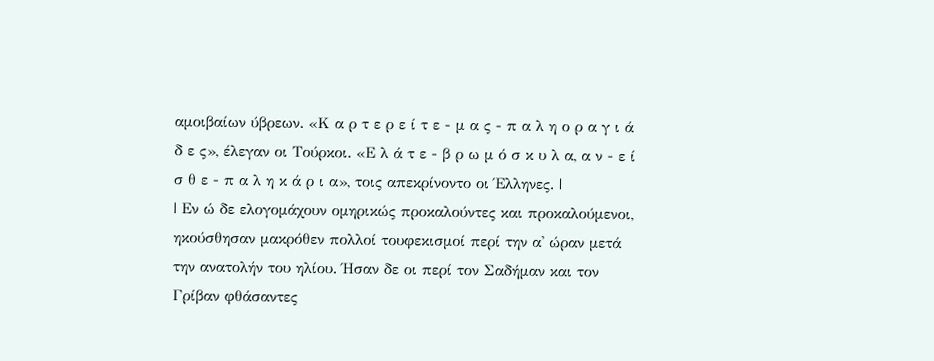αμοιβαίων ύβρεων. «Κ α ρ τ ε ρ ε ί τ ε - μ α ς - π α λ η ο ρ α γ ι ά δ ε ς», έλεγαν οι Τούρκοι. «Ε λ ά τ ε - β ρ ω μ ό σ κ υ λ α, α ν - ε ί σ θ ε - π α λ η κ ά ρ ι α», τοις απεκρίνοντο οι Έλληνες. |
| Εν ώ δε ελογομάχουν ομηρικώς προκαλούντες και προκαλούμενοι, ηκούσθησαν μακρόθεν πολλοί τουφεκισμοί περί την α' ώραν μετά την ανατολήν του ηλίου. Ήσαν δε οι περί τον Σαδήμαν και τον Γρίβαν φθάσαντες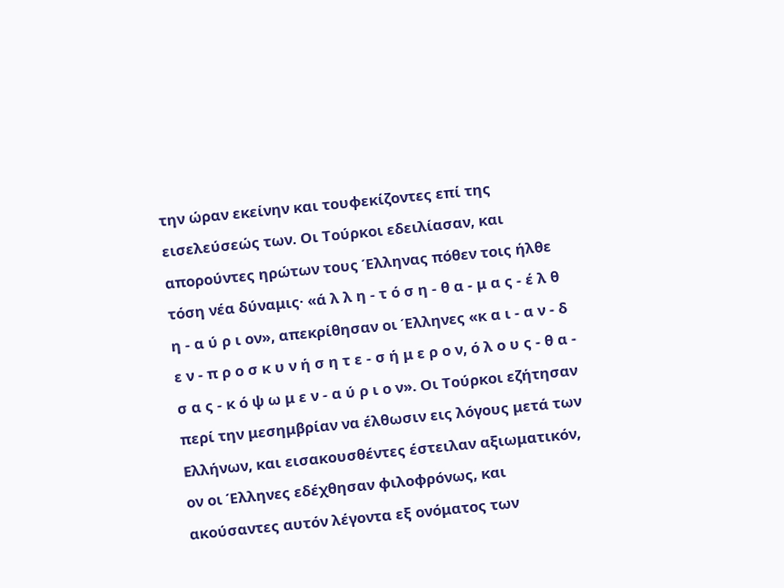την ώραν εκείνην και τουφεκίζοντες επί της εισελεύσεώς των. Οι Τούρκοι εδειλίασαν, και απορούντες ηρώτων τους Έλληνας πόθεν τοις ήλθε τόση νέα δύναμις· «ά λ λ η - τ ό σ η - θ α - μ α ς - έ λ θ η - α ύ ρ ι ον», απεκρίθησαν οι Έλληνες «κ α ι - α ν - δ ε ν - π ρ ο σ κ υ ν ή σ η τ ε - σ ή μ ε ρ ο ν, ό λ ο υ ς - θ α - σ α ς - κ ό ψ ω μ ε ν - α ύ ρ ι ο ν». Οι Τούρκοι εζήτησαν περί την μεσημβρίαν να έλθωσιν εις λόγους μετά των Ελλήνων, και εισακουσθέντες έστειλαν αξιωματικόν, ον οι Έλληνες εδέχθησαν φιλοφρόνως, και ακούσαντες αυτόν λέγοντα εξ ονόματος των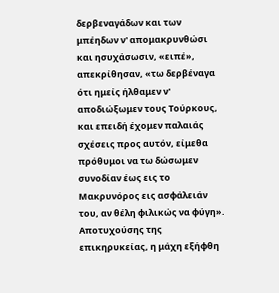δερβεναγάδων και των μπέηδων ν' απομακρυνθώσι και ησυχάσωσιν, «ειπέ», απεκρίθησαν, «τω δερβέναγα ότι ημείς ήλθαμεν ν' αποδιώξωμεν τους Τούρκους, και επειδή έχομεν παλαιάς σχέσεις προς αυτόν, είμεθα πρόθυμοι να τω δώσωμεν συνοδίαν έως εις το Μακρυνόρος εις ασφάλειάν του, αν θέλη φιλικώς να φύγη». Αποτυχούσης της επικηρυκείας, η μάχη εξήφθη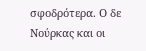σφοδρότερα. Ο δε Νούρκας και οι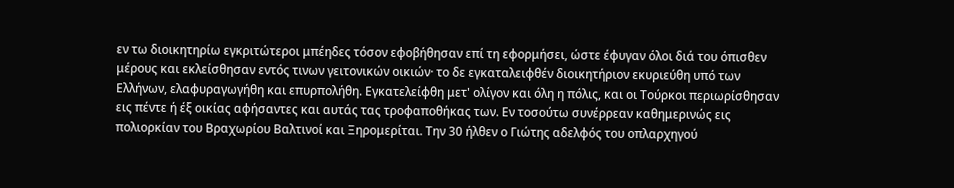εν τω διοικητηρίω εγκριτώτεροι μπέηδες τόσον εφοβήθησαν επί τη εφορμήσει, ώστε έφυγαν όλοι διά του όπισθεν μέρους και εκλείσθησαν εντός τινων γειτονικών οικιών· το δε εγκαταλειφθέν διοικητήριον εκυριεύθη υπό των Ελλήνων, ελαφυραγωγήθη και επυρπολήθη. Εγκατελείφθη μετ' ολίγον και όλη η πόλις, και οι Τούρκοι περιωρίσθησαν εις πέντε ή έξ οικίας αφήσαντες και αυτάς τας τροφαποθήκας των. Εν τοσούτω συνέρρεαν καθημερινώς εις πολιορκίαν του Βραχωρίου Βαλτινοί και Ξηρομερίται. Την 30 ήλθεν ο Γιώτης αδελφός του οπλαρχηγού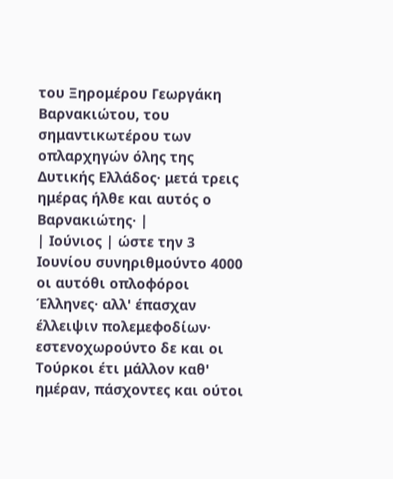του Ξηρομέρου Γεωργάκη Βαρνακιώτου, του σημαντικωτέρου των οπλαρχηγών όλης της Δυτικής Ελλάδος· μετά τρεις ημέρας ήλθε και αυτός ο Βαρνακιώτης· |
| Ιούνιος | ώστε την 3 Ιουνίου συνηριθμούντο 4000 οι αυτόθι οπλοφόροι Έλληνες· αλλ' έπασχαν έλλειψιν πολεμεφοδίων· εστενοχωρούντο δε και οι Τούρκοι έτι μάλλον καθ' ημέραν, πάσχοντες και ούτοι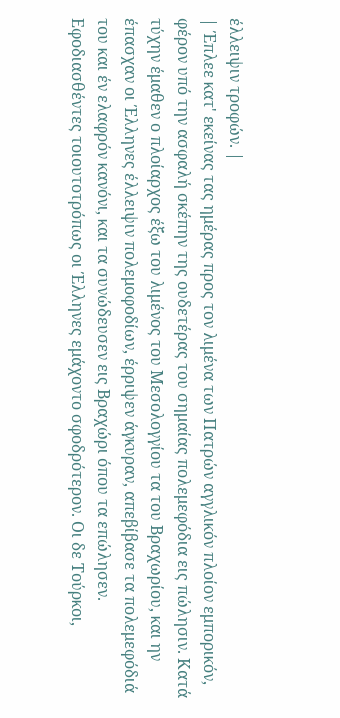έλλειψιν τροφών. |
| Έπλεε κατ' εκείνας τας ημέρας προς τον λιμένα των Πατρών αγγλικόν πλοίον εμπορικόν, φέρον υπό την ασφαλή σκέπην της ουδετέρας του σημαίας πολεμεφόδια εις πώλησιν. Κατά τύχην έμαθεν ο πλοίαρχος έξω του λιμένος του Μεσολογγίου τα του Βραχωρίου, και ην έπασχαν οι Έλληνες έλλειψιν πολεμοφοδίων, έρριψεν άγκυραν, απεβίβασε τα πολεμεφόδιά του και έν ελαφρόν κανόνι, και τα συνώδευσεν εις Βραχώρι όπου τα επώλησεν. Εφοδιασθέντες τοιουτοτρόπως οι Έλληνες εμάχοντο σφοδρότερον. Οι δε Τούρκοι,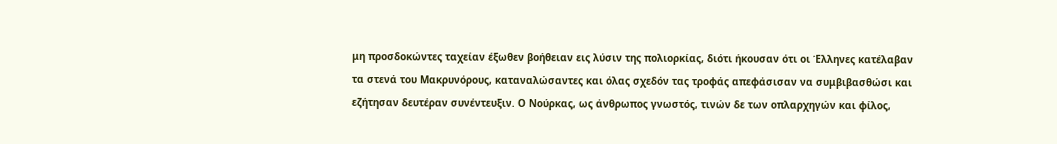μη προσδοκώντες ταχείαν έξωθεν βοήθειαν εις λύσιν της πολιορκίας, διότι ήκουσαν ότι οι Έλληνες κατέλαβαν τα στενά του Μακρυνόρους, καταναλώσαντες και όλας σχεδόν τας τροφάς απεφάσισαν να συμβιβασθώσι και εζήτησαν δευτέραν συνέντευξιν. Ο Νούρκας, ως άνθρωπος γνωστός, τινών δε των οπλαρχηγών και φίλος,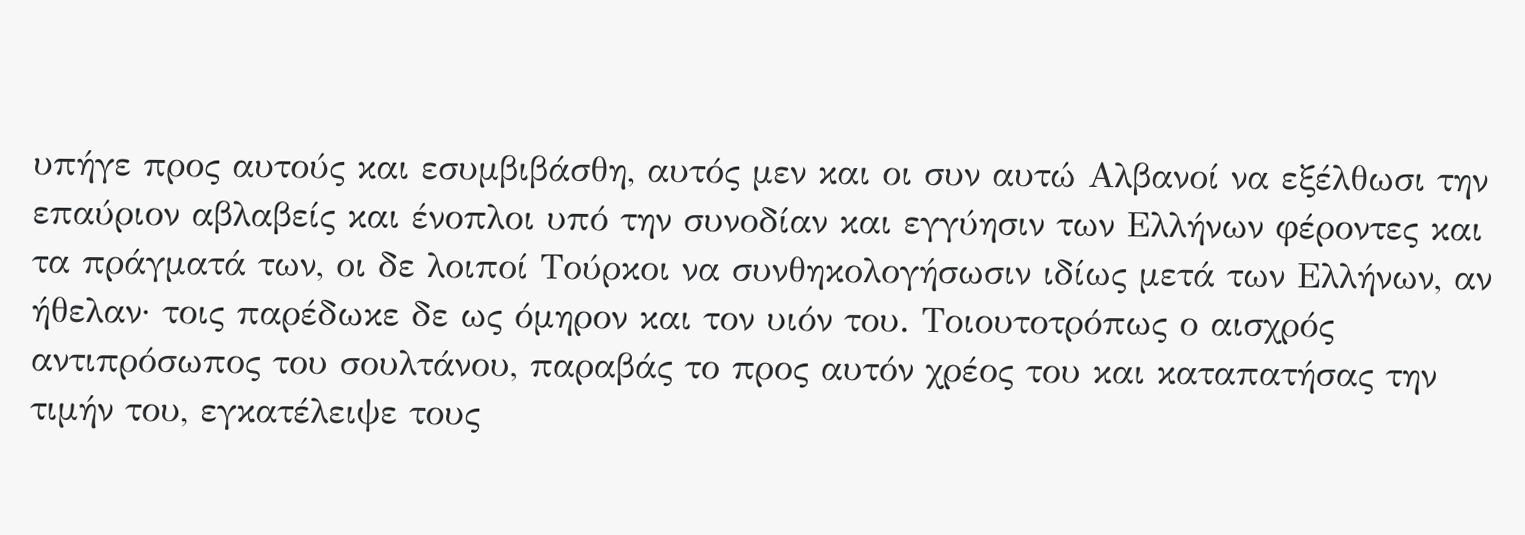υπήγε προς αυτούς και εσυμβιβάσθη, αυτός μεν και οι συν αυτώ Αλβανοί να εξέλθωσι την επαύριον αβλαβείς και ένοπλοι υπό την συνοδίαν και εγγύησιν των Ελλήνων φέροντες και τα πράγματά των, οι δε λοιποί Τούρκοι να συνθηκολογήσωσιν ιδίως μετά των Ελλήνων, αν ήθελαν· τοις παρέδωκε δε ως όμηρον και τον υιόν του. Τοιουτοτρόπως ο αισχρός αντιπρόσωπος του σουλτάνου, παραβάς το προς αυτόν χρέος του και καταπατήσας την τιμήν του, εγκατέλειψε τους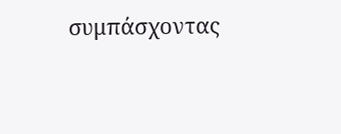συμπάσχοντας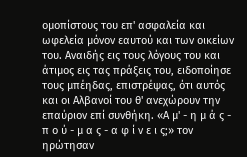ομοπίστους του επ' ασφαλεία και ωφελεία μόνον εαυτού και των οικείων του. Αναιδής εις τους λόγους του και άτιμος εις τας πράξεις του, ειδοποίησε τους μπέηδας, επιστρέψας, ότι αυτός και οι Αλβανοί του θ' ανεχώρουν την επαύριον επί συνθήκη. «Α μ' - η μ ά ς - π ο ύ - μ α ς - α φ ί ν ε ι ς;» τον ηρώτησαν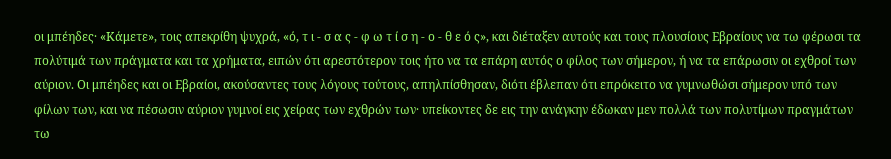οι μπέηδες· «Κάμετε», τοις απεκρίθη ψυχρά, «ό, τ ι - σ α ς - φ ω τ ί σ η - ο - θ ε ό ς», και διέταξεν αυτούς και τους πλουσίους Εβραίους να τω φέρωσι τα πολύτιμά των πράγματα και τα χρήματα, ειπών ότι αρεστότερον τοις ήτο να τα επάρη αυτός ο φίλος των σήμερον, ή να τα επάρωσιν οι εχθροί των αύριον. Οι μπέηδες και οι Εβραίοι, ακούσαντες τους λόγους τούτους, απηλπίσθησαν, διότι έβλεπαν ότι επρόκειτο να γυμνωθώσι σήμερον υπό των φίλων των, και να πέσωσιν αύριον γυμνοί εις χείρας των εχθρών των· υπείκοντες δε εις την ανάγκην έδωκαν μεν πολλά των πολυτίμων πραγμάτων τω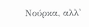Νούρκα, αλλ'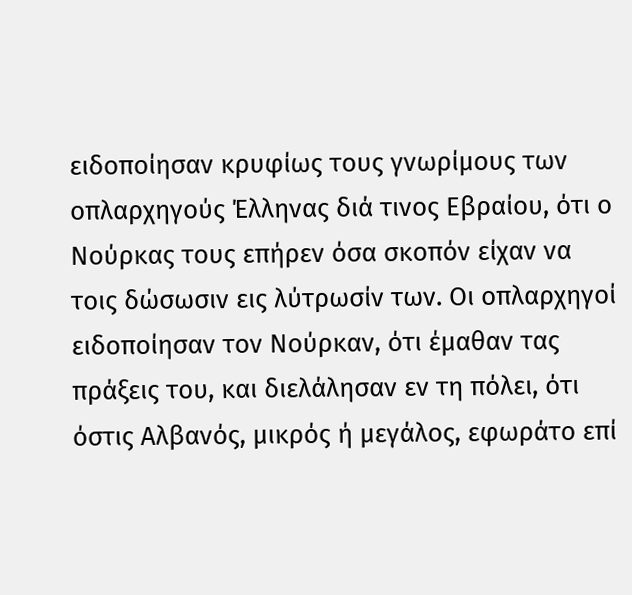ειδοποίησαν κρυφίως τους γνωρίμους των οπλαρχηγούς Έλληνας διά τινος Εβραίου, ότι ο Νούρκας τους επήρεν όσα σκοπόν είχαν να τοις δώσωσιν εις λύτρωσίν των. Οι οπλαρχηγοί ειδοποίησαν τον Νούρκαν, ότι έμαθαν τας πράξεις του, και διελάλησαν εν τη πόλει, ότι όστις Αλβανός, μικρός ή μεγάλος, εφωράτο επί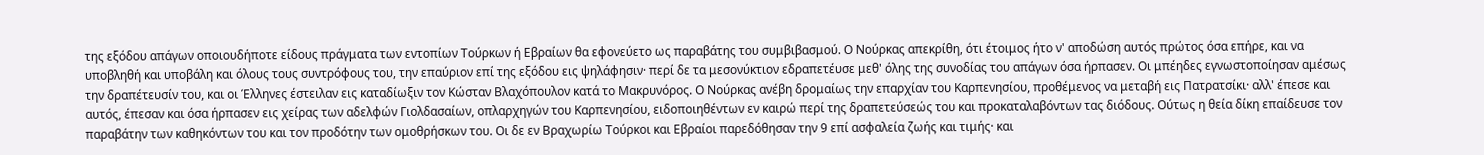της εξόδου απάγων οποιουδήποτε είδους πράγματα των εντοπίων Τούρκων ή Εβραίων θα εφονεύετο ως παραβάτης του συμβιβασμού. Ο Νούρκας απεκρίθη, ότι έτοιμος ήτο ν' αποδώση αυτός πρώτος όσα επήρε, και να υποβληθή και υποβάλη και όλους τους συντρόφους του, την επαύριον επί της εξόδου εις ψηλάφησιν· περί δε τα μεσονύκτιον εδραπετέυσε μεθ' όλης της συνοδίας του απάγων όσα ήρπασεν. Οι μπέηδες εγνωστοποίησαν αμέσως την δραπέτευσίν του, και οι Έλληνες έστειλαν εις καταδίωξιν τον Κώσταν Βλαχόπουλον κατά το Μακρυνόρος. Ο Νούρκας ανέβη δρομαίως την επαρχίαν του Καρπενησίου, προθέμενος να μεταβή εις Πατρατσίκι· αλλ' έπεσε και αυτός, έπεσαν και όσα ήρπασεν εις χείρας των αδελφών Γιολδασαίων, οπλαρχηγών του Καρπενησίου, ειδοποιηθέντων εν καιρώ περί της δραπετεύσεώς του και προκαταλαβόντων τας διόδους. Ούτως η θεία δίκη επαίδευσε τον παραβάτην των καθηκόντων του και τον προδότην των ομοθρήσκων του. Οι δε εν Βραχωρίω Τούρκοι και Εβραίοι παρεδόθησαν την 9 επί ασφαλεία ζωής και τιμής· και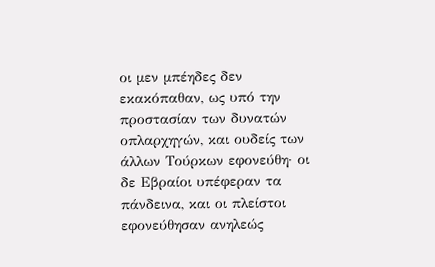οι μεν μπέηδες δεν εκακόπαθαν, ως υπό την προστασίαν των δυνατών οπλαρχηγών, και ουδείς των άλλων Τούρκων εφονεύθη· οι δε Εβραίοι υπέφεραν τα πάνδεινα, και οι πλείστοι εφονεύθησαν ανηλεώς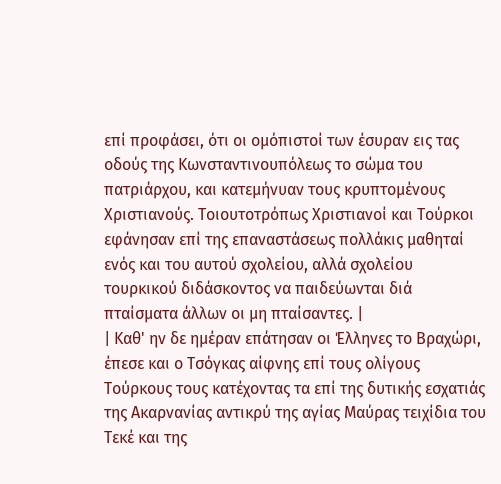επί προφάσει, ότι οι ομόπιστοί των έσυραν εις τας οδούς της Κωνσταντινουπόλεως το σώμα του πατριάρχου, και κατεμήνυαν τους κρυπτομένους Χριστιανούς. Τοιουτοτρόπως Χριστιανοί και Τούρκοι εφάνησαν επί της επαναστάσεως πολλάκις μαθηταί ενός και του αυτού σχολείου, αλλά σχολείου τουρκικού διδάσκοντος να παιδεύωνται διά πταίσματα άλλων οι μη πταίσαντες. |
| Καθ' ην δε ημέραν επάτησαν οι Έλληνες το Βραχώρι, έπεσε και ο Τσόγκας αίφνης επί τους ολίγους Τούρκους τους κατέχοντας τα επί της δυτικής εσχατιάς της Ακαρνανίας αντικρύ της αγίας Μαύρας τειχίδια του Τεκέ και της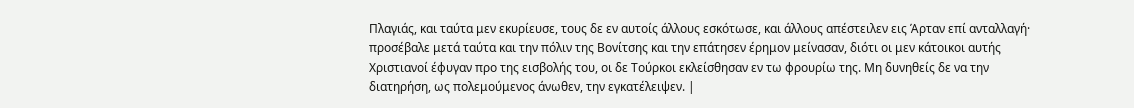Πλαγιάς, και ταύτα μεν εκυρίευσε, τους δε εν αυτοίς άλλους εσκότωσε, και άλλους απέστειλεν εις Άρταν επί ανταλλαγή· προσέβαλε μετά ταύτα και την πόλιν της Βονίτσης και την επάτησεν έρημον μείνασαν, διότι οι μεν κάτοικοι αυτής Χριστιανοί έφυγαν προ της εισβολής του, οι δε Τούρκοι εκλείσθησαν εν τω φρουρίω της. Μη δυνηθείς δε να την διατηρήση, ως πολεμούμενος άνωθεν, την εγκατέλειψεν. |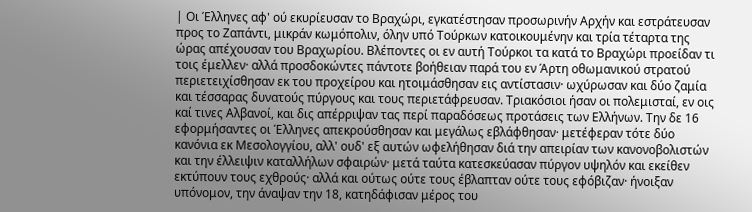| Οι Έλληνες αφ' ού εκυρίευσαν το Βραχώρι, εγκατέστησαν προσωρινήν Αρχήν και εστράτευσαν προς το Ζαπάντι, μικράν κωμόπολιν, όλην υπό Τούρκων κατοικουμένην και τρία τέταρτα της ώρας απέχουσαν του Βραχωρίου. Βλέποντες οι εν αυτή Τούρκοι τα κατά το Βραχώρι προείδαν τι τοις έμελλεν· αλλά προσδοκώντες πάντοτε βοήθειαν παρά του εν Άρτη οθωμανικού στρατού περιετειχίσθησαν εκ του προχείρου και ητοιμάσθησαν εις αντίστασιν· ωχύρωσαν και δύο ζαμία και τέσσαρας δυνατούς πύργους και τους περιετάφρευσαν. Τριακόσιοι ήσαν οι πολεμισταί, εν οις καί τινες Αλβανοί, και δις απέρριψαν τας περί παραδόσεως προτάσεις των Ελλήνων. Την δε 16 εφορμήσαντες οι Έλληνες απεκρούσθησαν και μεγάλως εβλάφθησαν· μετέφεραν τότε δύο κανόνια εκ Μεσολογγίου, αλλ' ουδ' εξ αυτών ωφελήθησαν διά την απειρίαν των κανονοβολιστών και την έλλειψιν καταλλήλων σφαιρών· μετά ταύτα κατεσκεύασαν πύργον υψηλόν και εκείθεν εκτύπουν τους εχθρούς· αλλά και ούτως ούτε τους έβλαπταν ούτε τους εφόβιζαν· ήνοιξαν υπόνομον, την άναψαν την 18, κατηδάφισαν μέρος του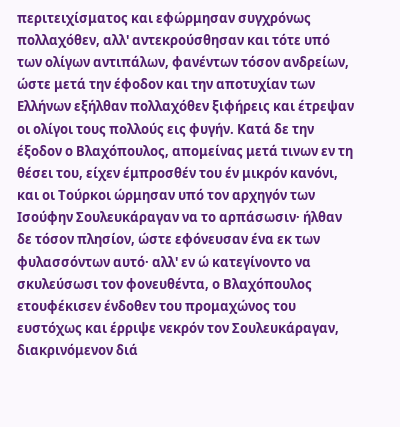περιτειχίσματος και εφώρμησαν συγχρόνως πολλαχόθεν, αλλ' αντεκρούσθησαν και τότε υπό των ολίγων αντιπάλων, φανέντων τόσον ανδρείων, ώστε μετά την έφοδον και την αποτυχίαν των Ελλήνων εξήλθαν πολλαχόθεν ξιφήρεις και έτρεψαν οι ολίγοι τους πολλούς εις φυγήν. Κατά δε την έξοδον ο Βλαχόπουλος, απομείνας μετά τινων εν τη θέσει του, είχεν έμπροσθέν του έν μικρόν κανόνι, και οι Τούρκοι ώρμησαν υπό τον αρχηγόν των Ισούφην Σουλευκάραγαν να το αρπάσωσιν· ήλθαν δε τόσον πλησίον, ώστε εφόνευσαν ένα εκ των φυλασσόντων αυτό· αλλ' εν ώ κατεγίνοντο να σκυλεύσωσι τον φονευθέντα, ο Βλαχόπουλος ετουφέκισεν ένδοθεν του προμαχώνος του ευστόχως και έρριψε νεκρόν τον Σουλευκάραγαν, διακρινόμενον διά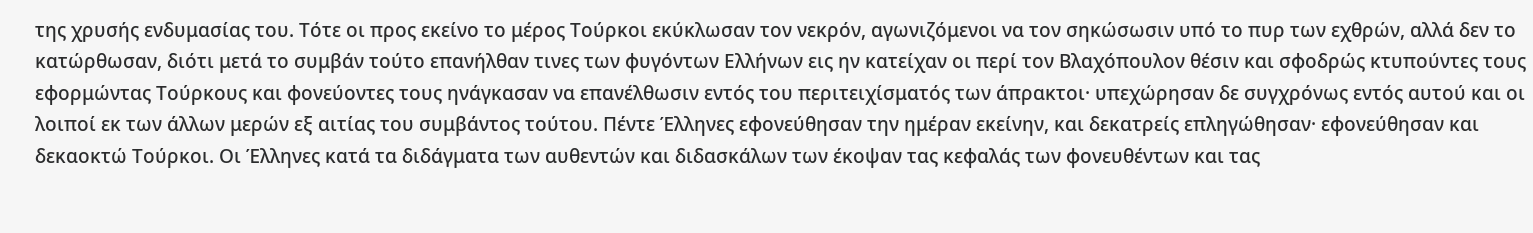της χρυσής ενδυμασίας του. Τότε οι προς εκείνο το μέρος Τούρκοι εκύκλωσαν τον νεκρόν, αγωνιζόμενοι να τον σηκώσωσιν υπό το πυρ των εχθρών, αλλά δεν το κατώρθωσαν, διότι μετά το συμβάν τούτο επανήλθαν τινες των φυγόντων Ελλήνων εις ην κατείχαν οι περί τον Βλαχόπουλον θέσιν και σφοδρώς κτυπούντες τους εφορμώντας Τούρκους και φονεύοντες τους ηνάγκασαν να επανέλθωσιν εντός του περιτειχίσματός των άπρακτοι· υπεχώρησαν δε συγχρόνως εντός αυτού και οι λοιποί εκ των άλλων μερών εξ αιτίας του συμβάντος τούτου. Πέντε Έλληνες εφονεύθησαν την ημέραν εκείνην, και δεκατρείς επληγώθησαν· εφονεύθησαν και δεκαοκτώ Τούρκοι. Οι Έλληνες κατά τα διδάγματα των αυθεντών και διδασκάλων των έκοψαν τας κεφαλάς των φονευθέντων και τας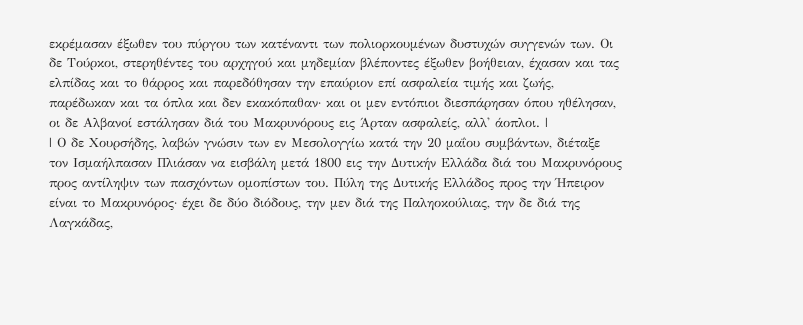εκρέμασαν έξωθεν του πύργου των κατέναντι των πολιορκουμένων δυστυχών συγγενών των. Οι δε Τούρκοι, στερηθέντες του αρχηγού και μηδεμίαν βλέποντες έξωθεν βοήθειαν, έχασαν και τας ελπίδας και το θάρρος και παρεδόθησαν την επαύριον επί ασφαλεία τιμής και ζωής, παρέδωκαν και τα όπλα και δεν εκακόπαθαν· και οι μεν εντόπιοι διεσπάρησαν όπου ηθέλησαν, οι δε Αλβανοί εστάλησαν διά του Μακρυνόρους εις Άρταν ασφαλείς, αλλ' άοπλοι. |
| Ο δε Χουρσήδης, λαβών γνώσιν των εν Μεσολογγίω κατά την 20 μαΐου συμβάντων, διέταξε τον Ισμαήλπασαν Πλιάσαν να εισβάλη μετά 1800 εις την Δυτικήν Ελλάδα διά του Μακρυνόρους προς αντίληψιν των πασχόντων ομοπίστων του. Πύλη της Δυτικής Ελλάδος προς την Ήπειρον είναι το Μακρυνόρος· έχει δε δύο διόδους, την μεν διά της Παληοκούλιας, την δε διά της Λαγκάδας,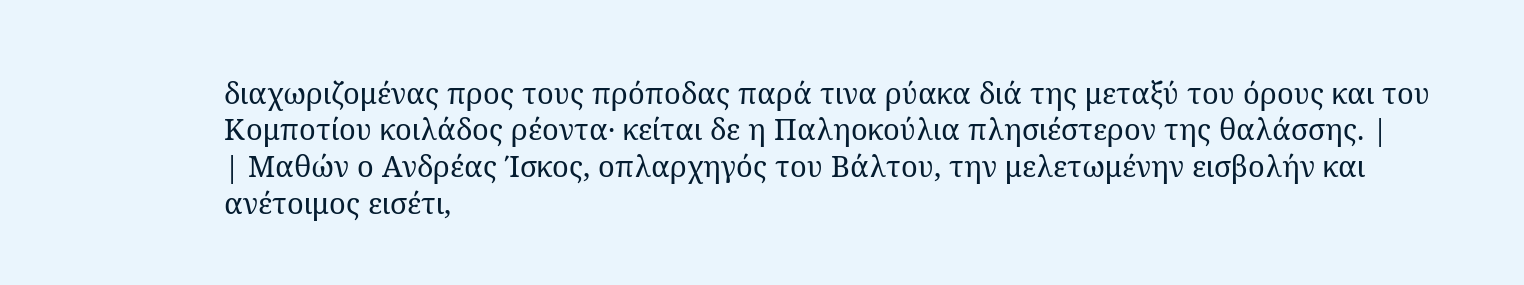διαχωριζομένας προς τους πρόποδας παρά τινα ρύακα διά της μεταξύ του όρους και του Κομποτίου κοιλάδος ρέοντα· κείται δε η Παληοκούλια πλησιέστερον της θαλάσσης. |
| Μαθών ο Ανδρέας Ίσκος, οπλαρχηγός του Βάλτου, την μελετωμένην εισβολήν και ανέτοιμος εισέτι,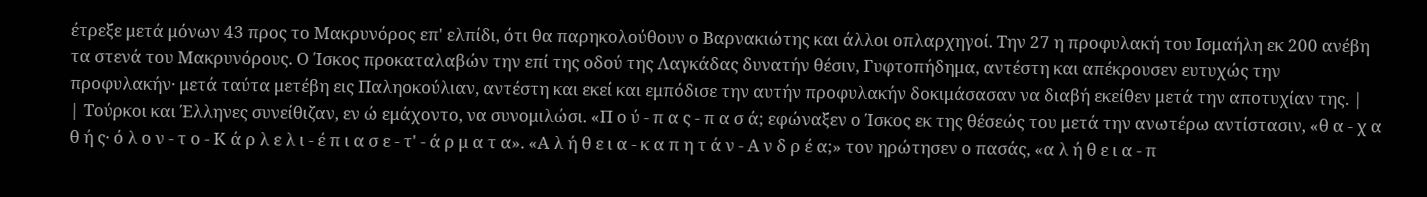έτρεξε μετά μόνων 43 προς το Μακρυνόρος επ' ελπίδι, ότι θα παρηκολούθουν ο Βαρνακιώτης και άλλοι οπλαρχηγοί. Την 27 η προφυλακή του Ισμαήλη εκ 200 ανέβη τα στενά του Μακρυνόρους. Ο Ίσκος προκαταλαβών την επί της οδού της Λαγκάδας δυνατήν θέσιν, Γυφτοπήδημα, αντέστη και απέκρουσεν ευτυχώς την προφυλακήν· μετά ταύτα μετέβη εις Παληοκούλιαν, αντέστη και εκεί και εμπόδισε την αυτήν προφυλακήν δοκιμάσασαν να διαβή εκείθεν μετά την αποτυχίαν της. |
| Τούρκοι και Έλληνες συνείθιζαν, εν ώ εμάχοντο, να συνομιλώσι. «Π ο ύ - π α ς - π α σ ά; εφώναξεν ο Ίσκος εκ της θέσεώς του μετά την ανωτέρω αντίστασιν, «θ α - χ α θ ή ς· ό λ ο ν - τ ο - Κ ά ρ λ ε λ ι - έ π ι α σ ε - τ' - ά ρ μ α τ α». «Α λ ή θ ε ι α - κ α π η τ ά ν - Α ν δ ρ έ α;» τον ηρώτησεν ο πασάς, «α λ ή θ ε ι α - π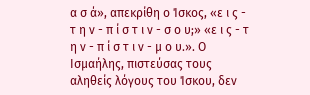α σ ά», απεκρίθη ο Ίσκος, «ε ι ς - τ η ν - π ί σ τ ι ν - σ ο υ;» «ε ι ς - τ η ν - π ί σ τ ι ν - μ ο υ.». Ο Ισμαήλης, πιστεύσας τους αληθείς λόγους του Ίσκου, δεν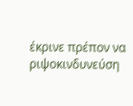έκρινε πρέπον να ριψοκινδυνεύση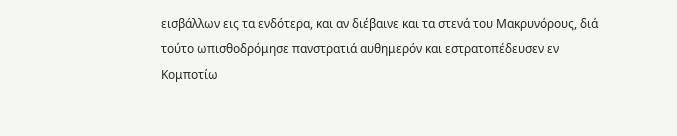εισβάλλων εις τα ενδότερα, και αν διέβαινε και τα στενά του Μακρυνόρους, διά τούτο ωπισθοδρόμησε πανστρατιά αυθημερόν και εστρατοπέδευσεν εν Κομποτίω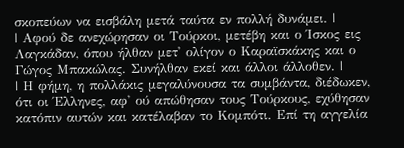σκοπεύων να εισβάλη μετά ταύτα εν πολλή δυνάμει. |
| Αφού δε ανεχώρησαν οι Τούρκοι, μετέβη και ο Ίσκος εις Λαγκάδαν, όπου ήλθαν μετ' ολίγον ο Καραϊσκάκης και ο Γώγος Μπακώλας. Συνήλθαν εκεί και άλλοι άλλοθεν. |
| Η φήμη, η πολλάκις μεγαλύνουσα τα συμβάντα, διέδωκεν, ότι οι Έλληνες, αφ' ού απώθησαν τους Τούρκους, εχύθησαν κατόπιν αυτών και κατέλαβαν το Κομπότι. Επί τη αγγελία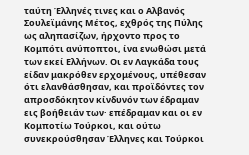ταύτη Έλληνές τινες και ο Αλβανός Σουλεϊμάνης Μέτος, εχθρός της Πύλης ως αληπασίζων, ήρχοντο προς το Κομπότι ανύποπτοι, ίνα ενωθώσι μετά των εκεί Ελλήνων. Οι εν Λαγκάδα τους είδαν μακρόθεν ερχομένους, υπέθεσαν ότι ελανθάσθησαν, και προϊδόντες τον απροσδόκητον κίνδυνόν των έδραμαν εις βοήθειάν των· επέδραμαν και οι εν Κομποτίω Τούρκοι, και ούτω συνεκρούσθησαν Έλληνες και Τούρκοι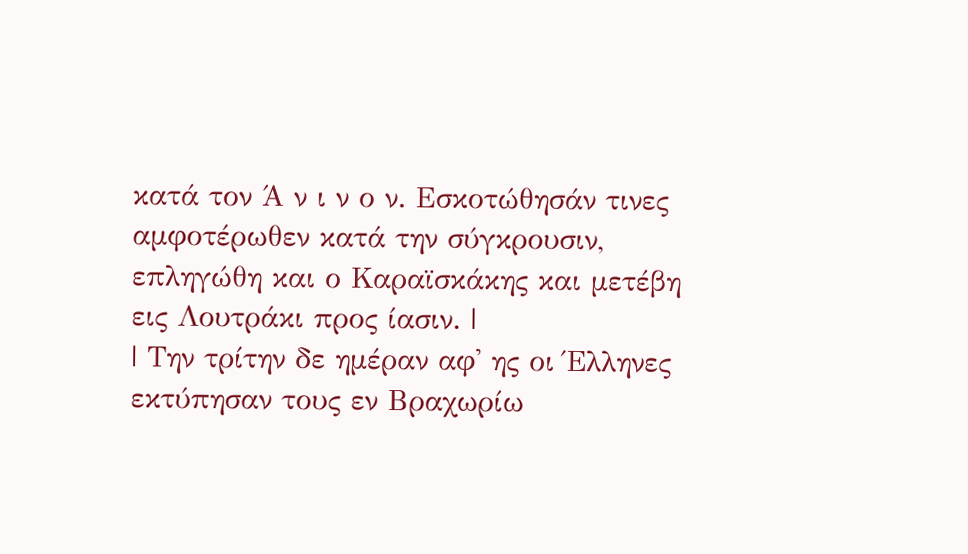κατά τον Ά ν ι ν ο ν. Εσκοτώθησάν τινες αμφοτέρωθεν κατά την σύγκρουσιν, επληγώθη και ο Καραϊσκάκης και μετέβη εις Λουτράκι προς ίασιν. |
| Την τρίτην δε ημέραν αφ' ης οι Έλληνες εκτύπησαν τους εν Βραχωρίω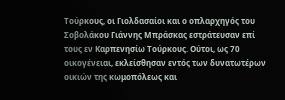Τούρκους, οι Γιολδασαίοι και ο οπλαρχηγός του Σοβολάκου Γιάννης Μπράσκας εστράτευσαν επί τους εν Καρπενησίω Τούρκους. Ούτοι, ως 70 οικογένειαι, εκλείσθησαν εντός των δυνατωτέρων οικιών της κωμοπόλεως και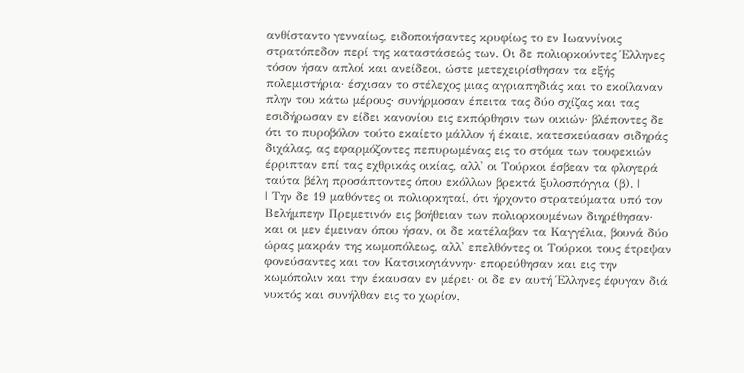ανθίσταντο γενναίως, ειδοποιήσαντες κρυφίως το εν Ιωαννίνοις στρατόπεδον περί της καταστάσεώς των. Οι δε πολιορκούντες Έλληνες τόσον ήσαν απλοί και ανείδεοι, ώστε μετεχειρίσθησαν τα εξής πολεμιστήρια· έσχισαν το στέλεχος μιας αγριαπηδιάς και το εκοίλαναν πλην του κάτω μέρους· συνήρμοσαν έπειτα τας δύο σχίζας και τας εσιδήρωσαν εν είδει κανονίου εις εκπόρθησιν των οικιών· βλέποντες δε ότι το πυροβόλον τούτο εκαίετο μάλλον ή έκαιε, κατεσκεύασαν σιδηράς διχάλας, ας εφαρμόζοντες πεπυρωμένας εις το στόμα των τουφεκιών έρριπταν επί τας εχθρικάς οικίας, αλλ' οι Τούρκοι έσβεαν τα φλογερά ταύτα βέλη προσάπτοντες όπου εκόλλων βρεκτά ξυλοσπόγγια (β). |
| Την δε 19 μαθόντες οι πολιορκηταί, ότι ήρχοντο στρατεύματα υπό τον Βελήμπεην Πρεμετινόν εις βοήθειαν των πολιορκουμένων διηρέθησαν· και οι μεν έμειναν όπου ήσαν, οι δε κατέλαβαν τα Καγγέλια, βουνά δύο ώρας μακράν της κωμοπόλεως, αλλ' επελθόντες οι Τούρκοι τους έτρεψαν φονεύσαντες και τον Κατσικογιάννην· επορεύθησαν και εις την κωμόπολιν και την έκαυσαν εν μέρει· οι δε εν αυτή Έλληνες έφυγαν διά νυκτός και συνήλθαν εις το χωρίον,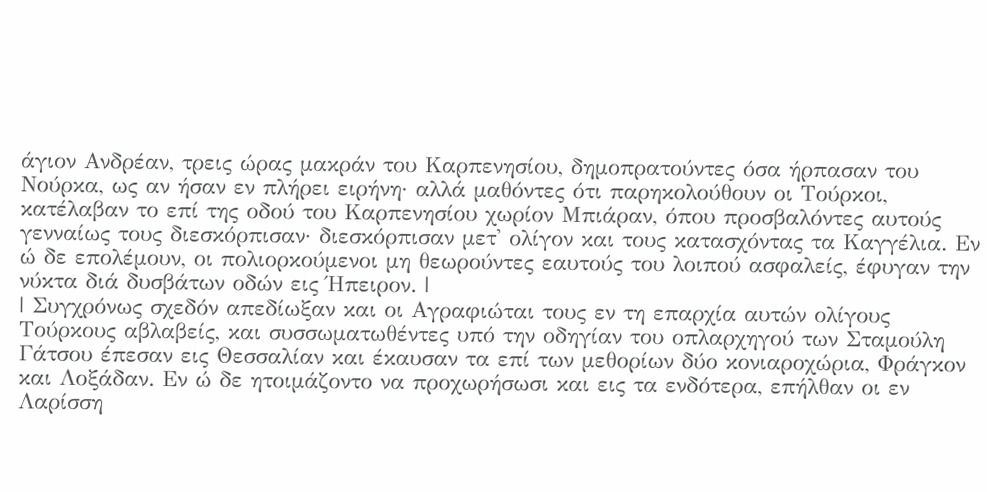άγιον Ανδρέαν, τρεις ώρας μακράν του Καρπενησίου, δημοπρατούντες όσα ήρπασαν του Νούρκα, ως αν ήσαν εν πλήρει ειρήνη· αλλά μαθόντες ότι παρηκολούθουν οι Τούρκοι, κατέλαβαν το επί της οδού του Καρπενησίου χωρίον Μπιάραν, όπου προσβαλόντες αυτούς γενναίως τους διεσκόρπισαν· διεσκόρπισαν μετ' ολίγον και τους κατασχόντας τα Καγγέλια. Εν ώ δε επολέμουν, οι πολιορκούμενοι μη θεωρούντες εαυτούς του λοιπού ασφαλείς, έφυγαν την νύκτα διά δυσβάτων οδών εις Ήπειρον. |
| Συγχρόνως σχεδόν απεδίωξαν και οι Αγραφιώται τους εν τη επαρχία αυτών ολίγους Τούρκους αβλαβείς, και συσσωματωθέντες υπό την οδηγίαν του οπλαρχηγού των Σταμούλη Γάτσου έπεσαν εις Θεσσαλίαν και έκαυσαν τα επί των μεθορίων δύο κονιαροχώρια, Φράγκον και Λοξάδαν. Εν ώ δε ητοιμάζοντο να προχωρήσωσι και εις τα ενδότερα, επήλθαν οι εν Λαρίσση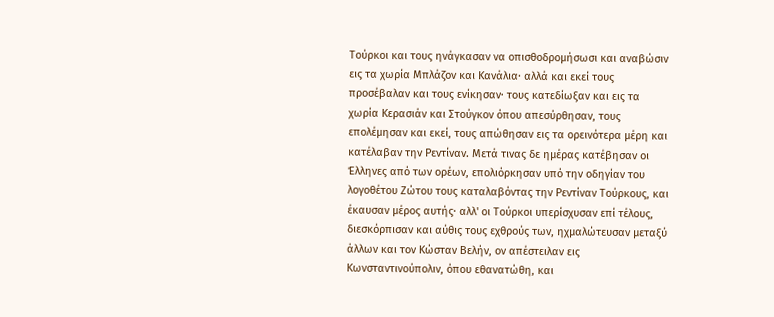Τούρκοι και τους ηνάγκασαν να οπισθοδρομήσωσι και αναβώσιν εις τα χωρία Μπλάζον και Κανάλια· αλλά και εκεί τους προσέβαλαν και τους ενίκησαν· τους κατεδίωξαν και εις τα χωρία Κερασιάν και Στούγκον όπου απεσύρθησαν, τους επολέμησαν και εκεί, τους απώθησαν εις τα ορεινότερα μέρη και κατέλαβαν την Ρεντίναν. Μετά τινας δε ημέρας κατέβησαν οι Έλληνες από των ορέων, επολιόρκησαν υπό την οδηγίαν του λογοθέτου Ζώτου τους καταλαβόντας την Ρεντίναν Τούρκους, και έκαυσαν μέρος αυτής· αλλ' οι Τούρκοι υπερίσχυσαν επί τέλους, διεσκόρπισαν και αύθις τους εχθρούς των, ηχμαλώτευσαν μεταξύ άλλων και τον Κώσταν Βελήν, ον απέστειλαν εις Κωνσταντινούπολιν, όπου εθανατώθη, και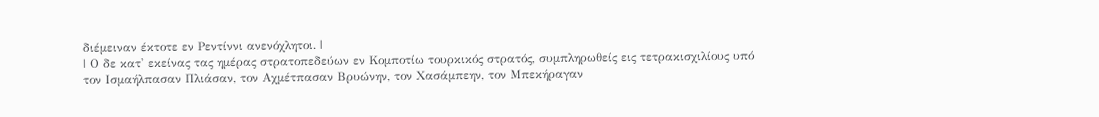διέμειναν έκτοτε εν Ρεντίννι ανενόχλητοι. |
| Ο δε κατ' εκείνας τας ημέρας στρατοπεδεύων εν Κομποτίω τουρκικός στρατός, συμπληρωθείς εις τετρακισχιλίους υπό τον Ισμαήλπασαν Πλιάσαν, τον Αχμέτπασαν Βρυώνην, τον Χασάμπεην, τον Μπεκήραγαν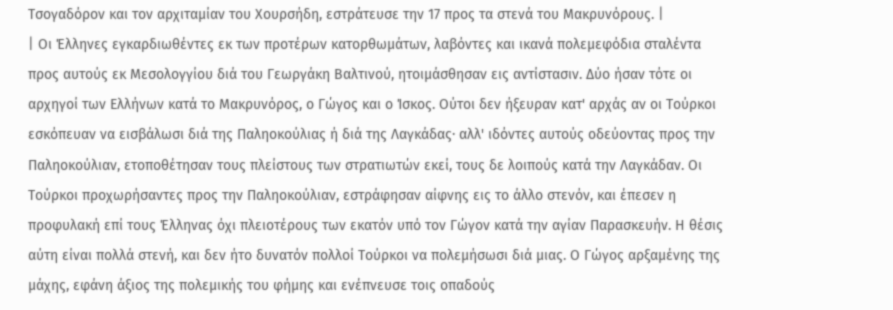Τσογαδόρον και τον αρχιταμίαν του Χουρσήδη, εστράτευσε την 17 προς τα στενά του Μακρυνόρους. |
| Οι Έλληνες εγκαρδιωθέντες εκ των προτέρων κατορθωμάτων, λαβόντες και ικανά πολεμεφόδια σταλέντα προς αυτούς εκ Μεσολογγίου διά του Γεωργάκη Βαλτινού, ητοιμάσθησαν εις αντίστασιν. Δύο ήσαν τότε οι αρχηγοί των Ελλήνων κατά το Μακρυνόρος, ο Γώγος και ο Ίσκος. Ούτοι δεν ήξευραν κατ' αρχάς αν οι Τούρκοι εσκόπευαν να εισβάλωσι διά της Παληοκούλιας ή διά της Λαγκάδας· αλλ' ιδόντες αυτούς οδεύοντας προς την Παληοκούλιαν, ετοποθέτησαν τους πλείστους των στρατιωτών εκεί, τους δε λοιπούς κατά την Λαγκάδαν. Οι Τούρκοι προχωρήσαντες προς την Παληοκούλιαν, εστράφησαν αίφνης εις το άλλο στενόν, και έπεσεν η προφυλακή επί τους Έλληνας όχι πλειοτέρους των εκατόν υπό τον Γώγον κατά την αγίαν Παρασκευήν. Η θέσις αύτη είναι πολλά στενή, και δεν ήτο δυνατόν πολλοί Τούρκοι να πολεμήσωσι διά μιας. Ο Γώγος αρξαμένης της μάχης, εφάνη άξιος της πολεμικής του φήμης και ενέπνευσε τοις οπαδούς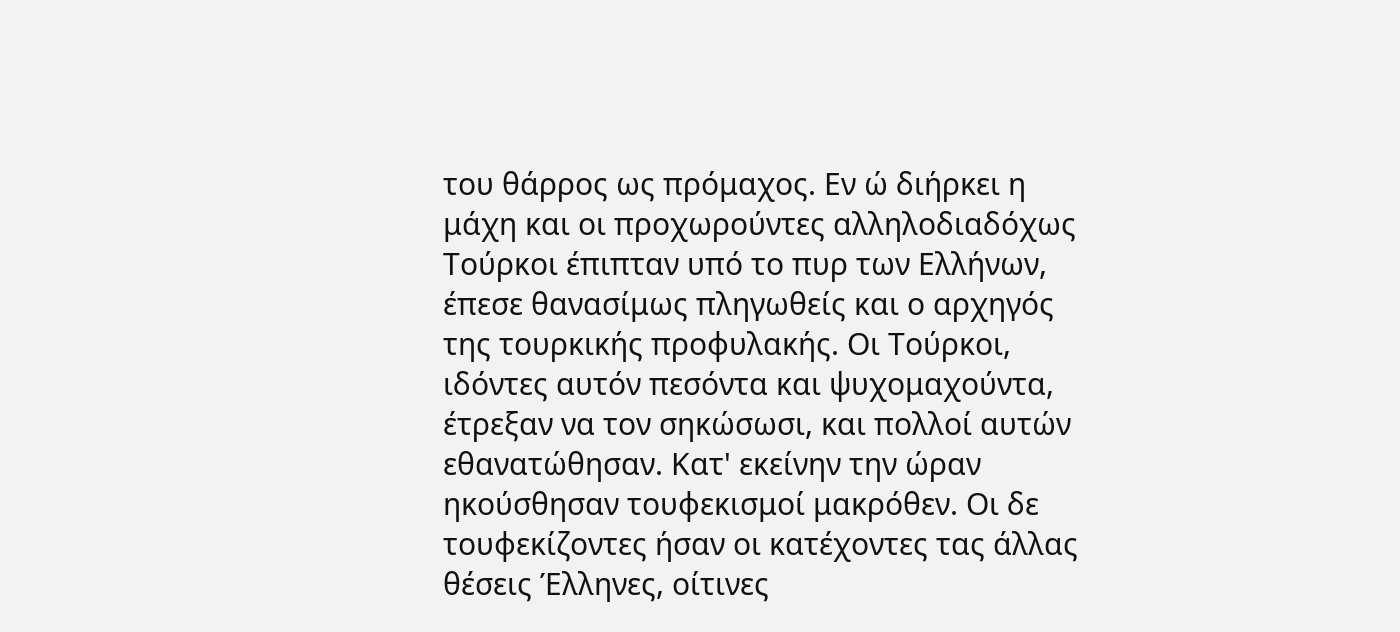του θάρρος ως πρόμαχος. Εν ώ διήρκει η μάχη και οι προχωρούντες αλληλοδιαδόχως Τούρκοι έπιπταν υπό το πυρ των Ελλήνων, έπεσε θανασίμως πληγωθείς και ο αρχηγός της τουρκικής προφυλακής. Οι Τούρκοι, ιδόντες αυτόν πεσόντα και ψυχομαχούντα, έτρεξαν να τον σηκώσωσι, και πολλοί αυτών εθανατώθησαν. Κατ' εκείνην την ώραν ηκούσθησαν τουφεκισμοί μακρόθεν. Οι δε τουφεκίζοντες ήσαν οι κατέχοντες τας άλλας θέσεις Έλληνες, οίτινες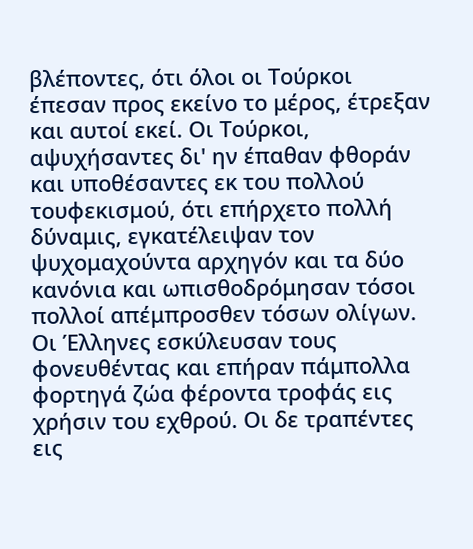βλέποντες, ότι όλοι οι Τούρκοι έπεσαν προς εκείνο το μέρος, έτρεξαν και αυτοί εκεί. Οι Τούρκοι, αψυχήσαντες δι' ην έπαθαν φθοράν και υποθέσαντες εκ του πολλού τουφεκισμού, ότι επήρχετο πολλή δύναμις, εγκατέλειψαν τον ψυχομαχούντα αρχηγόν και τα δύο κανόνια και ωπισθοδρόμησαν τόσοι πολλοί απέμπροσθεν τόσων ολίγων. Οι Έλληνες εσκύλευσαν τους φονευθέντας και επήραν πάμπολλα φορτηγά ζώα φέροντα τροφάς εις χρήσιν του εχθρού. Οι δε τραπέντες εις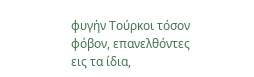φυγήν Τούρκοι τόσον φόβον, επανελθόντες εις τα ίδια,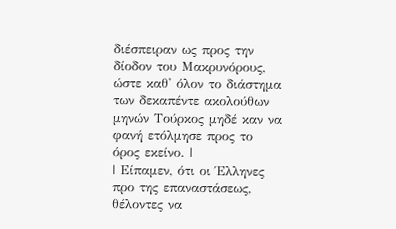διέσπειραν ως προς την δίοδον του Μακρυνόρους, ώστε καθ' όλον το διάστημα των δεκαπέντε ακολούθων μηνών Τούρκος μηδέ καν να φανή ετόλμησε προς το όρος εκείνο. |
| Είπαμεν, ότι οι Έλληνες προ της επαναστάσεως, θέλοντες να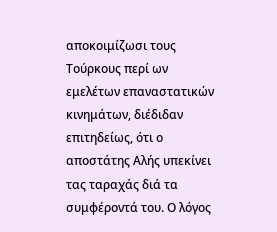αποκοιμίζωσι τους Τούρκους περί ων εμελέτων επαναστατικών κινημάτων, διέδιδαν επιτηδείως, ότι ο αποστάτης Αλής υπεκίνει τας ταραχάς διά τα συμφέροντά του. Ο λόγος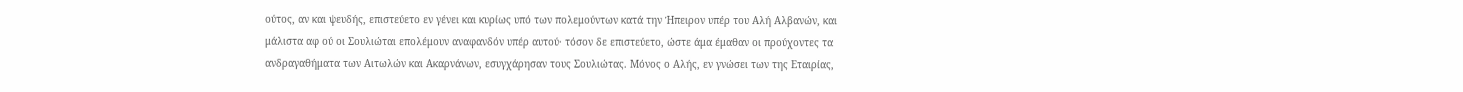ούτος, αν και ψευδής, επιστεύετο εν γένει και κυρίως υπό των πολεμούντων κατά την Ήπειρον υπέρ του Αλή Αλβανών, και μάλιστα αφ ού οι Σουλιώται επολέμουν αναφανδόν υπέρ αυτού· τόσον δε επιστεύετο, ώστε άμα έμαθαν οι προύχοντες τα ανδραγαθήματα των Αιτωλών και Ακαρνάνων, εσυγχάρησαν τους Σουλιώτας. Μόνος ο Αλής, εν γνώσει των της Εταιρίας,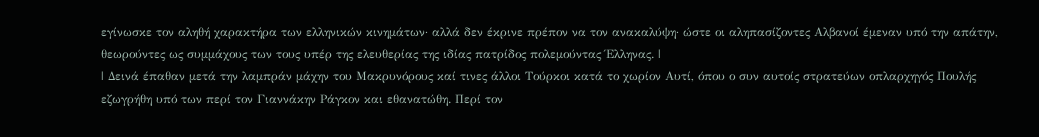εγίνωσκε τον αληθή χαρακτήρα των ελληνικών κινημάτων· αλλά δεν έκρινε πρέπον να τον ανακαλύψη· ώστε οι αληπασίζοντες Αλβανοί έμεναν υπό την απάτην, θεωρούντες ως συμμάχους των τους υπέρ της ελευθερίας της ιδίας πατρίδος πολεμούντας Έλληνας. |
| Δεινά έπαθαν μετά την λαμπράν μάχην του Μακρυνόρους καί τινες άλλοι Τούρκοι κατά το χωρίον Αυτί, όπου ο συν αυτοίς στρατεύων οπλαρχηγός Πουλής εζωγρήθη υπό των περί τον Γιαννάκην Ράγκον και εθανατώθη. Περί τον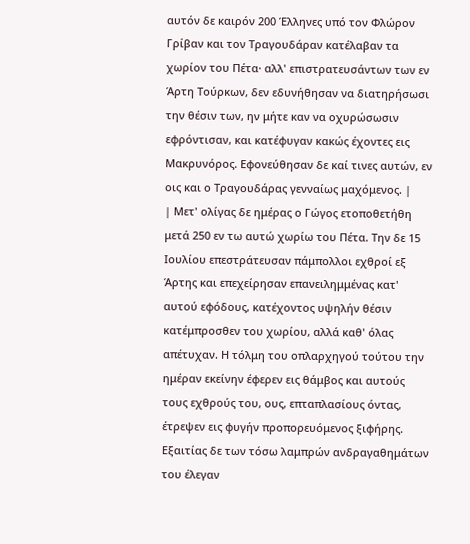αυτόν δε καιρόν 200 Έλληνες υπό τον Φλώρον Γρίβαν και τον Τραγουδάραν κατέλαβαν τα χωρίον του Πέτα· αλλ' επιστρατευσάντων των εν Άρτη Τούρκων, δεν εδυνήθησαν να διατηρήσωσι την θέσιν των, ην μήτε καν να οχυρώσωσιν εφρόντισαν, και κατέφυγαν κακώς έχοντες εις Μακρυνόρος. Εφονεύθησαν δε καί τινες αυτών, εν οις και ο Τραγουδάρας γενναίως μαχόμενος. |
| Μετ' ολίγας δε ημέρας ο Γώγος ετοποθετήθη μετά 250 εν τω αυτώ χωρίω του Πέτα. Την δε 15 Ιουλίου επεστράτευσαν πάμπολλοι εχθροί εξ Άρτης και επεχείρησαν επανειλημμένας κατ' αυτού εφόδους, κατέχοντος υψηλήν θέσιν κατέμπροσθεν του χωρίου, αλλά καθ' όλας απέτυχαν. Η τόλμη του οπλαρχηγού τούτου την ημέραν εκείνην έφερεν εις θάμβος και αυτούς τους εχθρούς του, ους, επταπλασίους όντας, έτρεψεν εις φυγήν προπορευόμενος ξιφήρης. Εξαιτίας δε των τόσω λαμπρών ανδραγαθημάτων του έλεγαν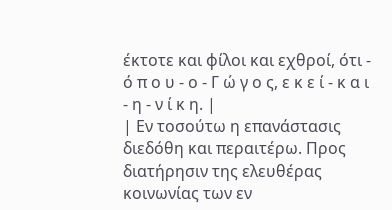έκτοτε και φίλοι και εχθροί, ότι - ό π ο υ - ο - Γ ώ γ ο ς, ε κ ε ί - κ α ι - η - ν ί κ η. |
| Εν τοσούτω η επανάστασις διεδόθη και περαιτέρω. Προς διατήρησιν της ελευθέρας κοινωνίας των εν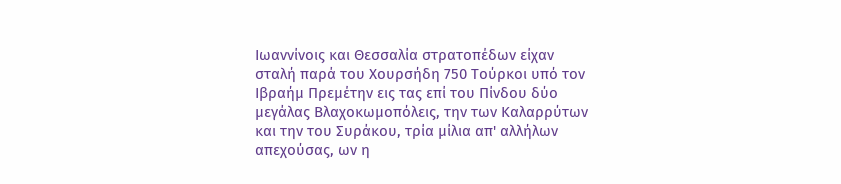Ιωαννίνοις και Θεσσαλία στρατοπέδων είχαν σταλή παρά του Χουρσήδη 750 Τούρκοι υπό τον Ιβραήμ Πρεμέτην εις τας επί του Πίνδου δύο μεγάλας Βλαχοκωμοπόλεις, την των Καλαρρύτων και την του Συράκου, τρία μίλια απ' αλλήλων απεχούσας, ων η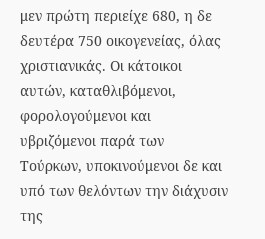μεν πρώτη περιείχε 680, η δε δευτέρα 750 οικογενείας, όλας χριστιανικάς. Οι κάτοικοι αυτών, καταθλιβόμενοι, φορολογούμενοι και υβριζόμενοι παρά των Τούρκων, υποκινούμενοι δε και υπό των θελόντων την διάχυσιν της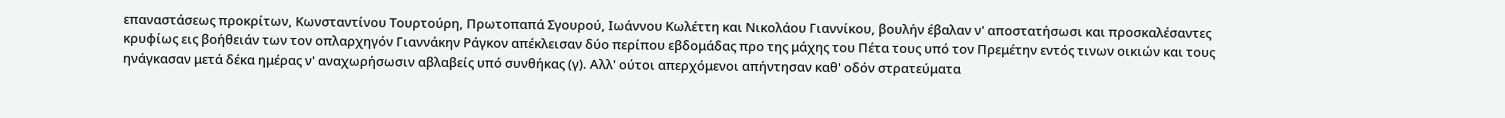επαναστάσεως προκρίτων, Κωνσταντίνου Τουρτούρη, Πρωτοπαπά Σγουρού, Ιωάννου Κωλέττη και Νικολάου Γιαννίκου, βουλήν έβαλαν ν' αποστατήσωσι και προσκαλέσαντες κρυφίως εις βοήθειάν των τον οπλαρχηγόν Γιαννάκην Ράγκον απέκλεισαν δύο περίπου εβδομάδας προ της μάχης του Πέτα τους υπό τον Πρεμέτην εντός τινων οικιών και τους ηνάγκασαν μετά δέκα ημέρας ν' αναχωρήσωσιν αβλαβείς υπό συνθήκας (γ). Αλλ' ούτοι απερχόμενοι απήντησαν καθ' οδόν στρατεύματα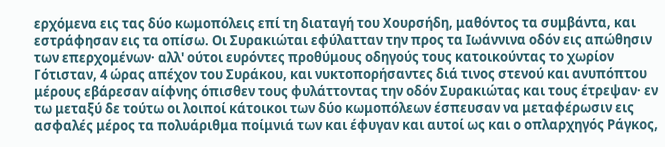ερχόμενα εις τας δύο κωμοπόλεις επί τη διαταγή του Χουρσήδη, μαθόντος τα συμβάντα, και εστράφησαν εις τα οπίσω. Οι Συρακιώται εφύλατταν την προς τα Ιωάννινα οδόν εις απώθησιν των επερχομένων· αλλ' ούτοι ευρόντες προθύμους οδηγούς τους κατοικούντας το χωρίον Γότισταν, 4 ώρας απέχον του Συράκου, και νυκτοπορήσαντες διά τινος στενού και ανυπόπτου μέρους εβάρεσαν αίφνης όπισθεν τους φυλάττοντας την οδόν Συρακιώτας και τους έτρεψαν· εν τω μεταξύ δε τούτω οι λοιποί κάτοικοι των δύο κωμοπόλεων έσπευσαν να μεταφέρωσιν εις ασφαλές μέρος τα πολυάριθμα ποίμνιά των και έφυγαν και αυτοί ως και ο οπλαρχηγός Ράγκος,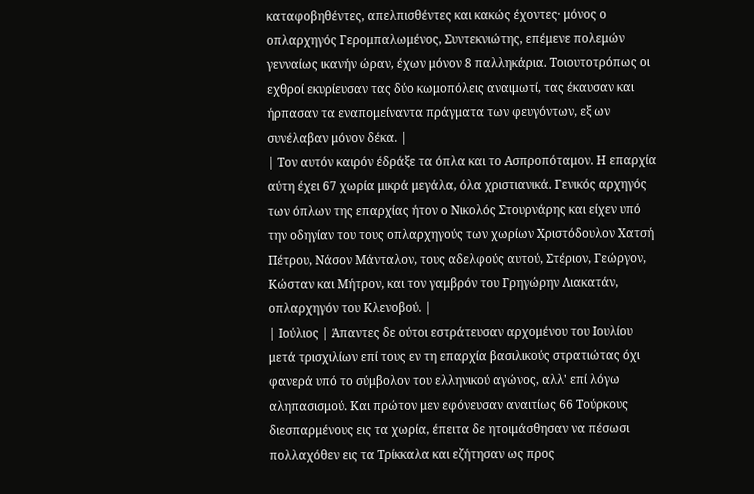καταφοβηθέντες, απελπισθέντες και κακώς έχοντες· μόνος ο οπλαρχηγός Γερομπαλωμένος, Συντεκνιώτης, επέμενε πολεμών γενναίως ικανήν ώραν, έχων μόνον 8 παλληκάρια. Τοιουτοτρόπως οι εχθροί εκυρίευσαν τας δύο κωμοπόλεις αναιμωτί, τας έκαυσαν και ήρπασαν τα εναπομείναντα πράγματα των φευγόντων, εξ ων συνέλαβαν μόνον δέκα. |
| Τον αυτόν καιρόν έδράξε τα όπλα και το Ασπροπόταμον. Η επαρχία αύτη έχει 67 χωρία μικρά μεγάλα, όλα χριστιανικά. Γενικός αρχηγός των όπλων της επαρχίας ήτον ο Νικολός Στουρνάρης και είχεν υπό την οδηγίαν του τους οπλαρχηγούς των χωρίων Χριστόδουλον Χατσή Πέτρου, Νάσον Μάνταλον, τους αδελφούς αυτού, Στέριον, Γεώργον, Κώσταν και Μήτρον, και τον γαμβρόν του Γρηγώρην Λιακατάν, οπλαρχηγόν του Κλενοβού. |
| Ιούλιος | Άπαντες δε ούτοι εστράτευσαν αρχομένου του Ιουλίου μετά τρισχιλίων επί τους εν τη επαρχία βασιλικούς στρατιώτας όχι φανερά υπό το σύμβολον του ελληνικού αγώνος, αλλ' επί λόγω αληπασισμού. Και πρώτον μεν εφόνευσαν αναιτίως 66 Τούρκους διεσπαρμένους εις τα χωρία, έπειτα δε ητοιμάσθησαν να πέσωσι πολλαχόθεν εις τα Τρίκκαλα και εζήτησαν ως προς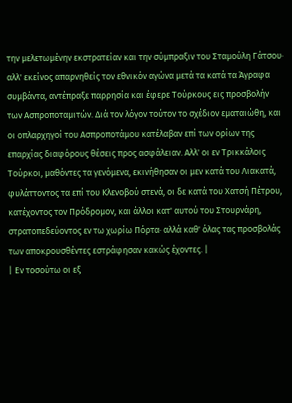την μελετωμένην εκστρατείαν και την σύμπραξιν του Σταμούλη Γάτσου· αλλ' εκείνος απαρνηθείς τον εθνικόν αγώνα μετά τα κατά τα Άγραφα συμβάντα, αντέπραξε παρρησία και έφερε Τούρκους εις προσβολήν των Ασπροποταμιτών. Διά τον λόγον τούτον το σχέδιον εματαιώθη, και οι οπλαρχηγοί του Ασπροποτάμου κατέλαβαν επί των ορίων της επαρχίας διαφόρους θέσεις προς ασφάλειαν. Αλλ' οι εν Τρικκάλοις Τούρκοι, μαθόντες τα γενόμενα, εκινήθησαν οι μεν κατά του Λιακατά, φυλάττοντος τα επί του Κλενοβού στενά, οι δε κατά του Χατσή Πέτρου, κατέχοντος τον Πρόδρομον, και άλλοι κατ' αυτού του Στουρνάρη, στρατοπεδεύοντος εν τω χωρίω Πόρτα· αλλά καθ' όλας τας προσβολάς των αποκρουσθέντες εστράφησαν κακώς έχοντες. |
| Εν τοσούτω οι εξ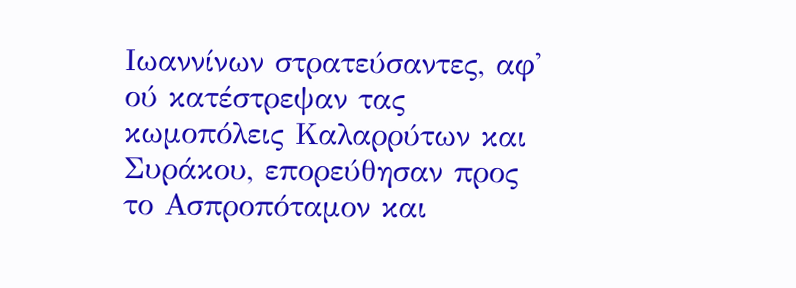Ιωαννίνων στρατεύσαντες, αφ' ού κατέστρεψαν τας κωμοπόλεις Καλαρρύτων και Συράκου, επορεύθησαν προς το Ασπροπόταμον και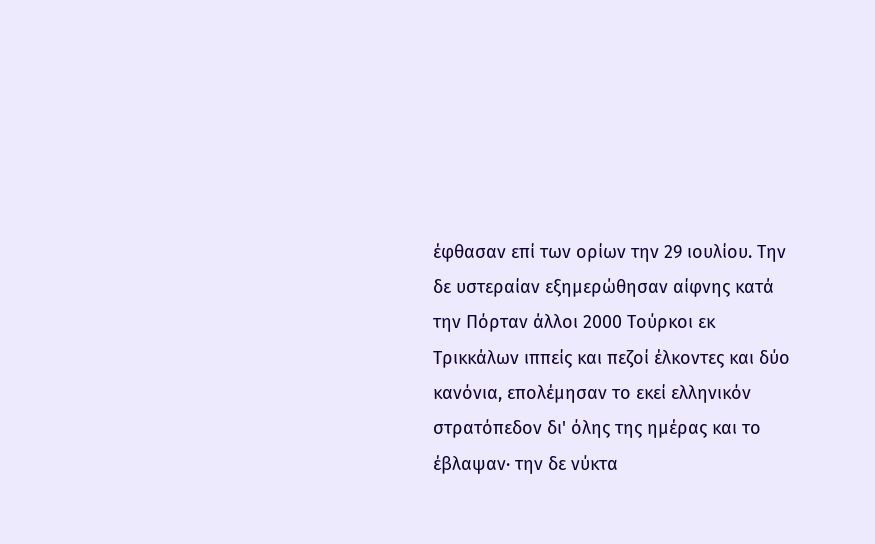έφθασαν επί των ορίων την 29 ιουλίου. Την δε υστεραίαν εξημερώθησαν αίφνης κατά την Πόρταν άλλοι 2000 Τούρκοι εκ Τρικκάλων ιππείς και πεζοί έλκοντες και δύο κανόνια, επολέμησαν το εκεί ελληνικόν στρατόπεδον δι' όλης της ημέρας και το έβλαψαν· την δε νύκτα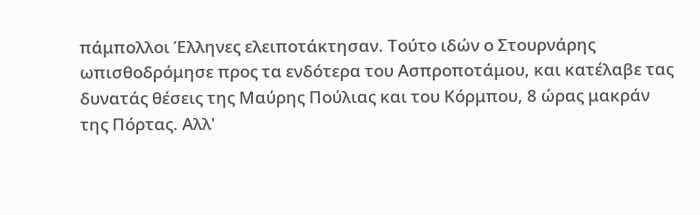πάμπολλοι Έλληνες ελειποτάκτησαν. Τούτο ιδών ο Στουρνάρης ωπισθοδρόμησε προς τα ενδότερα του Ασπροποτάμου, και κατέλαβε τας δυνατάς θέσεις της Μαύρης Πούλιας και του Κόρμπου, 8 ώρας μακράν της Πόρτας. Αλλ'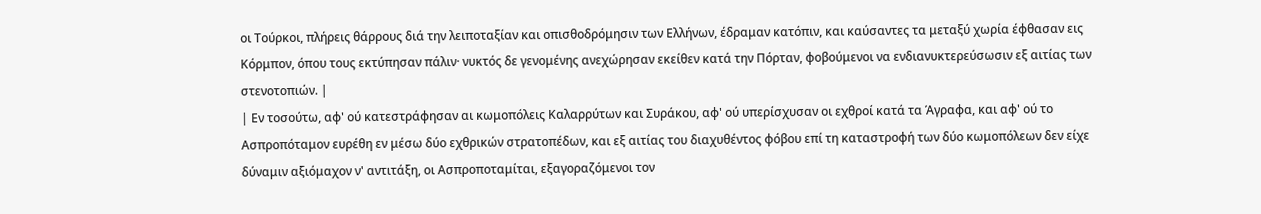οι Τούρκοι, πλήρεις θάρρους διά την λειποταξίαν και οπισθοδρόμησιν των Ελλήνων, έδραμαν κατόπιν, και καύσαντες τα μεταξύ χωρία έφθασαν εις Κόρμπον, όπου τους εκτύπησαν πάλιν· νυκτός δε γενομένης ανεχώρησαν εκείθεν κατά την Πόρταν, φοβούμενοι να ενδιανυκτερεύσωσιν εξ αιτίας των στενοτοπιών. |
| Εν τοσούτω, αφ' ού κατεστράφησαν αι κωμοπόλεις Καλαρρύτων και Συράκου, αφ' ού υπερίσχυσαν οι εχθροί κατά τα Άγραφα, και αφ' ού το Ασπροπόταμον ευρέθη εν μέσω δύο εχθρικών στρατοπέδων, και εξ αιτίας του διαχυθέντος φόβου επί τη καταστροφή των δύο κωμοπόλεων δεν είχε δύναμιν αξιόμαχον ν' αντιτάξη, οι Ασπροποταμίται, εξαγοραζόμενοι τον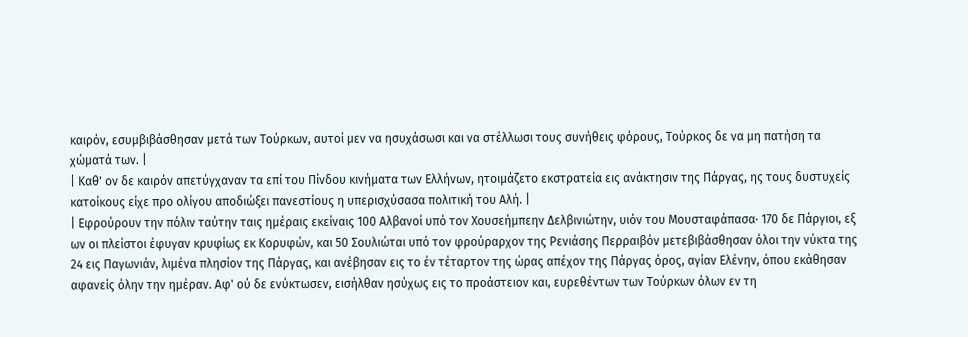καιρόν, εσυμβιβάσθησαν μετά των Τούρκων, αυτοί μεν να ησυχάσωσι και να στέλλωσι τους συνήθεις φόρους, Τούρκος δε να μη πατήση τα χώματά των. |
| Καθ' ον δε καιρόν απετύγχαναν τα επί του Πίνδου κινήματα των Ελλήνων, ητοιμάζετο εκστρατεία εις ανάκτησιν της Πάργας, ης τους δυστυχείς κατοίκους είχε προ ολίγου αποδιώξει πανεστίους η υπερισχύσασα πολιτική του Αλή. |
| Εφρούρουν την πόλιν ταύτην ταις ημέραις εκείναις 100 Αλβανοί υπό τον Χουσεήμπεην Δελβινιώτην, υιόν του Μουσταφάπασα· 170 δε Πάργιοι, εξ ων οι πλείστοι έφυγαν κρυφίως εκ Κορυφών, και 50 Σουλιώται υπό τον φρούραρχον της Ρενιάσης Περραιβόν μετεβιβάσθησαν όλοι την νύκτα της 24 εις Παγωνιάν, λιμένα πλησίον της Πάργας, και ανέβησαν εις το έν τέταρτον της ώρας απέχον της Πάργας όρος, αγίαν Ελένην, όπου εκάθησαν αφανείς όλην την ημέραν. Αφ' ού δε ενύκτωσεν, εισήλθαν ησύχως εις το προάστειον και, ευρεθέντων των Τούρκων όλων εν τη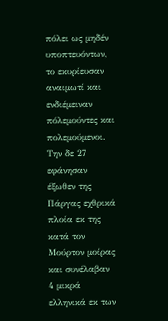πόλει ως μηδέν υποπτευόντων, το εκυρίευσαν αναιμωτί και ενδιέμειναν πόλεμούντες και πολεμούμενοι. Την δε 27 εφάνησαν έξωθεν της Πάργας εχθρικά πλοία εκ της κατά τον Μούρτον μοίρας και συνέλαβαν 4 μικρά ελληνικά εκ των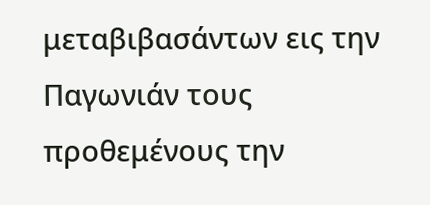μεταβιβασάντων εις την Παγωνιάν τους προθεμένους την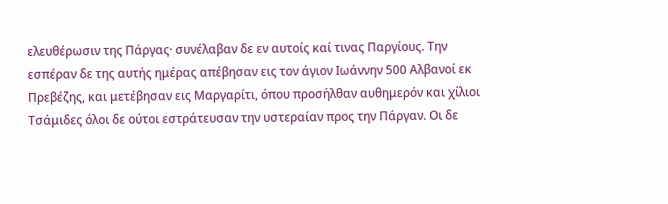ελευθέρωσιν της Πάργας· συνέλαβαν δε εν αυτοίς καί τινας Παργίους. Την εσπέραν δε της αυτής ημέρας απέβησαν εις τον άγιον Ιωάννην 500 Αλβανοί εκ Πρεβέζης, και μετέβησαν εις Μαργαρίτι, όπου προσήλθαν αυθημερόν και χίλιοι Τσάμιδες όλοι δε ούτοι εστράτευσαν την υστεραίαν προς την Πάργαν. Οι δε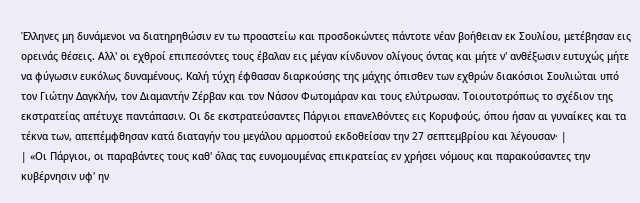Έλληνες μη δυνάμενοι να διατηρηθώσιν εν τω προαστείω και προσδοκώντες πάντοτε νέαν βοήθειαν εκ Σουλίου, μετέβησαν εις ορεινάς θέσεις. Αλλ' οι εχθροί επιπεσόντες τους έβαλαν εις μέγαν κίνδυνον ολίγους όντας και μήτε ν' ανθέξωσιν ευτυχώς μήτε να φύγωσιν ευκόλως δυναμένους. Καλή τύχη έφθασαν διαρκούσης της μάχης όπισθεν των εχθρών διακόσιοι Σουλιώται υπό τον Γιώτην Δαγκλήν, τον Διαμαντήν Ζέρβαν και τον Νάσον Φωτομάραν και τους ελύτρωσαν. Τοιουτοτρόπως το σχέδιον της εκστρατείας απέτυχε παντάπασιν. Οι δε εκστρατεύσαντες Πάργιοι επανελθόντες εις Κορυφούς, όπου ήσαν αι γυναίκες και τα τέκνα των, απεπέμφθησαν κατά διαταγήν του μεγάλου αρμοστού εκδοθείσαν την 27 σεπτεμβρίου και λέγουσαν· |
| «Οι Πάργιοι, οι παραβάντες τους καθ' όλας τας ευνομουμένας επικρατείας εν χρήσει νόμους και παρακούσαντες την κυβέρνησιν υφ' ην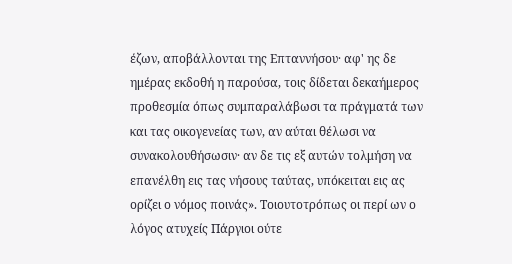έζων, αποβάλλονται της Επταννήσου· αφ' ης δε ημέρας εκδοθή η παρούσα, τοις δίδεται δεκαήμερος προθεσμία όπως συμπαραλάβωσι τα πράγματά των και τας οικογενείας των, αν αύται θέλωσι να συνακολουθήσωσιν· αν δε τις εξ αυτών τολμήση να επανέλθη εις τας νήσους ταύτας, υπόκειται εις ας ορίζει ο νόμος ποινάς». Τοιουτοτρόπως οι περί ων ο λόγος ατυχείς Πάργιοι ούτε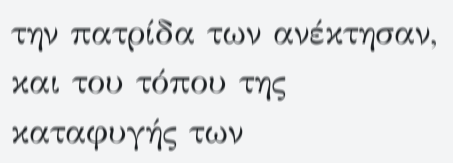την πατρίδα των ανέκτησαν, και του τόπου της καταφυγής των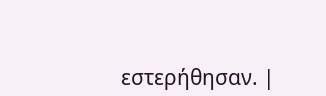εστερήθησαν. |